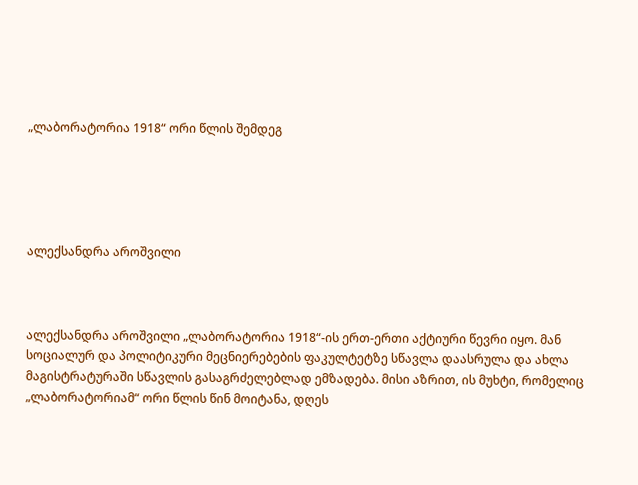„ლაბორატორია 1918“ ორი წლის შემდეგ





ალექსანდრა აროშვილი



ალექსანდრა აროშვილი „ლაბორატორია 1918“-ის ერთ-ერთი აქტიური წევრი იყო. მან სოციალურ და პოლიტიკური მეცნიერებების ფაკულტეტზე სწავლა დაასრულა და ახლა მაგისტრატურაში სწავლის გასაგრძელებლად ემზადება. მისი აზრით, ის მუხტი, რომელიც „ლაბორატორიამ“ ორი წლის წინ მოიტანა, დღეს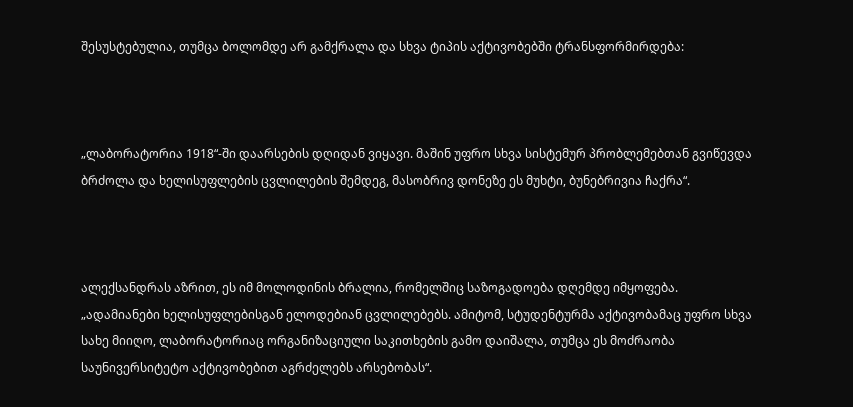შესუსტებულია, თუმცა ბოლომდე არ გამქრალა და სხვა ტიპის აქტივობებში ტრანსფორმირდება:



„ლაბორატორია 1918“-ში დაარსების დღიდან ვიყავი. მაშინ უფრო სხვა სისტემურ პრობლემებთან გვიწევდა ბრძოლა და ხელისუფლების ცვლილების შემდეგ, მასობრივ დონეზე ეს მუხტი, ბუნებრივია ჩაქრა“.



ალექსანდრას აზრით, ეს იმ მოლოდინის ბრალია, რომელშიც საზოგადოება დღემდე იმყოფება. „ადამიანები ხელისუფლებისგან ელოდებიან ცვლილებებს. ამიტომ, სტუდენტურმა აქტივობამაც უფრო სხვა სახე მიიღო, ლაბორატორიაც ორგანიზაციული საკითხების გამო დაიშალა, თუმცა ეს მოძრაობა საუნივერსიტეტო აქტივობებით აგრძელებს არსებობას“.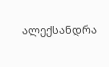ალექსანდრა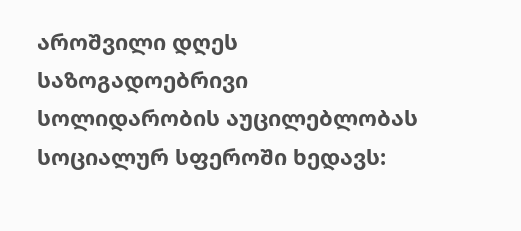აროშვილი დღეს საზოგადოებრივი სოლიდარობის აუცილებლობას სოციალურ სფეროში ხედავს: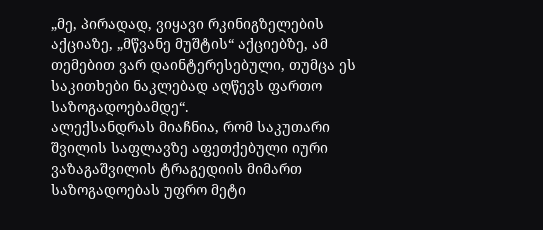„მე, პირადად, ვიყავი რკინიგზელების აქციაზე, „მწვანე მუშტის“ აქციებზე, ამ თემებით ვარ დაინტერესებული, თუმცა ეს საკითხები ნაკლებად აღწევს ფართო საზოგადოებამდე“.
ალექსანდრას მიაჩნია, რომ საკუთარი შვილის საფლავზე აფეთქებული იური ვაზაგაშვილის ტრაგედიის მიმართ საზოგადოებას უფრო მეტი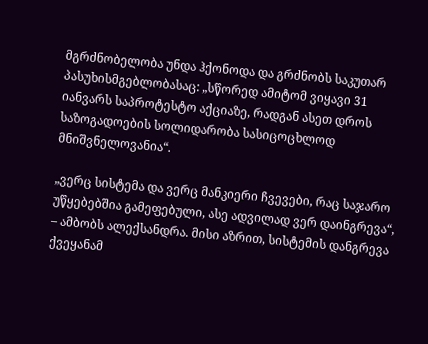მგრძნობელობა უნდა ჰქონოდა და გრძნობს საკუთარ პასუხისმგებლობასაც: „სწორედ ამიტომ ვიყავი 31 იანვარს საპროტესტო აქციაზე, რადგან ასეთ დროს საზოგადოების სოლიდარობა სასიცოცხლოდ მნიშვნელოვანია“.

„ვერც სისტემა და ვერც მანკიერი ჩვევები, რაც საჯარო უწყებებშია გამეფებული, ასე ადვილად ვერ დაინგრევა“, – ამბობს ალექსანდრა. მისი აზრით, სისტემის დანგრევა ქვეყანამ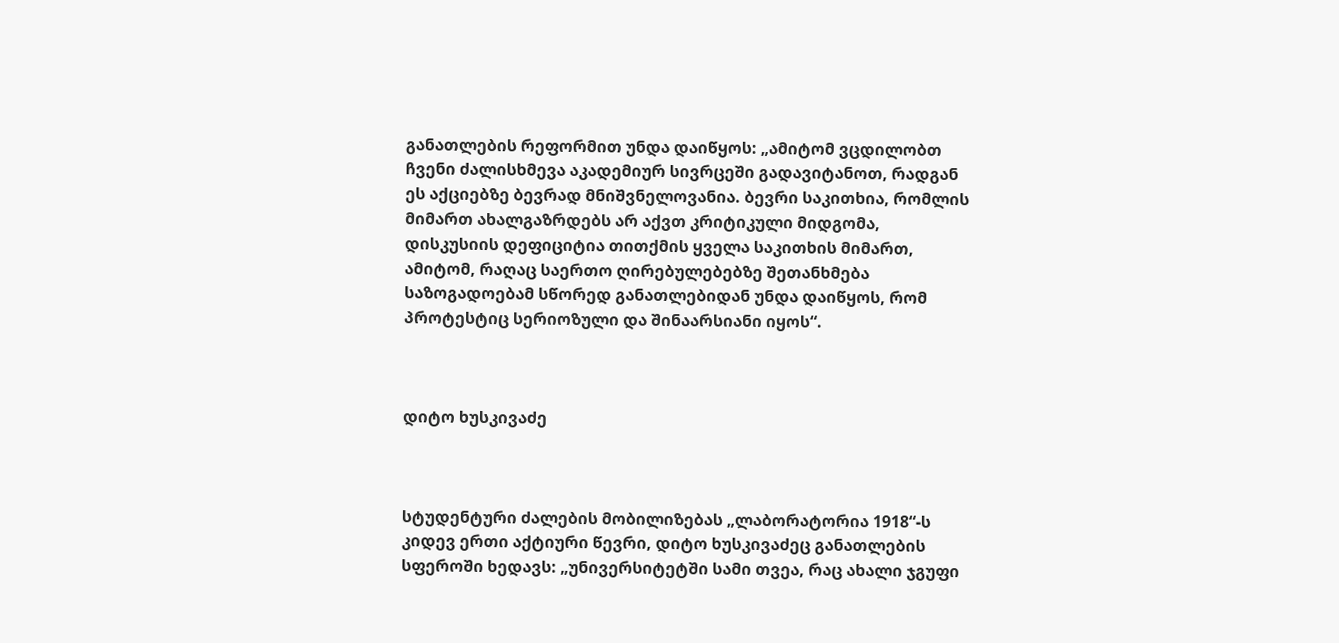განათლების რეფორმით უნდა დაიწყოს: „ამიტომ ვცდილობთ ჩვენი ძალისხმევა აკადემიურ სივრცეში გადავიტანოთ, რადგან ეს აქციებზე ბევრად მნიშვნელოვანია. ბევრი საკითხია, რომლის მიმართ ახალგაზრდებს არ აქვთ კრიტიკული მიდგომა, დისკუსიის დეფიციტია თითქმის ყველა საკითხის მიმართ, ამიტომ, რაღაც საერთო ღირებულებებზე შეთანხმება საზოგადოებამ სწორედ განათლებიდან უნდა დაიწყოს, რომ პროტესტიც სერიოზული და შინაარსიანი იყოს“.



დიტო ხუსკივაძე



სტუდენტური ძალების მობილიზებას „ლაბორატორია 1918“-ს კიდევ ერთი აქტიური წევრი, დიტო ხუსკივაძეც განათლების სფეროში ხედავს: „უნივერსიტეტში სამი თვეა, რაც ახალი ჯგუფი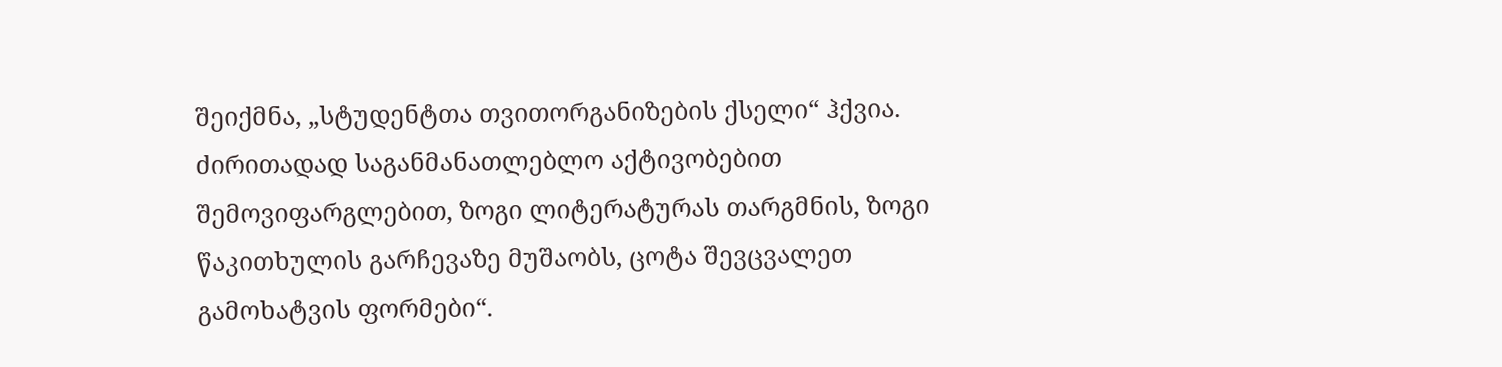შეიქმნა, „სტუდენტთა თვითორგანიზების ქსელი“ ჰქვია. ძირითადად საგანმანათლებლო აქტივობებით შემოვიფარგლებით, ზოგი ლიტერატურას თარგმნის, ზოგი წაკითხულის გარჩევაზე მუშაობს, ცოტა შევცვალეთ გამოხატვის ფორმები“.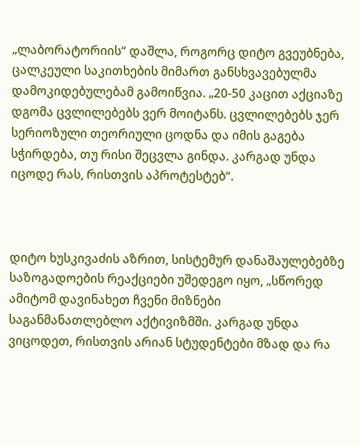„ლაბორატორიის“ დაშლა, როგორც დიტო გვეუბნება, ცალკეული საკითხების მიმართ განსხვავებულმა დამოკიდებულებამ გამოიწვია. „20-50 კაცით აქციაზე დგომა ცვლილებებს ვერ მოიტანს. ცვლილებებს ჯერ სერიოზული თეორიული ცოდნა და იმის გაგება სჭირდება, თუ რისი შეცვლა გინდა. კარგად უნდა იცოდე რას, რისთვის აპროტესტებ“.



დიტო ხუსკივაძის აზრით, სისტემურ დანაშაულებებზე საზოგადოების რეაქციები უშედეგო იყო, „სწორედ ამიტომ დავინახეთ ჩვენი მიზნები საგანმანათლებლო აქტივიზმში. კარგად უნდა ვიცოდეთ, რისთვის არიან სტუდენტები მზად და რა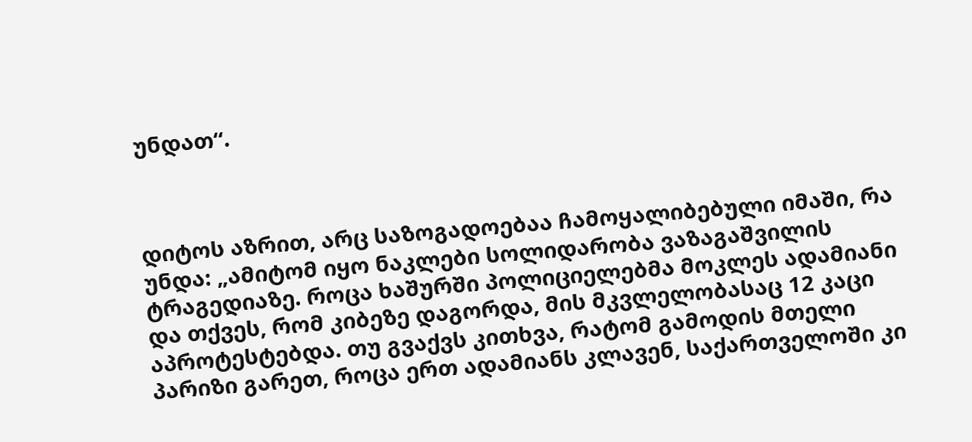უნდათ“.



დიტოს აზრით, არც საზოგადოებაა ჩამოყალიბებული იმაში, რა უნდა: „ამიტომ იყო ნაკლები სოლიდარობა ვაზაგაშვილის ტრაგედიაზე. როცა ხაშურში პოლიციელებმა მოკლეს ადამიანი და თქვეს, რომ კიბეზე დაგორდა, მის მკვლელობასაც 12 კაცი აპროტესტებდა. თუ გვაქვს კითხვა, რატომ გამოდის მთელი პარიზი გარეთ, როცა ერთ ადამიანს კლავენ, საქართველოში კი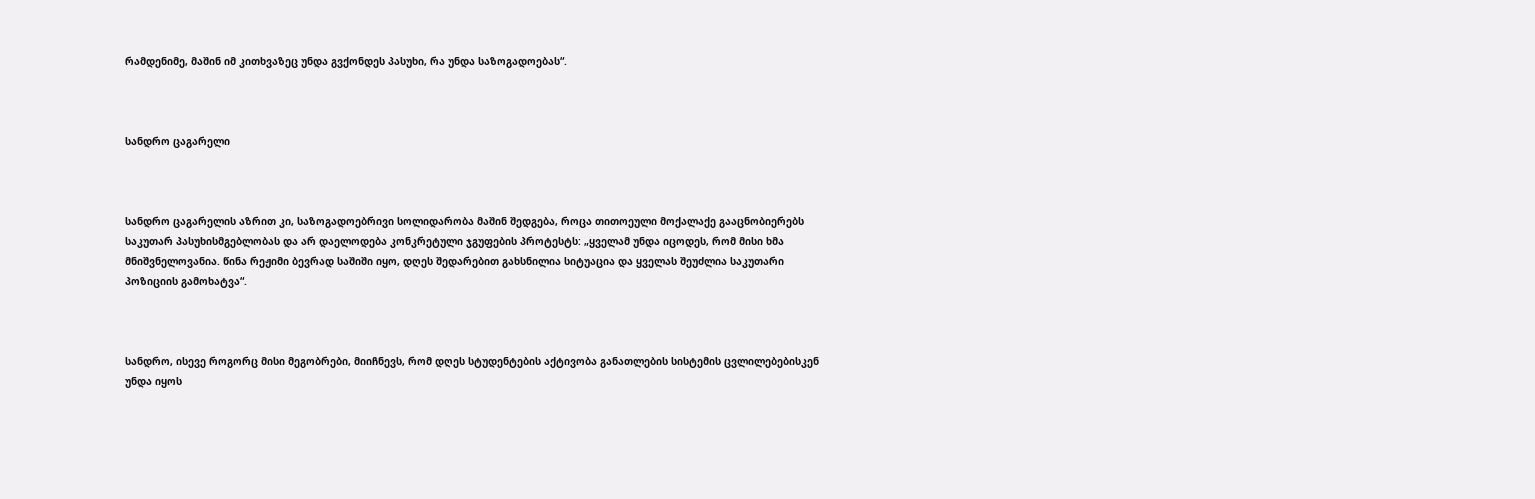რამდენიმე, მაშინ იმ კითხვაზეც უნდა გვქონდეს პასუხი, რა უნდა საზოგადოებას“.



სანდრო ცაგარელი



სანდრო ცაგარელის აზრით კი, საზოგადოებრივი სოლიდარობა მაშინ შედგება, როცა თითოეული მოქალაქე გააცნობიერებს საკუთარ პასუხისმგებლობას და არ დაელოდება კონკრეტული ჯგუფების პროტესტს: „ყველამ უნდა იცოდეს, რომ მისი ხმა მნიშვნელოვანია. წინა რეჟიმი ბევრად საშიში იყო, დღეს შედარებით გახსნილია სიტუაცია და ყველას შეუძლია საკუთარი პოზიციის გამოხატვა“.



სანდრო, ისევე როგორც მისი მეგობრები, მიიჩნევს, რომ დღეს სტუდენტების აქტივობა განათლების სისტემის ცვლილებებისკენ უნდა იყოს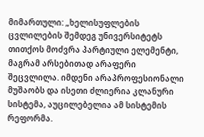მიმართული: „ხელისუფლების ცვლილების შემდეგ უნივერსიტეტს თითქოს მოძვრა პარტიული ელემენტი, მაგრამ არსებითად არაფერი შეცვლილა. იმდენი არაპროფესიონალი მუშაობს და ისეთი ძლიერია კლანური სისტემა, აუცილებელია ამ სისტემის რეფორმა.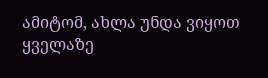ამიტომ, ახლა უნდა ვიყოთ ყველაზე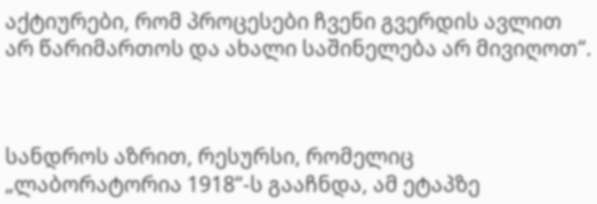აქტიურები, რომ პროცესები ჩვენი გვერდის ავლით არ წარიმართოს და ახალი საშინელება არ მივიღოთ“.



სანდროს აზრით, რესურსი, რომელიც „ლაბორატორია 1918“-ს გააჩნდა, ამ ეტაპზე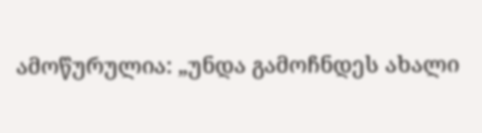ამოწურულია: „უნდა გამოჩნდეს ახალი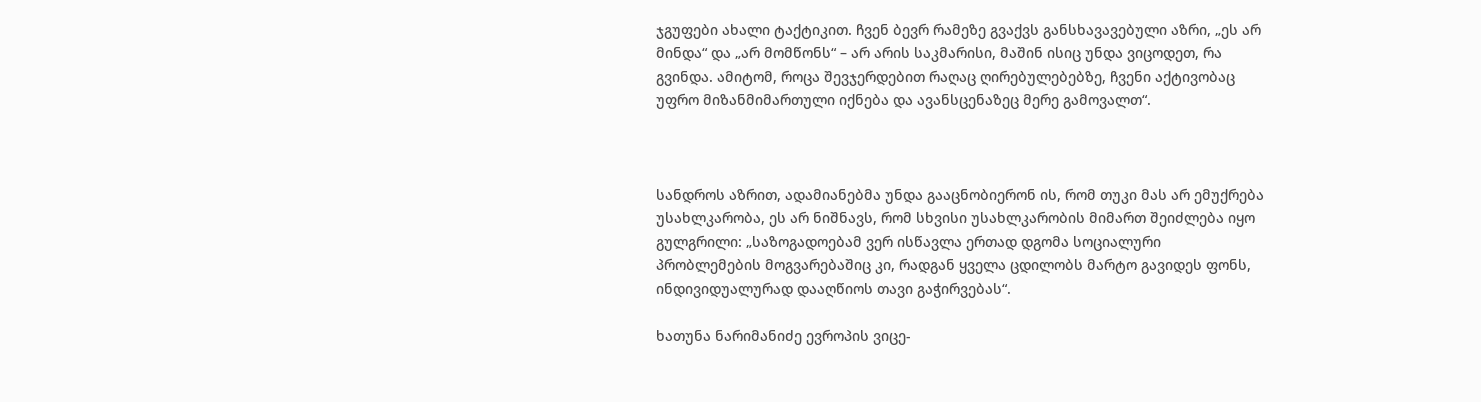ჯგუფები ახალი ტაქტიკით. ჩვენ ბევრ რამეზე გვაქვს განსხავავებული აზრი, „ეს არ მინდა“ და „არ მომწონს“ – არ არის საკმარისი, მაშინ ისიც უნდა ვიცოდეთ, რა გვინდა. ამიტომ, როცა შევჯერდებით რაღაც ღირებულებებზე, ჩვენი აქტივობაც უფრო მიზანმიმართული იქნება და ავანსცენაზეც მერე გამოვალთ“.



სანდროს აზრით, ადამიანებმა უნდა გააცნობიერონ ის, რომ თუკი მას არ ემუქრება უსახლკარობა, ეს არ ნიშნავს, რომ სხვისი უსახლკარობის მიმართ შეიძლება იყო გულგრილი: „საზოგადოებამ ვერ ისწავლა ერთად დგომა სოციალური პრობლემების მოგვარებაშიც კი, რადგან ყველა ცდილობს მარტო გავიდეს ფონს, ინდივიდუალურად დააღწიოს თავი გაჭირვებას“.

ხათუნა ნარიმანიძე ევროპის ვიცე-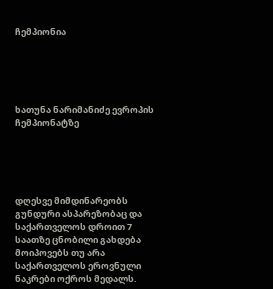ჩემპიონია





ხათუნა ნარიმანიძე ევროპის ჩემპიონატზე





დღესვე მიმდინარეობს გუნდური ასპარეზობაც და საქართველოს დროით 7 საათზე ცნობილი გახდება მოიპოვებს თუ არა საქართველოს ეროვნული ნაკრები ოქროს მედალს.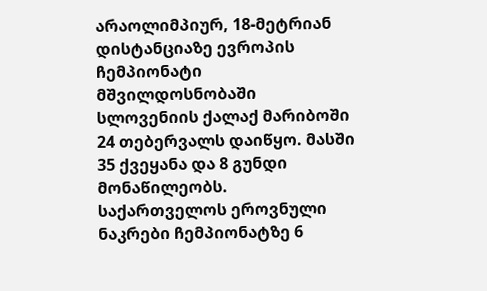არაოლიმპიურ, 18-მეტრიან დისტანციაზე ევროპის ჩემპიონატი მშვილდოსნობაში სლოვენიის ქალაქ მარიბოში 24 თებერვალს დაიწყო. მასში 35 ქვეყანა და 8 გუნდი მონაწილეობს. საქართველოს ეროვნული ნაკრები ჩემპიონატზე 6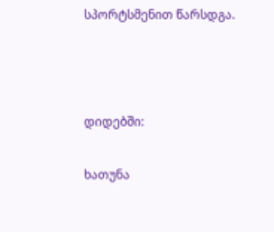სპორტსმენით წარსდგა.



დიდებში:

ხათუნა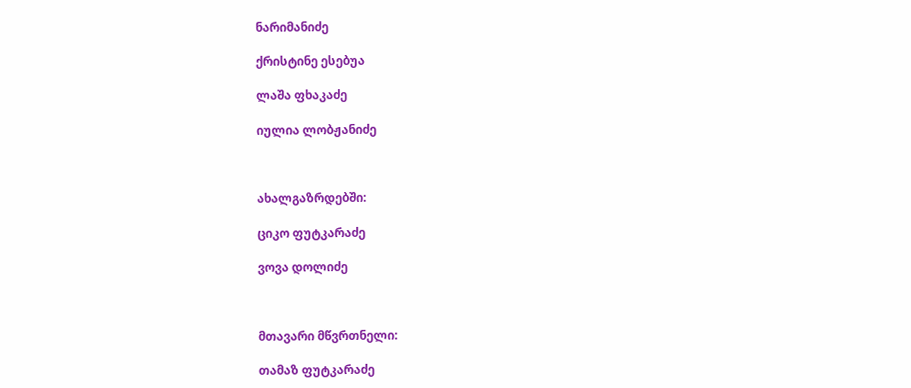ნარიმანიძე

ქრისტინე ესებუა

ლაშა ფხაკაძე

იულია ლობჟანიძე



ახალგაზრდებში:

ციკო ფუტკარაძე

ვოვა დოლიძე



მთავარი მწვრთნელი:

თამაზ ფუტკარაძე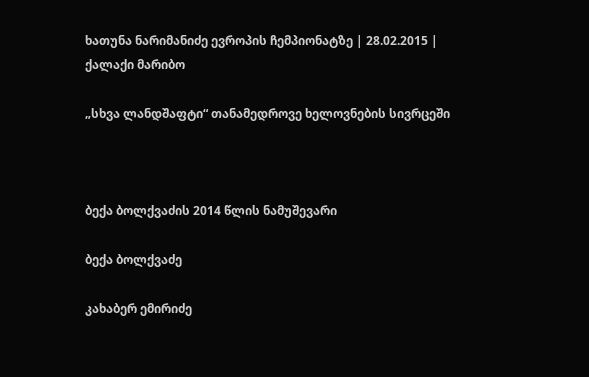ხათუნა ნარიმანიძე ევროპის ჩემპიონატზე | 28.02.2015 | ქალაქი მარიბო

„სხვა ლანდშაფტი“ თანამედროვე ხელოვნების სივრცეში



ბექა ბოლქვაძის 2014 წლის ნამუშევარი

ბექა ბოლქვაძე

კახაბერ ემირიძე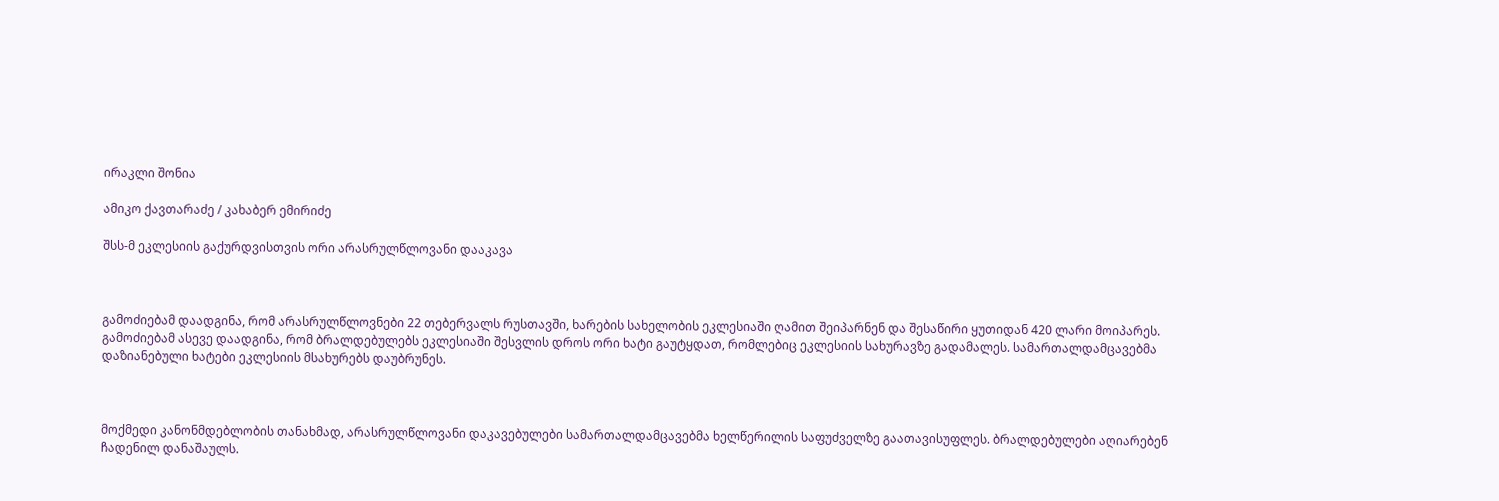ირაკლი შონია

ამიკო ქავთარაძე / კახაბერ ემირიძე

შსს-მ ეკლესიის გაქურდვისთვის ორი არასრულწლოვანი დააკავა



გამოძიებამ დაადგინა, რომ არასრულწლოვნები 22 თებერვალს რუსთავში, ხარების სახელობის ეკლესიაში ღამით შეიპარნენ და შესაწირი ყუთიდან 420 ლარი მოიპარეს. გამოძიებამ ასევე დაადგინა, რომ ბრალდებულებს ეკლესიაში შესვლის დროს ორი ხატი გაუტყდათ, რომლებიც ეკლესიის სახურავზე გადამალეს. სამართალდამცავებმა დაზიანებული ხატები ეკლესიის მსახურებს დაუბრუნეს.



მოქმედი კანონმდებლობის თანახმად, არასრულწლოვანი დაკავებულები სამართალდამცავებმა ხელწერილის საფუძველზე გაათავისუფლეს. ბრალდებულები აღიარებენ ჩადენილ დანაშაულს.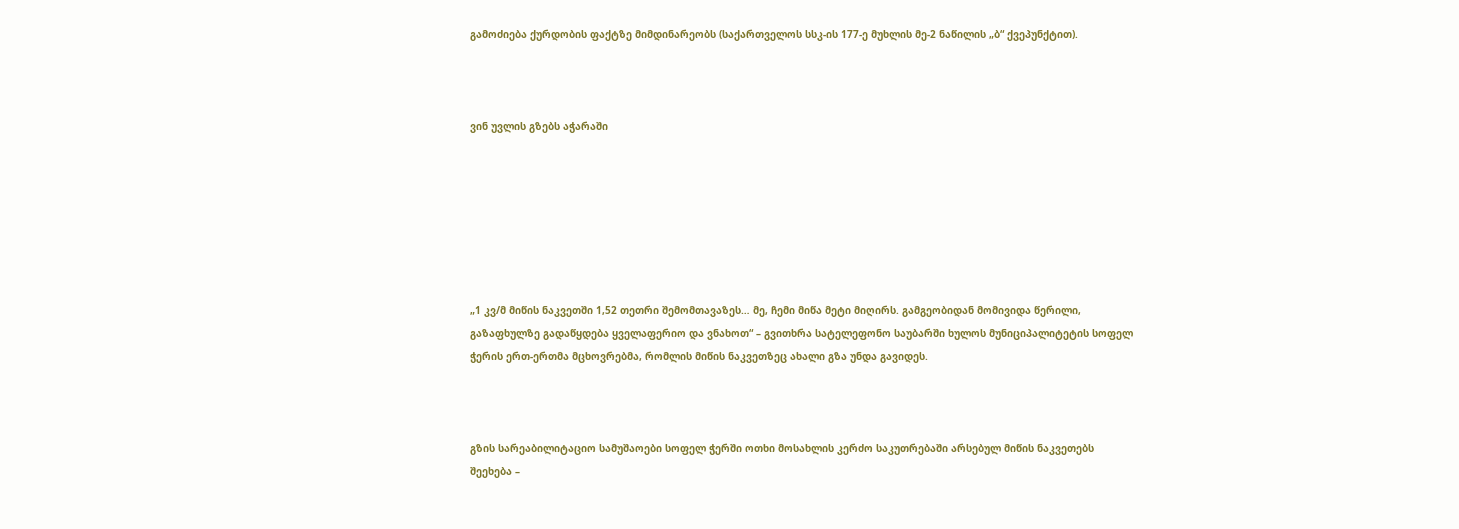გამოძიება ქურდობის ფაქტზე მიმდინარეობს (საქართველოს სსკ-ის 177-ე მუხლის მე-2 ნაწილის „ბ“ ქვეპუნქტით).



ვინ უვლის გზებს აჭარაში







„1 კვ/მ მიწის ნაკვეთში 1,52 თეთრი შემომთავაზეს… მე, ჩემი მიწა მეტი მიღირს. გამგეობიდან მომივიდა წერილი, გაზაფხულზე გადაწყდება ყველაფერიო და ვნახოთ“ – გვითხრა სატელეფონო საუბარში ხულოს მუნიციპალიტეტის სოფელ ჭერის ერთ-ერთმა მცხოვრებმა, რომლის მიწის ნაკვეთზეც ახალი გზა უნდა გავიდეს.



გზის სარეაბილიტაციო სამუშაოები სოფელ ჭერში ოთხი მოსახლის კერძო საკუთრებაში არსებულ მიწის ნაკვეთებს შეეხება –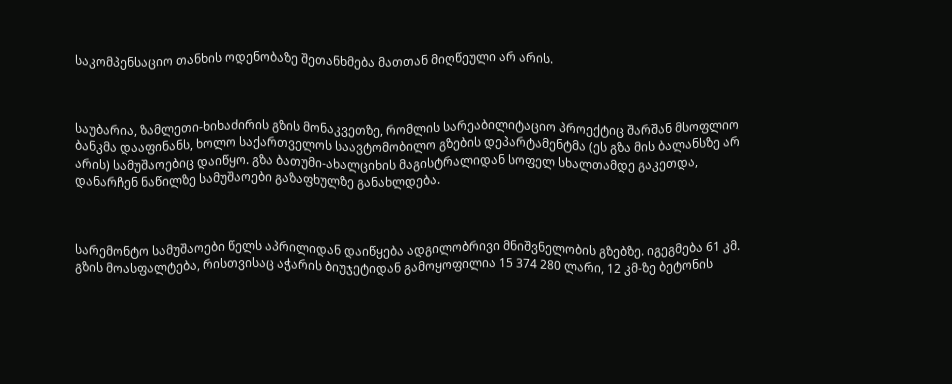საკომპენსაციო თანხის ოდენობაზე შეთანხმება მათთან მიღწეული არ არის.



საუბარია, ზამლეთი-ხიხაძირის გზის მონაკვეთზე, რომლის სარეაბილიტაციო პროექტიც შარშან მსოფლიო ბანკმა დააფინანს, ხოლო საქართველოს საავტომობილო გზების დეპარტამენტმა (ეს გზა მის ბალანსზე არ არის) სამუშაოებიც დაიწყო. გზა ბათუმი-ახალციხის მაგისტრალიდან სოფელ სხალთამდე გაკეთდა, დანარჩენ ნაწილზე სამუშაოები გაზაფხულზე განახლდება.



სარემონტო სამუშაოები წელს აპრილიდან დაიწყება ადგილობრივი მნიშვნელობის გზებზე. იგეგმება 61 კმ. გზის მოასფალტება, რისთვისაც აჭარის ბიუჯეტიდან გამოყოფილია 15 374 280 ლარი, 12 კმ-ზე ბეტონის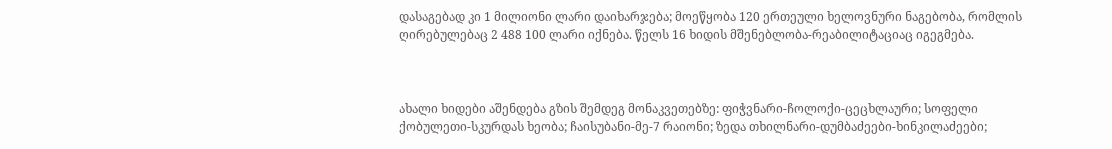დასაგებად კი 1 მილიონი ლარი დაიხარჯება; მოეწყობა 120 ერთეული ხელოვნური ნაგებობა, რომლის ღირებულებაც 2 488 100 ლარი იქნება. წელს 16 ხიდის მშენებლობა-რეაბილიტაციაც იგეგმება.



ახალი ხიდები აშენდება გზის შემდეგ მონაკვეთებზე: ფიჭვნარი-ჩოლოქი-ცეცხლაური; სოფელი ქობულეთი-სკურდას ხეობა; ჩაისუბანი-მე-7 რაიონი; ზედა თხილნარი-დუმბაძეები-ხინკილაძეები;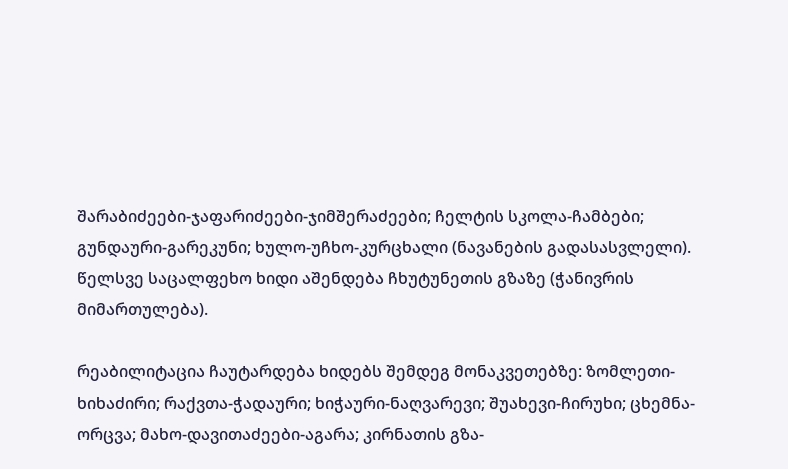შარაბიძეები-ჯაფარიძეები-ჯიმშერაძეები; ჩელტის სკოლა-ჩამბები; გუნდაური-გარეკუნი; ხულო-უჩხო-კურცხალი (ნავანების გადასასვლელი). წელსვე საცალფეხო ხიდი აშენდება ჩხუტუნეთის გზაზე (ჭანივრის მიმართულება).

რეაბილიტაცია ჩაუტარდება ხიდებს შემდეგ მონაკვეთებზე: ზომლეთი-ხიხაძირი; რაქვთა-ჭადაური; ხიჭაური-ნაღვარევი; შუახევი-ჩირუხი; ცხემნა-ორცვა; მახო-დავითაძეები-აგარა; კირნათის გზა-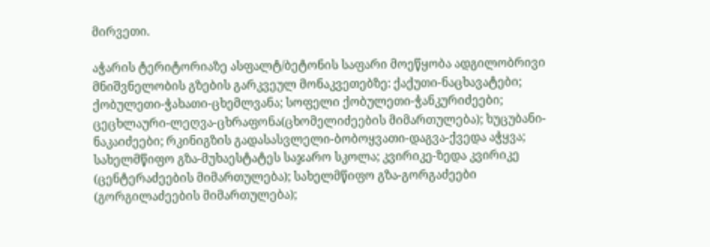მირვეთი.

აჭარის ტერიტორიაზე ასფალტ/ბეტონის საფარი მოეწყობა ადგილობრივი მნიშვნელობის გზების გარკვეულ მონაკვეთებზე: ქაქუთი-ნაცხავატები; ქობულეთი-ჭახათი-ცხემლვანა; სოფელი ქობულეთი-ჭანკურიძეები; ცეცხლაური-ლეღვა-ცხრაფონა(ცხომელიძეების მიმართულება); ხუცუბანი-ნაკაიძეები; რკინიგზის გადასასვლელი-ბობოყვათი-დაგვა-ქვედა აჭყვა; სახელმწიფო გზა-მუხაესტატეს საჯარო სკოლა; კვირიკე-ზედა კვირიკე (ცენტერაძეების მიმართულება); სახელმწიფო გზა-გორგაძეები (გორგილაძეების მიმართულება);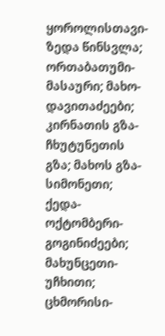ყოროლისთავი-ზედა წინსვლა; ორთაბათუმი-მასაური; მახო-დავითაძეები; კირნათის გზა-ჩხუტუნეთის გზა; მახოს გზა-სიმონეთი; ქედა-ოქტომბერი-გოგინიძეები; მახუნცეთი-უჩხითი; ცხმორისი-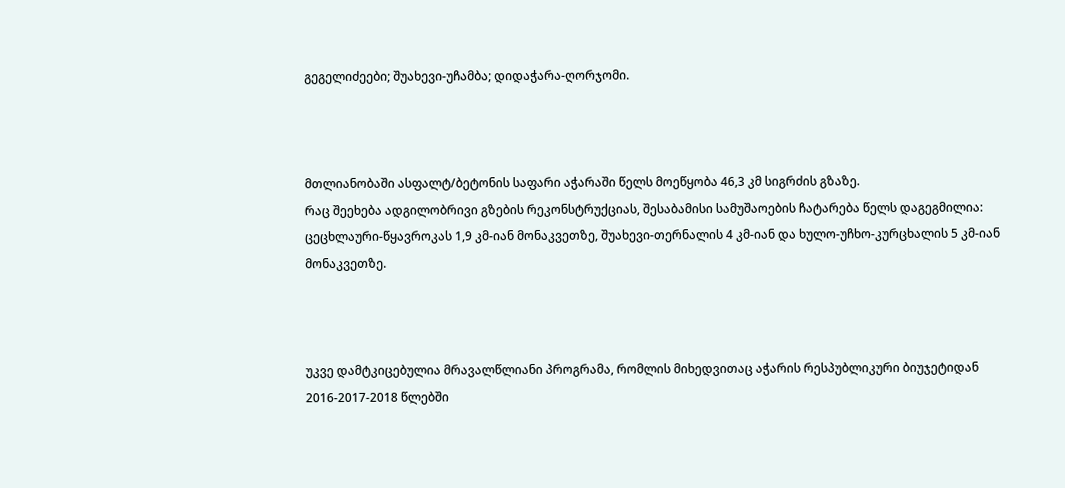გეგელიძეები; შუახევი-უჩამბა; დიდაჭარა-ღორჯომი.



მთლიანობაში ასფალტ/ბეტონის საფარი აჭარაში წელს მოეწყობა 46,3 კმ სიგრძის გზაზე.
რაც შეეხება ადგილობრივი გზების რეკონსტრუქციას, შესაბამისი სამუშაოების ჩატარება წელს დაგეგმილია: ცეცხლაური-წყავროკას 1,9 კმ-იან მონაკვეთზე, შუახევი-თერნალის 4 კმ-იან და ხულო-უჩხო-კურცხალის 5 კმ-იან მონაკვეთზე.



უკვე დამტკიცებულია მრავალწლიანი პროგრამა, რომლის მიხედვითაც აჭარის რესპუბლიკური ბიუჯეტიდან 2016-2017-2018 წლებში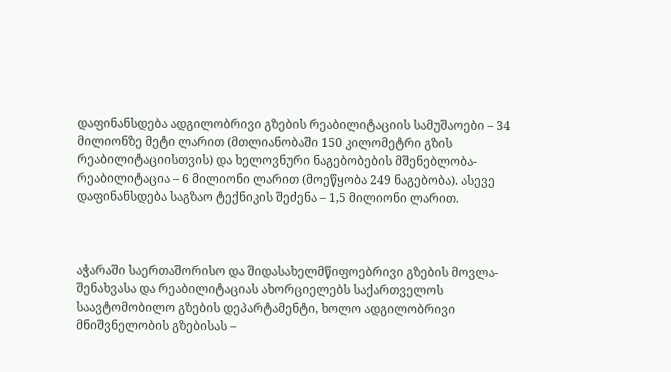დაფინანსდება ადგილობრივი გზების რეაბილიტაციის სამუშაოები – 34 მილიონზე მეტი ლარით (მთლიანობაში 150 კილომეტრი გზის რეაბილიტაციისთვის) და ხელოვნური ნაგებობების მშენებლობა-რეაბილიტაცია – 6 მილიონი ლარით (მოეწყობა 249 ნაგებობა). ასევე დაფინანსდება საგზაო ტექნიკის შეძენა – 1,5 მილიონი ლარით.



აჭარაში საერთაშორისო და შიდასახელმწიფოებრივი გზების მოვლა-შენახვასა და რეაბილიტაციას ახორციელებს საქართველოს საავტომობილო გზების დეპარტამენტი, ხოლო ადგილობრივი მნიშვნელობის გზებისას –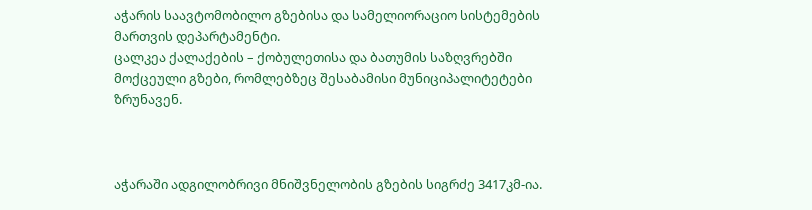აჭარის საავტომობილო გზებისა და სამელიორაციო სისტემების მართვის დეპარტამენტი.
ცალკეა ქალაქების – ქობულეთისა და ბათუმის საზღვრებში მოქცეული გზები, რომლებზეც შესაბამისი მუნიციპალიტეტები ზრუნავენ.



აჭარაში ადგილობრივი მნიშვნელობის გზების სიგრძე 3417კმ-ია.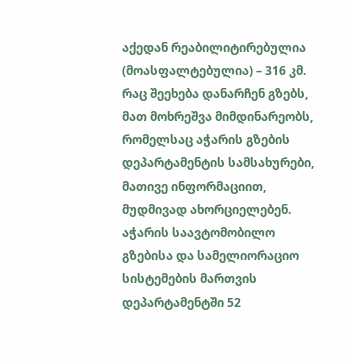აქედან რეაბილიტირებულია (მოასფალტებულია) – 316 კმ. რაც შეეხება დანარჩენ გზებს, მათ მოხრეშვა მიმდინარეობს, რომელსაც აჭარის გზების დეპარტამენტის სამსახურები, მათივე ინფორმაციით, მუდმივად ახორციელებენ.
აჭარის საავტომობილო გზებისა და სამელიორაციო სისტემების მართვის დეპარტამენტში 52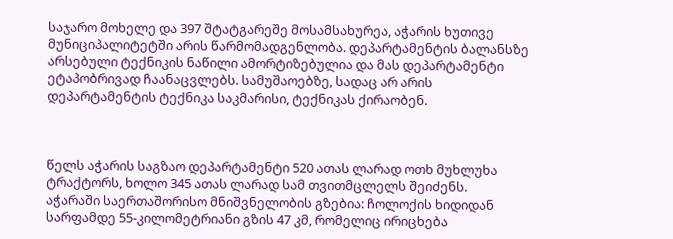საჯარო მოხელე და 397 შტატგარეშე მოსამსახურეა, აჭარის ხუთივე მუნიციპალიტეტში არის წარმომადგენლობა. დეპარტამენტის ბალანსზე არსებული ტექნიკის ნაწილი ამორტიზებულია და მას დეპარტამენტი ეტაპობრივად ჩაანაცვლებს. სამუშაოებზე, სადაც არ არის დეპარტამენტის ტექნიკა საკმარისი, ტექნიკას ქირაობენ.



წელს აჭარის საგზაო დეპარტამენტი 520 ათას ლარად ოთხ მუხლუხა ტრაქტორს, ხოლო 345 ათას ლარად სამ თვითმცლელს შეიძენს.
აჭარაში საერთაშორისო მნიშვნელობის გზებია: ჩოლოქის ხიდიდან სარფამდე 55-კილომეტრიანი გზის 47 კმ, რომელიც ირიცხება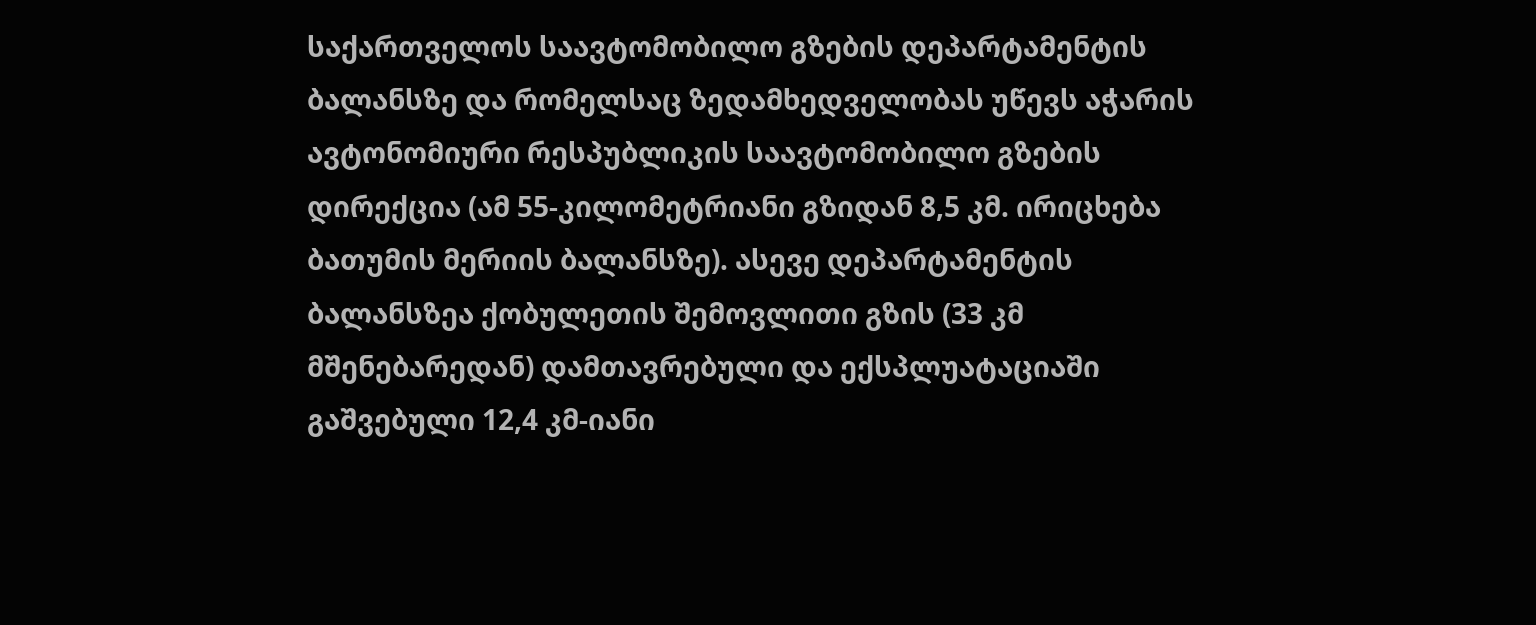საქართველოს საავტომობილო გზების დეპარტამენტის ბალანსზე და რომელსაც ზედამხედველობას უწევს აჭარის ავტონომიური რესპუბლიკის საავტომობილო გზების დირექცია (ამ 55-კილომეტრიანი გზიდან 8,5 კმ. ირიცხება ბათუმის მერიის ბალანსზე). ასევე დეპარტამენტის ბალანსზეა ქობულეთის შემოვლითი გზის (33 კმ მშენებარედან) დამთავრებული და ექსპლუატაციაში გაშვებული 12,4 კმ-იანი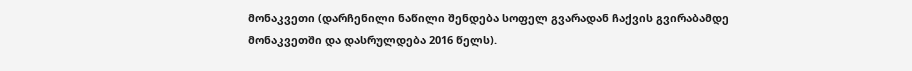მონაკვეთი (დარჩენილი ნაწილი შენდება სოფელ გვარადან ჩაქვის გვირაბამდე მონაკვეთში და დასრულდება 2016 წელს).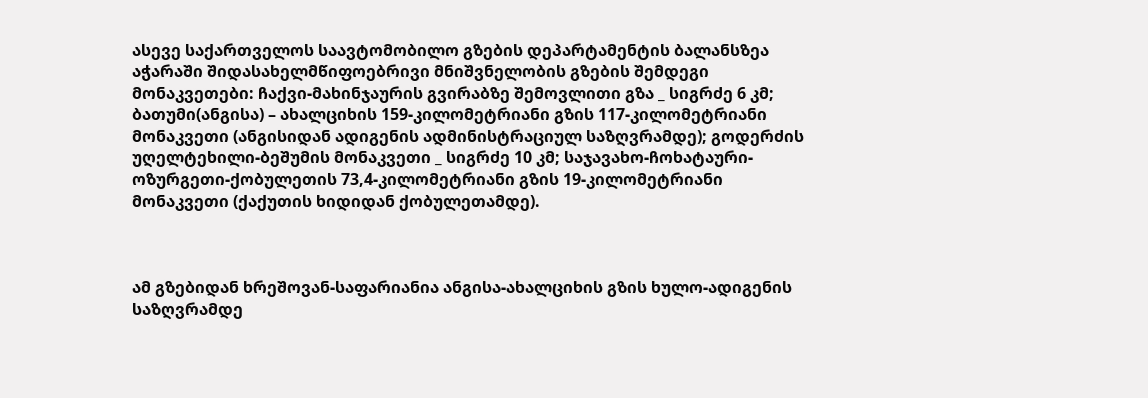ასევე საქართველოს საავტომობილო გზების დეპარტამენტის ბალანსზეა აჭარაში შიდასახელმწიფოებრივი მნიშვნელობის გზების შემდეგი მონაკვეთები: ჩაქვი-მახინჯაურის გვირაბზე შემოვლითი გზა _ სიგრძე 6 კმ; ბათუმი(ანგისა) – ახალციხის 159-კილომეტრიანი გზის 117-კილომეტრიანი მონაკვეთი (ანგისიდან ადიგენის ადმინისტრაციულ საზღვრამდე); გოდერძის უღელტეხილი-ბეშუმის მონაკვეთი _ სიგრძე 10 კმ; საჯავახო-ჩოხატაური-ოზურგეთი-ქობულეთის 73,4-კილომეტრიანი გზის 19-კილომეტრიანი მონაკვეთი (ქაქუთის ხიდიდან ქობულეთამდე).



ამ გზებიდან ხრეშოვან-საფარიანია ანგისა-ახალციხის გზის ხულო-ადიგენის საზღვრამდე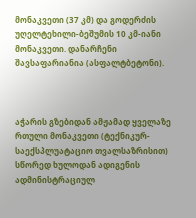მონაკვეთი (37 კმ) და გოდერძის უღელტეხილი-ბეშუმის 10 კმ-იანი მონაკვეთი. დანარჩენი შავსაფარიანია (ასფალტბეტონი).



აჭარის გზებიდან ამჟამად ყველაზე რთული მონაკვეთი (ტექნიკურ-საექსპლუატაციო თვალსაზრისით) სწორედ ხულოდან ადიგენის ადმინისტრაციულ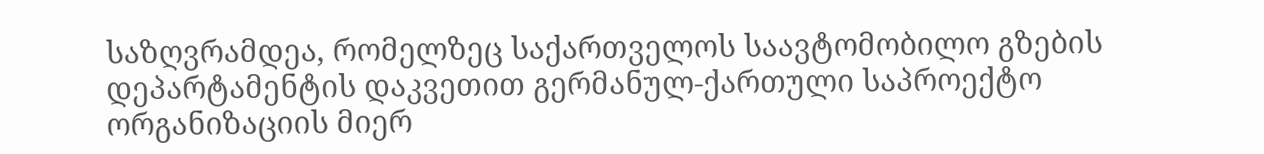საზღვრამდეა, რომელზეც საქართველოს საავტომობილო გზების დეპარტამენტის დაკვეთით გერმანულ-ქართული საპროექტო ორგანიზაციის მიერ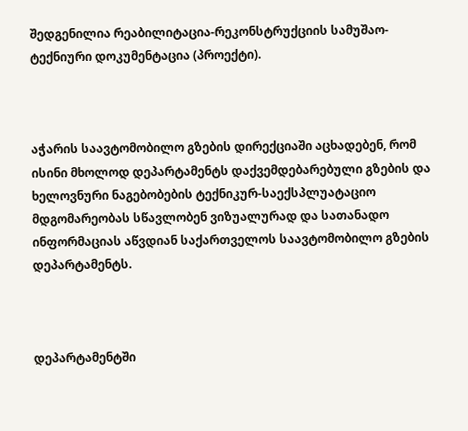შედგენილია რეაბილიტაცია-რეკონსტრუქციის სამუშაო-ტექნიური დოკუმენტაცია (პროექტი).



აჭარის საავტომობილო გზების დირექციაში აცხადებენ, რომ ისინი მხოლოდ დეპარტამენტს დაქვემდებარებული გზების და ხელოვნური ნაგებობების ტექნიკურ-საექსპლუატაციო მდგომარეობას სწავლობენ ვიზუალურად და სათანადო ინფორმაციას აწვდიან საქართველოს საავტომობილო გზების დეპარტამენტს.



დეპარტამენტში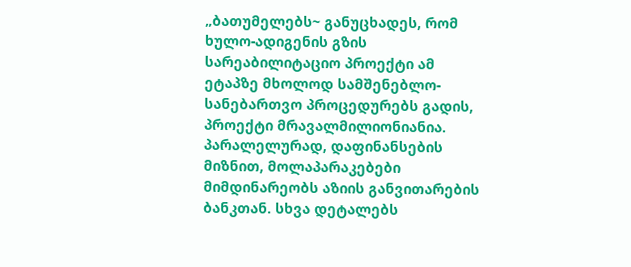„ბათუმელებს~ განუცხადეს, რომ ხულო-ადიგენის გზის სარეაბილიტაციო პროექტი ამ ეტაპზე მხოლოდ სამშენებლო-სანებართვო პროცედურებს გადის, პროექტი მრავალმილიონიანია. პარალელურად, დაფინანსების მიზნით, მოლაპარაკებები მიმდინარეობს აზიის განვითარების ბანკთან. სხვა დეტალებს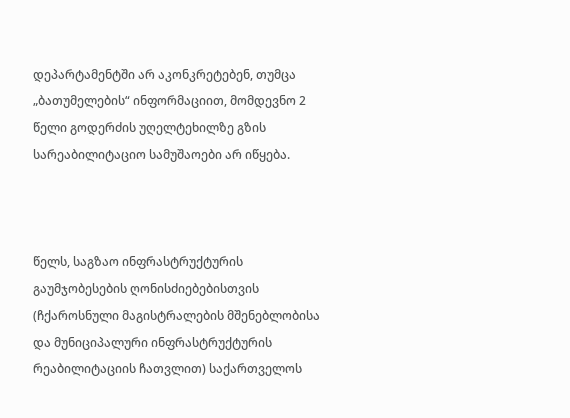დეპარტამენტში არ აკონკრეტებენ, თუმცა „ბათუმელების“ ინფორმაციით, მომდევნო 2 წელი გოდერძის უღელტეხილზე გზის სარეაბილიტაციო სამუშაოები არ იწყება.



წელს, საგზაო ინფრასტრუქტურის გაუმჯობესების ღონისძიებებისთვის (ჩქაროსნული მაგისტრალების მშენებლობისა და მუნიციპალური ინფრასტრუქტურის რეაბილიტაციის ჩათვლით) საქართველოს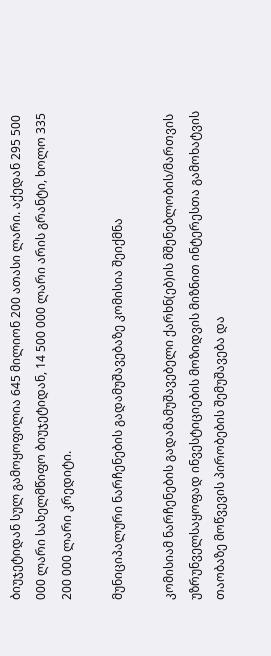ბიუჯეტიდან სულ გამოყოფილია 645 მილიონ 200 ათასი ლარი. აქედან 295 500 000 ლარი სახელმწიფო ბიუჯეტიდან, 14 500 000 ლარი არის გრანტი, ხოლო 335 200 000 ლარი კრედიტი.

მუნიციპალური ნარჩენების გადამუშავებაზე კომისია შეიქმნა

კომისიამ ნარჩენების გადამამუშავებელი ქარხნ(ებ)ის მშენებლობის/მართვის უზრუნველსაყოფად ინვესტიციების მოზიდვის მიზნით ინტერესთა გამოხატვის თაობაზე მოწვევის პირობების შემუშავება და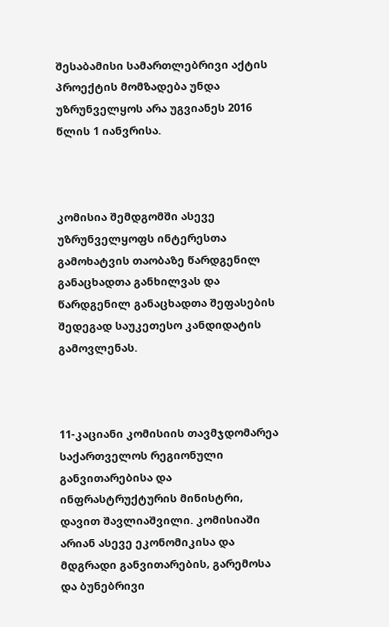შესაბამისი სამართლებრივი აქტის პროექტის მომზადება უნდა უზრუნველყოს არა უგვიანეს 2016 წლის 1 იანვრისა.



კომისია შემდგომში ასევე უზრუნველყოფს ინტერესთა გამოხატვის თაობაზე წარდგენილ განაცხადთა განხილვას და წარდგენილ განაცხადთა შეფასების შედეგად საუკეთესო კანდიდატის გამოვლენას.



11-კაციანი კომისიის თავმჯდომარეა საქართველოს რეგიონული განვითარებისა და ინფრასტრუქტურის მინისტრი, დავით შავლიაშვილი. კომისიაში არიან ასევე ეკონომიკისა და მდგრადი განვითარების, გარემოსა და ბუნებრივი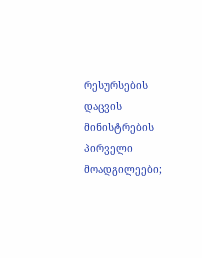რესურსების დაცვის მინისტრების პირველი მოადგილეები;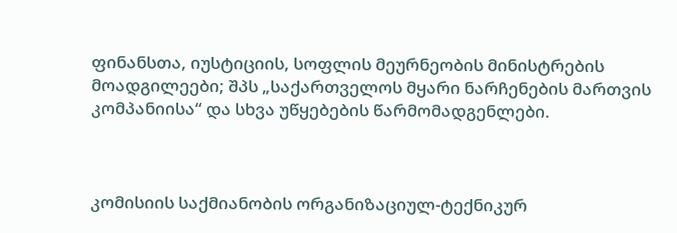ფინანსთა, იუსტიციის, სოფლის მეურნეობის მინისტრების მოადგილეები; შპს „საქართველოს მყარი ნარჩენების მართვის კომპანიისა“ და სხვა უწყებების წარმომადგენლები.



კომისიის საქმიანობის ორგანიზაციულ-ტექნიკურ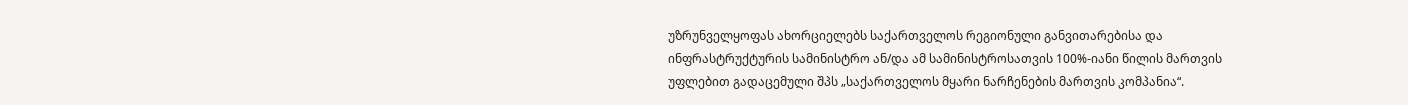უზრუნველყოფას ახორციელებს საქართველოს რეგიონული განვითარებისა და ინფრასტრუქტურის სამინისტრო ან/და ამ სამინისტროსათვის 100%-იანი წილის მართვის უფლებით გადაცემული შპს „საქართველოს მყარი ნარჩენების მართვის კომპანია“.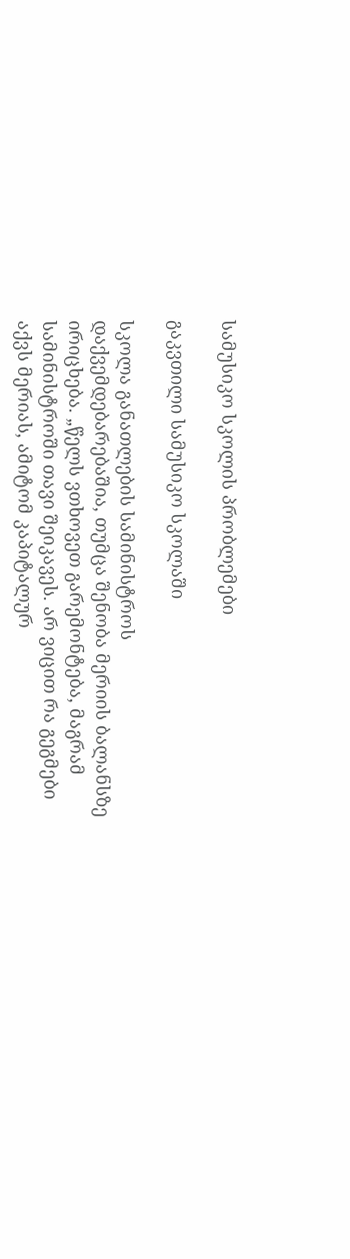სამუსიკო სკოლის პრობლემები

გაკვთილი სამუსიკო სკოლაში

სკოლა განათლების სამინისტროს დაქვემდებარებაშია, თუმცა შენობა მერიის ბალანსზე ირიცხება. „წელს ვთხოვეთ გარემონტება, მაგრამ სამინისტროში თავი შეიკავეს. არ ვიცით რა გეგმები აქვს მერიას, ამიტომ კაპიტალურ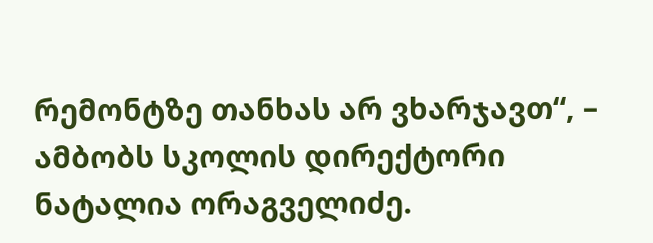რემონტზე თანხას არ ვხარჯავთ“, – ამბობს სკოლის დირექტორი ნატალია ორაგველიძე.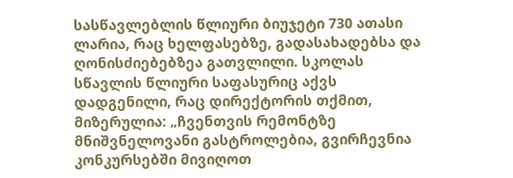სასწავლებლის წლიური ბიუჯეტი 730 ათასი ლარია, რაც ხელფასებზე, გადასახადებსა და ღონისძიებებზეა გათვლილი. სკოლას სწავლის წლიური საფასურიც აქვს დადგენილი, რაც დირექტორის თქმით, მიზერულია: „ჩვენთვის რემონტზე მნიშვნელოვანი გასტროლებია, გვირჩევნია კონკურსებში მივიღოთ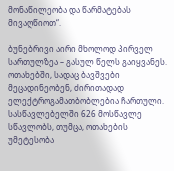მონაწილეობა და წარმატებას მივაღწიოთ“.

ბუნებრივი აირი მხოლოდ პირველ სართულზეა – გასულ წელს გაიყვანეს. ოთახებში, სადაც ბავშვები მეცადინეობენ, ძირითადად ელექტროგამათბობლებია ჩართული. სასწავლებელში 626 მოსწავლე სწავლობს, თუმცა, ოთახების უმეტესობა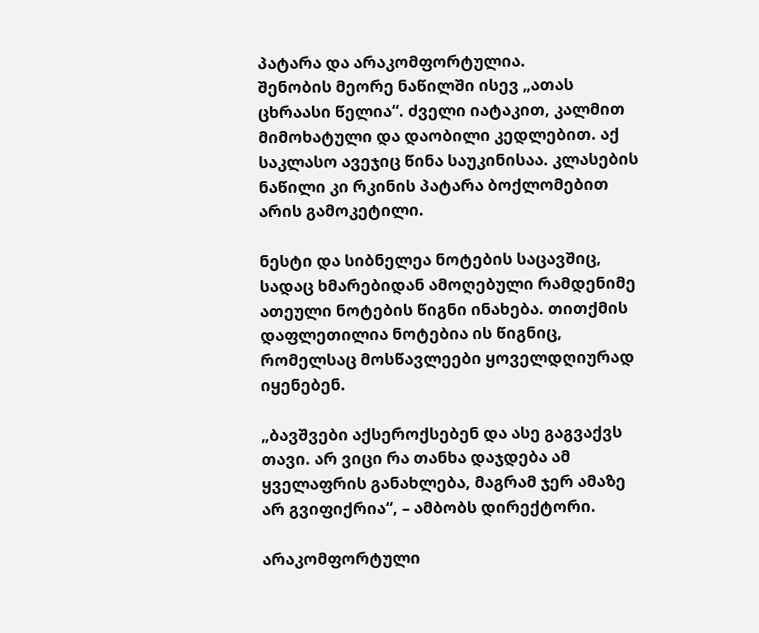პატარა და არაკომფორტულია.
შენობის მეორე ნაწილში ისევ „ათას ცხრაასი წელია“. ძველი იატაკით, კალმით მიმოხატული და დაობილი კედლებით. აქ საკლასო ავეჯიც წინა საუკინისაა. კლასების ნაწილი კი რკინის პატარა ბოქლომებით არის გამოკეტილი.

ნესტი და სიბნელეა ნოტების საცავშიც, სადაც ხმარებიდან ამოღებული რამდენიმე ათეული ნოტების წიგნი ინახება. თითქმის დაფლეთილია ნოტებია ის წიგნიც, რომელსაც მოსწავლეები ყოველდღიურად იყენებენ.

„ბავშვები აქსეროქსებენ და ასე გაგვაქვს თავი. არ ვიცი რა თანხა დაჯდება ამ ყველაფრის განახლება, მაგრამ ჯერ ამაზე არ გვიფიქრია“, – ამბობს დირექტორი.

არაკომფორტული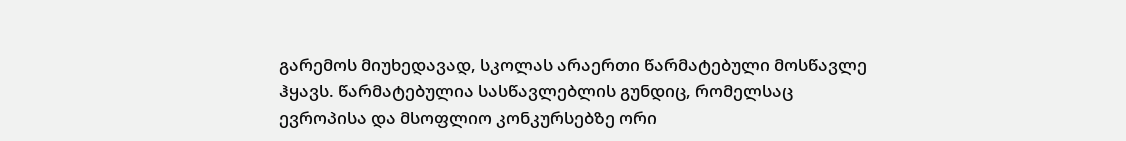გარემოს მიუხედავად, სკოლას არაერთი წარმატებული მოსწავლე ჰყავს. წარმატებულია სასწავლებლის გუნდიც, რომელსაც ევროპისა და მსოფლიო კონკურსებზე ორი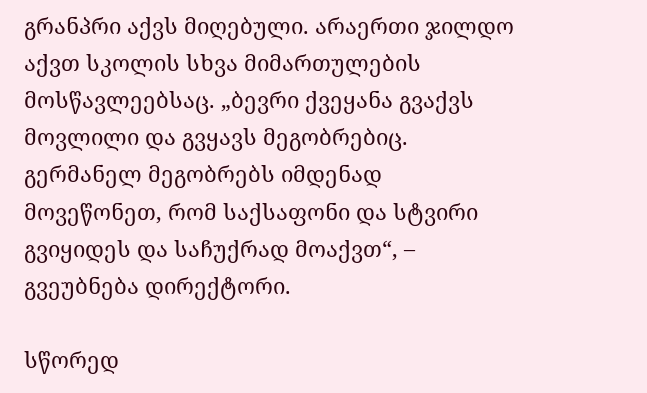გრანპრი აქვს მიღებული. არაერთი ჯილდო აქვთ სკოლის სხვა მიმართულების მოსწავლეებსაც. „ბევრი ქვეყანა გვაქვს მოვლილი და გვყავს მეგობრებიც. გერმანელ მეგობრებს იმდენად მოვეწონეთ, რომ საქსაფონი და სტვირი გვიყიდეს და საჩუქრად მოაქვთ“, – გვეუბნება დირექტორი.

სწორედ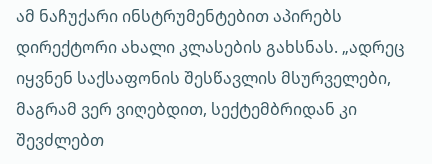ამ ნაჩუქარი ინსტრუმენტებით აპირებს დირექტორი ახალი კლასების გახსნას. „ადრეც იყვნენ საქსაფონის შესწავლის მსურველები, მაგრამ ვერ ვიღებდით, სექტემბრიდან კი შევძლებთ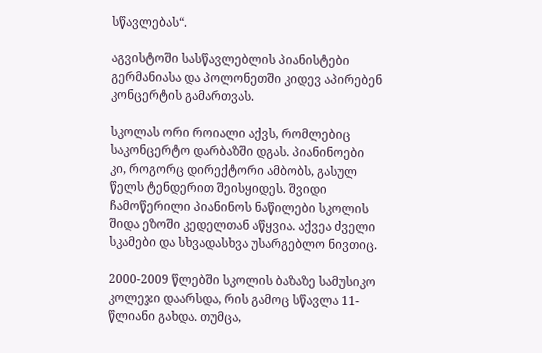სწავლებას“.

აგვისტოში სასწავლებლის პიანისტები გერმანიასა და პოლონეთში კიდევ აპირებენ კონცერტის გამართვას.

სკოლას ორი როიალი აქვს, რომლებიც საკონცერტო დარბაზში დგას. პიანინოები კი, როგორც დირექტორი ამბობს, გასულ წელს ტენდერით შეისყიდეს. შვიდი ჩამოწერილი პიანინოს ნაწილები სკოლის შიდა ეზოში კედელთან აწყვია. აქვეა ძველი სკამები და სხვადასხვა უსარგებლო ნივთიც.

2000-2009 წლებში სკოლის ბაზაზე სამუსიკო კოლეჯი დაარსდა, რის გამოც სწავლა 11-წლიანი გახდა. თუმცა,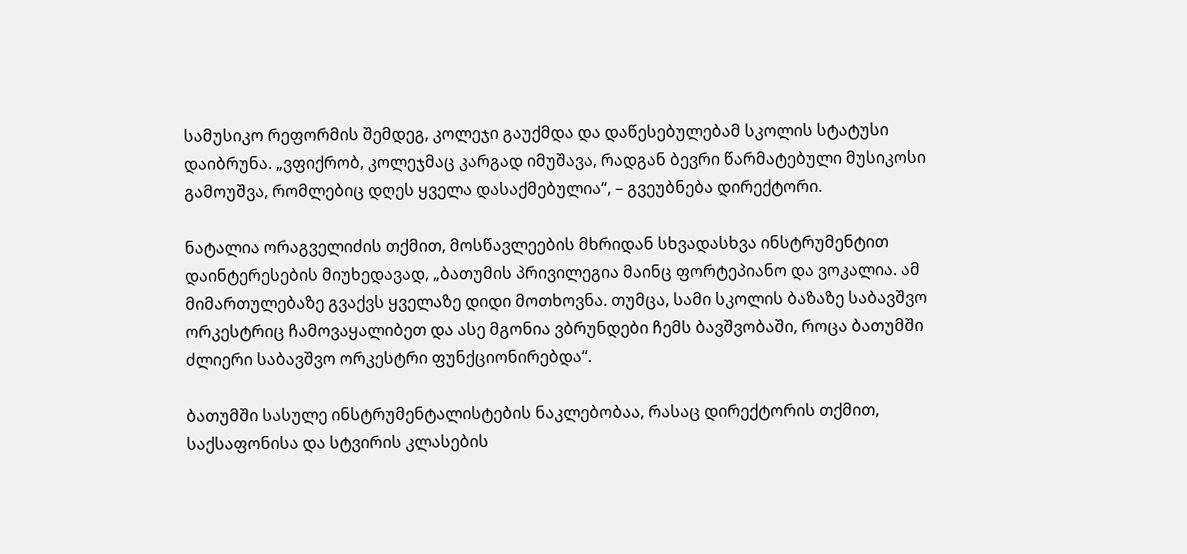სამუსიკო რეფორმის შემდეგ, კოლეჯი გაუქმდა და დაწესებულებამ სკოლის სტატუსი დაიბრუნა. „ვფიქრობ, კოლეჯმაც კარგად იმუშავა, რადგან ბევრი წარმატებული მუსიკოსი გამოუშვა, რომლებიც დღეს ყველა დასაქმებულია“, – გვეუბნება დირექტორი.

ნატალია ორაგველიძის თქმით, მოსწავლეების მხრიდან სხვადასხვა ინსტრუმენტით დაინტერესების მიუხედავად, „ბათუმის პრივილეგია მაინც ფორტეპიანო და ვოკალია. ამ მიმართულებაზე გვაქვს ყველაზე დიდი მოთხოვნა. თუმცა, სამი სკოლის ბაზაზე საბავშვო ორკესტრიც ჩამოვაყალიბეთ და ასე მგონია ვბრუნდები ჩემს ბავშვობაში, როცა ბათუმში ძლიერი საბავშვო ორკესტრი ფუნქციონირებდა“.

ბათუმში სასულე ინსტრუმენტალისტების ნაკლებობაა, რასაც დირექტორის თქმით, საქსაფონისა და სტვირის კლასების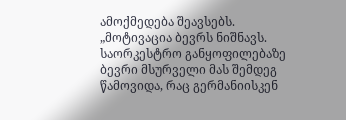ამოქმედება შეავსებს.
„მოტივაცია ბევრს ნიშნავს. საორკესტრო განყოფილებაზე ბევრი მსურველი მას შემდეგ წამოვიდა, რაც გერმანიისკენ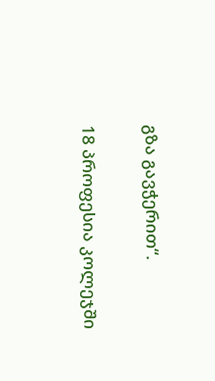გზა გავჭერით“.

18 პროფესია კოლეჯში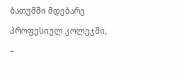ბათუმში მდებარე პროფესიულ კოლეჯში, –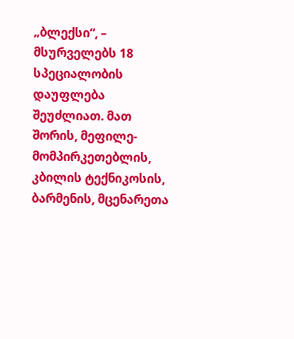„ბლექსი“, – მსურველებს 18 სპეციალობის დაუფლება შეუძლიათ. მათ შორის, მეფილე-მომპირკეთებლის, კბილის ტექნიკოსის, ბარმენის, მცენარეთა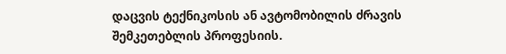დაცვის ტექნიკოსის ან ავტომობილის ძრავის შემკეთებლის პროფესიის.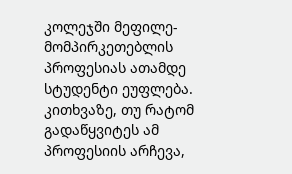კოლეჯში მეფილე-მომპირკეთებლის პროფესიას ათამდე სტუდენტი ეუფლება. კითხვაზე, თუ რატომ გადაწყვიტეს ამ პროფესიის არჩევა,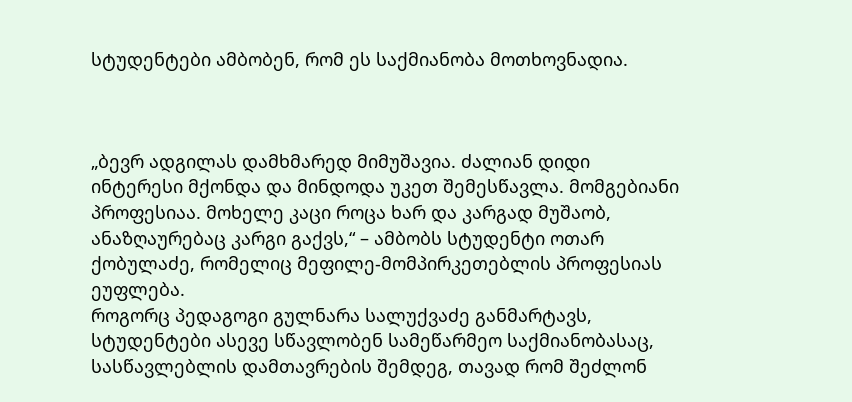სტუდენტები ამბობენ, რომ ეს საქმიანობა მოთხოვნადია.



„ბევრ ადგილას დამხმარედ მიმუშავია. ძალიან დიდი ინტერესი მქონდა და მინდოდა უკეთ შემესწავლა. მომგებიანი პროფესიაა. მოხელე კაცი როცა ხარ და კარგად მუშაობ, ანაზღაურებაც კარგი გაქვს,“ – ამბობს სტუდენტი ოთარ ქობულაძე, რომელიც მეფილე-მომპირკეთებლის პროფესიას ეუფლება.
როგორც პედაგოგი გულნარა სალუქვაძე განმარტავს, სტუდენტები ასევე სწავლობენ სამეწარმეო საქმიანობასაც, სასწავლებლის დამთავრების შემდეგ, თავად რომ შეძლონ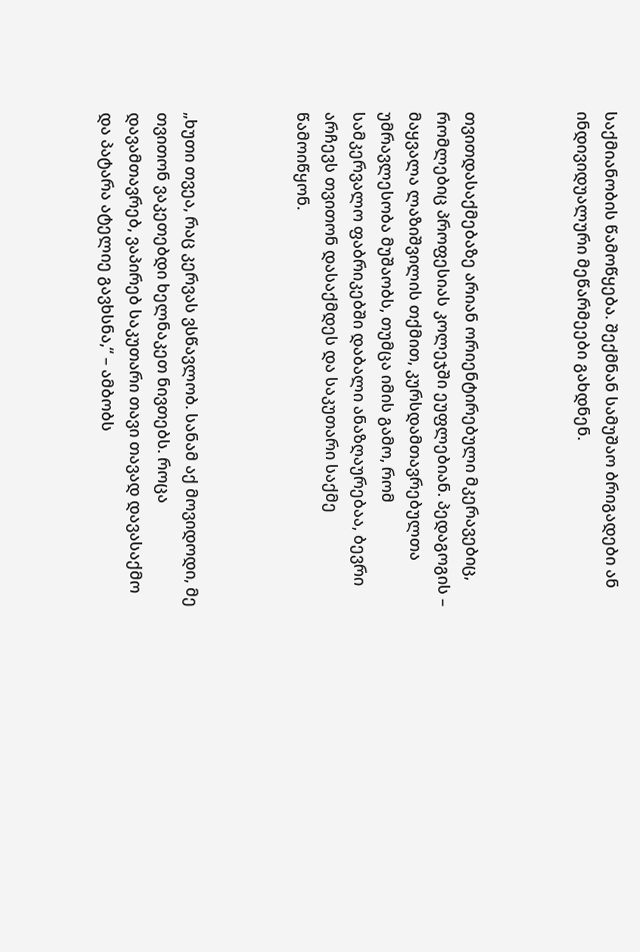საქმიანობის წამოწყება. შექმნან სამუშაო ბრიგადები ან ინდივიდუალური მეწარმეები გახდნენ.



თვითდასაქმებაზე არიან ორიენტირებული მკერავებიც, რომლებიც პროფესიას კოლეჯში ეუფლებიან. პედაგოგის – მაყვალა ლაზიშვილის თქმით, კურსდამთავრებულთა უმრავლესობა მუშაობს, თუმცა იმის გამო, რომ სამკერვალო ფაბრიკებში დაბალი ანაზღაურებაა, ბევრი არჩევს თვითონ დასაქმდეს და საკუთარი საქმე წამოიწყონ.



„ხუთი თვეა, რაც კერვას ვსწავლობ. სანამ აქ მოვიდოდი, მე თვითონ ვაკეთებდი ხელნაკეთ ნივთებს. როცა დავამთავრებ, ვაპირებ საკუთარი თავი თავად დავასაქმო და პატარა ატელიე გავხსნა,“ – ამბობს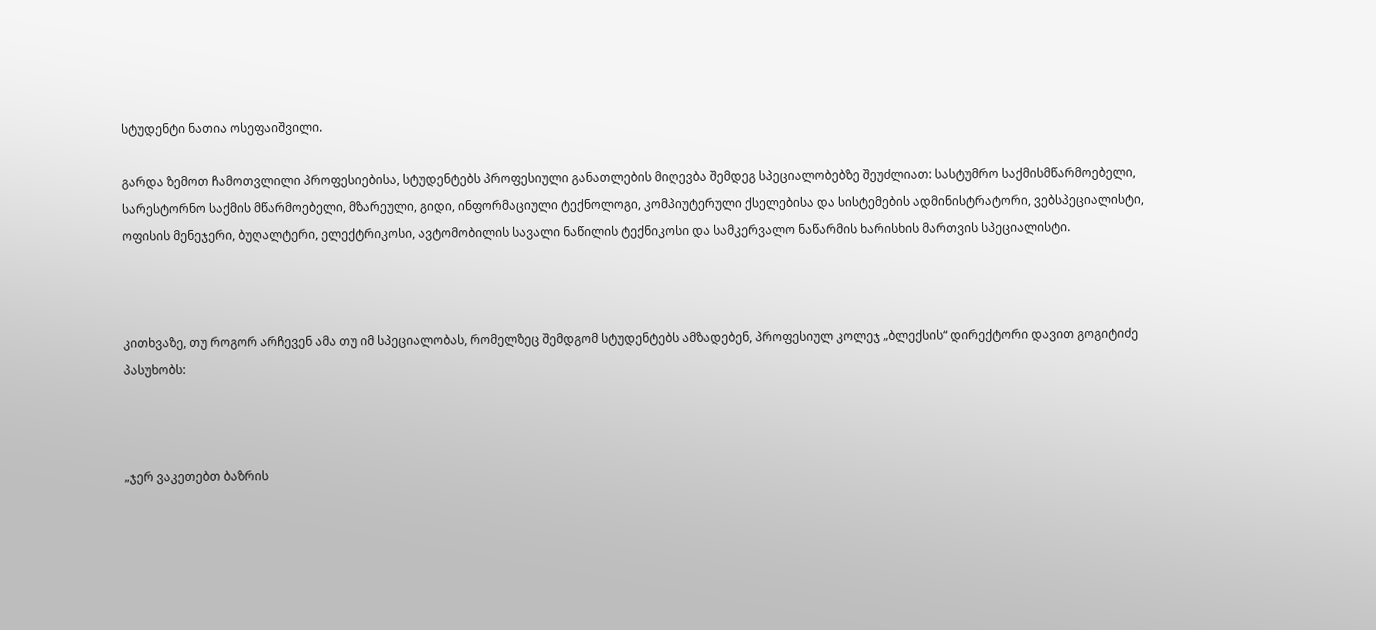სტუდენტი ნათია ოსეფაიშვილი.

გარდა ზემოთ ჩამოთვლილი პროფესიებისა, სტუდენტებს პროფესიული განათლების მიღევბა შემდეგ სპეციალობებზე შეუძლიათ: სასტუმრო საქმისმწარმოებელი, სარესტორნო საქმის მწარმოებელი, მზარეული, გიდი, ინფორმაციული ტექნოლოგი, კომპიუტერული ქსელებისა და სისტემების ადმინისტრატორი, ვებსპეციალისტი, ოფისის მენეჯერი, ბუღალტერი, ელექტრიკოსი, ავტომობილის სავალი ნაწილის ტექნიკოსი და სამკერვალო ნაწარმის ხარისხის მართვის სპეციალისტი.



კითხვაზე, თუ როგორ არჩევენ ამა თუ იმ სპეციალობას, რომელზეც შემდგომ სტუდენტებს ამზადებენ, პროფესიულ კოლეჯ „ბლექსის“ დირექტორი დავით გოგიტიძე პასუხობს:



„ჯერ ვაკეთებთ ბაზრის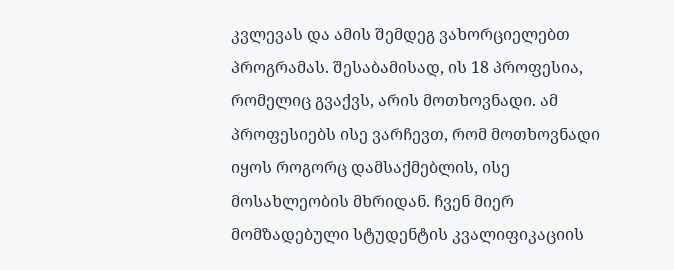კვლევას და ამის შემდეგ ვახორციელებთ პროგრამას. შესაბამისად, ის 18 პროფესია, რომელიც გვაქვს, არის მოთხოვნადი. ამ პროფესიებს ისე ვარჩევთ, რომ მოთხოვნადი იყოს როგორც დამსაქმებლის, ისე მოსახლეობის მხრიდან. ჩვენ მიერ მომზადებული სტუდენტის კვალიფიკაციის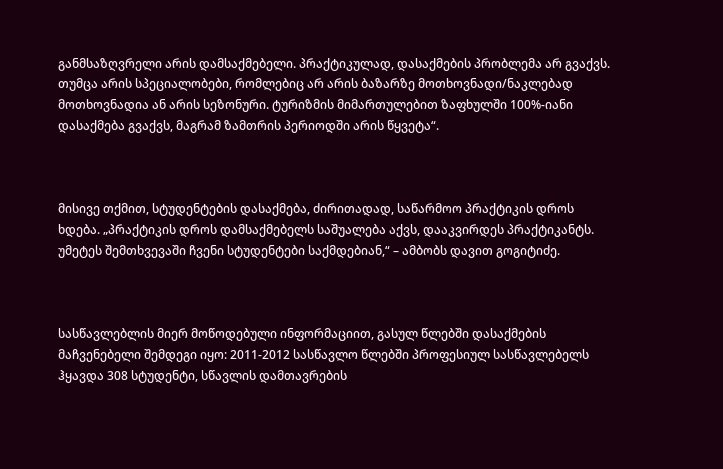განმსაზღვრელი არის დამსაქმებელი. პრაქტიკულად, დასაქმების პრობლემა არ გვაქვს. თუმცა არის სპეციალობები, რომლებიც არ არის ბაზარზე მოთხოვნადი/ნაკლებად მოთხოვნადია ან არის სეზონური. ტურიზმის მიმართულებით ზაფხულში 100%-იანი დასაქმება გვაქვს, მაგრამ ზამთრის პერიოდში არის წყვეტა“.



მისივე თქმით, სტუდენტების დასაქმება, ძირითადად, საწარმოო პრაქტიკის დროს ხდება. „პრაქტიკის დროს დამსაქმებელს საშუალება აქვს, დააკვირდეს პრაქტიკანტს. უმეტეს შემთხვევაში ჩვენი სტუდენტები საქმდებიან,“ – ამბობს დავით გოგიტიძე.



სასწავლებლის მიერ მოწოდებული ინფორმაციით, გასულ წლებში დასაქმების მაჩვენებელი შემდეგი იყო: 2011-2012 სასწავლო წლებში პროფესიულ სასწავლებელს ჰყავდა 308 სტუდენტი, სწავლის დამთავრების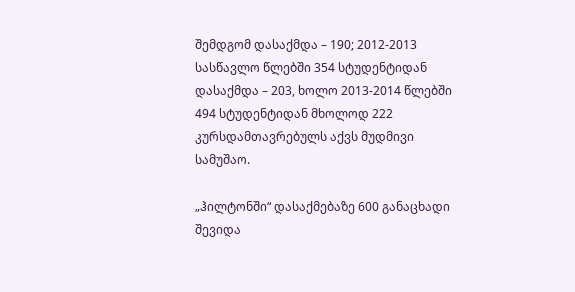შემდგომ დასაქმდა – 190; 2012-2013 სასწავლო წლებში 354 სტუდენტიდან დასაქმდა – 203, ხოლო 2013-2014 წლებში 494 სტუდენტიდან მხოლოდ 222 კურსდამთავრებულს აქვს მუდმივი სამუშაო.

„ჰილტონში“ დასაქმებაზე 600 განაცხადი შევიდა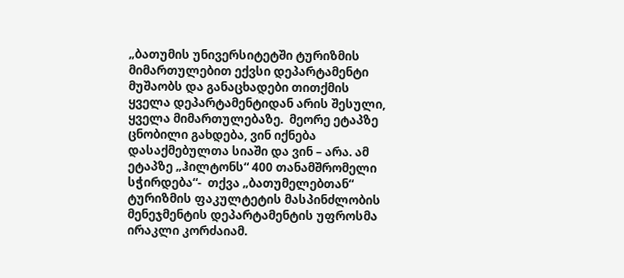„ბათუმის უნივერსიტეტში ტურიზმის მიმართულებით ექვსი დეპარტამენტი მუშაობს და განაცხადები თითქმის ყველა დეპარტამენტიდან არის შესული, ყველა მიმართულებაზე.  მეორე ეტაპზე ცნობილი გახდება, ვინ იქნება დასაქმებულთა სიაში და ვინ – არა. ამ ეტაპზე „ჰილტონს“ 400 თანამშრომელი სჭირდება“-  თქვა „ბათუმელებთან“ ტურიზმის ფაკულტეტის მასპინძლობის მენეჯმენტის დეპარტამენტის უფროსმა ირაკლი კორძაიამ.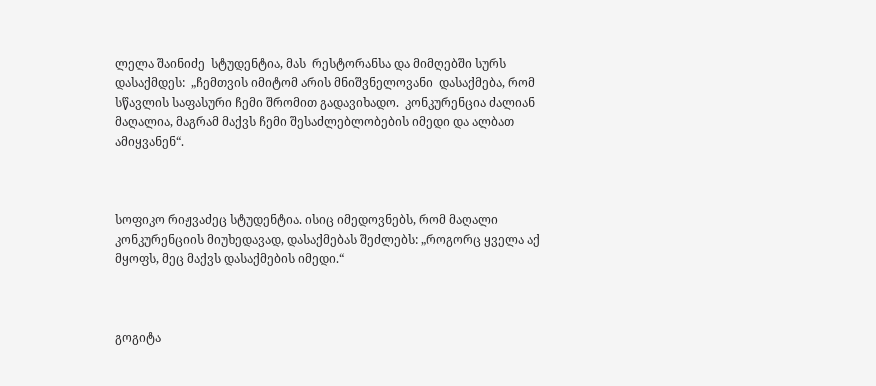ლელა შაინიძე  სტუდენტია, მას  რესტორანსა და მიმღებში სურს დასაქმდეს:  „ჩემთვის იმიტომ არის მნიშვნელოვანი  დასაქმება, რომ  სწავლის საფასური ჩემი შრომით გადავიხადო.  კონკურენცია ძალიან მაღალია, მაგრამ მაქვს ჩემი შესაძლებლობების იმედი და ალბათ ამიყვანენ“.



სოფიკო რიჟვაძეც სტუდენტია. ისიც იმედოვნებს, რომ მაღალი კონკურენციის მიუხედავად, დასაქმებას შეძლებს: „როგორც ყველა აქ მყოფს, მეც მაქვს დასაქმების იმედი.“



გოგიტა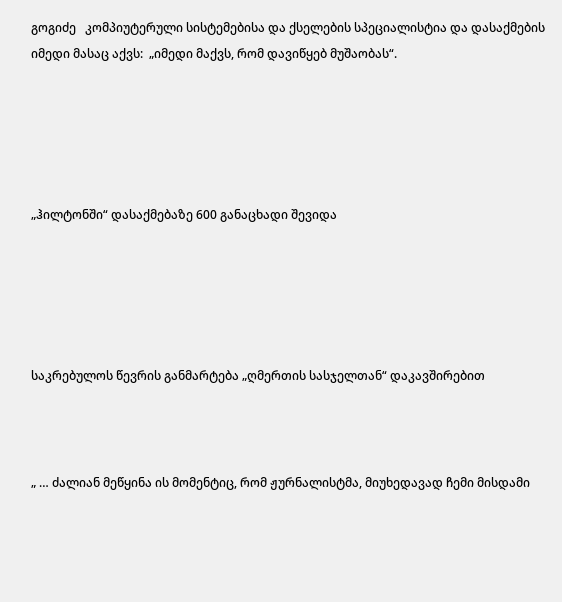გოგიძე   კომპიუტერული სისტემებისა და ქსელების სპეციალისტია და დასაქმების იმედი მასაც აქვს:  „იმედი მაქვს, რომ დავიწყებ მუშაობას“.





„ჰილტონში“ დასაქმებაზე 600 განაცხადი შევიდა





საკრებულოს წევრის განმარტება „ღმერთის სასჯელთან“ დაკავშირებით



„ … ძალიან მეწყინა ის მომენტიც, რომ ჟურნალისტმა, მიუხედავად ჩემი მისდამი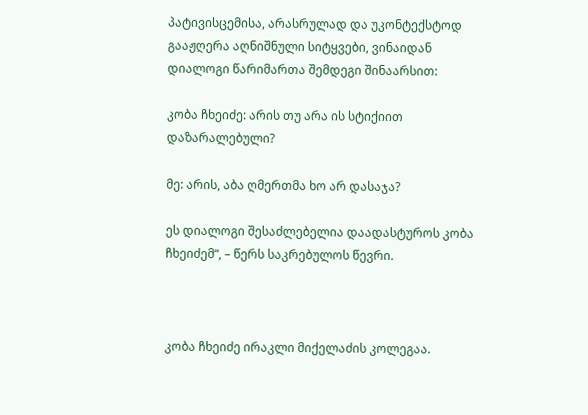პატივისცემისა, არასრულად და უკონტექსტოდ გააჟღერა აღნიშნული სიტყვები, ვინაიდან დიალოგი წარიმართა შემდეგი შინაარსით:

კობა ჩხეიძე: არის თუ არა ის სტიქიით დაზარალებული?

მე: არის, აბა ღმერთმა ხო არ დასაჯა?

ეს დიალოგი შესაძლებელია დაადასტუროს კობა ჩხეიძემ“, – წერს საკრებულოს წევრი.



კობა ჩხეიძე ირაკლი მიქელაძის კოლეგაა.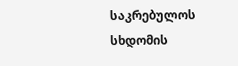საკრებულოს სხდომის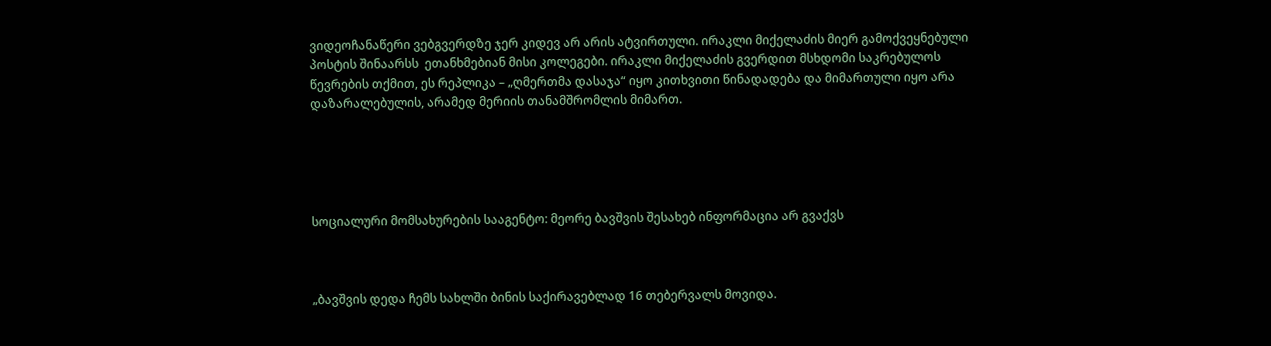ვიდეოჩანაწერი ვებგვერდზე ჯერ კიდევ არ არის ატვირთული. ირაკლი მიქელაძის მიერ გამოქვეყნებული პოსტის შინაარსს  ეთანხმებიან მისი კოლეგები. ირაკლი მიქელაძის გვერდით მსხდომი საკრებულოს წევრების თქმით, ეს რეპლიკა – „ღმერთმა დასაჯა“ იყო კითხვითი წინადადება და მიმართული იყო არა დაზარალებულის, არამედ მერიის თანამშრომლის მიმართ.





სოციალური მომსახურების სააგენტო: მეორე ბავშვის შესახებ ინფორმაცია არ გვაქვს



„ბავშვის დედა ჩემს სახლში ბინის საქირავებლად 16 თებერვალს მოვიდა.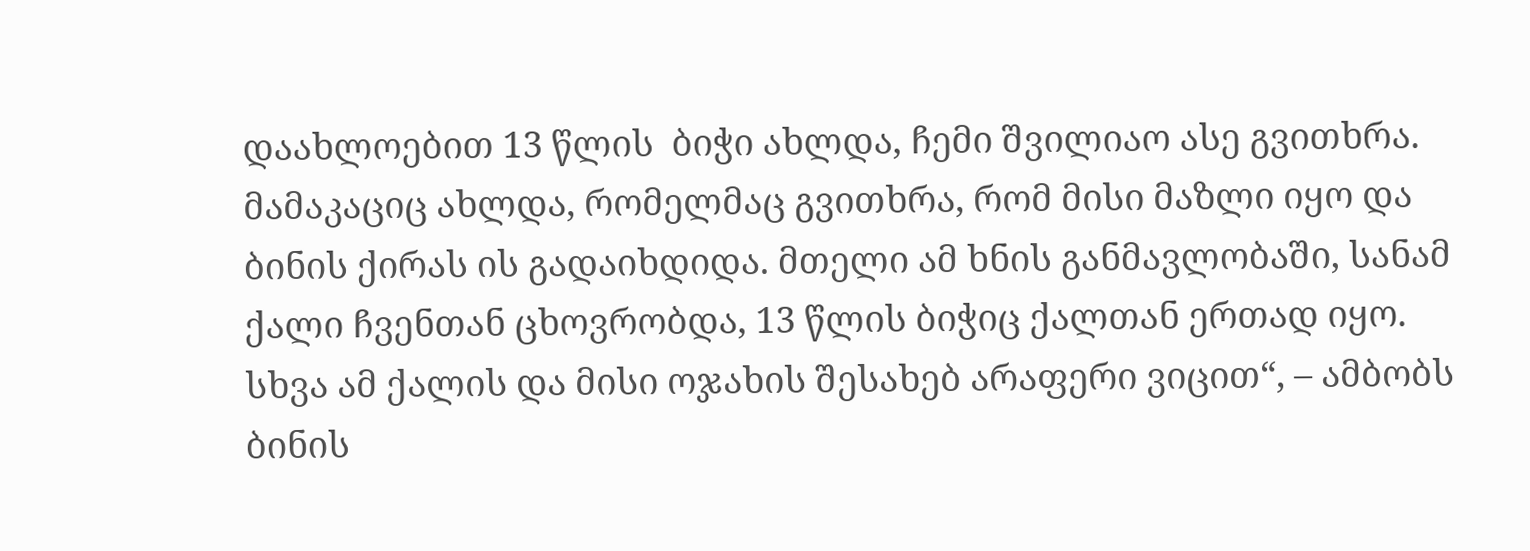დაახლოებით 13 წლის  ბიჭი ახლდა, ჩემი შვილიაო ასე გვითხრა. მამაკაციც ახლდა, რომელმაც გვითხრა, რომ მისი მაზლი იყო და ბინის ქირას ის გადაიხდიდა. მთელი ამ ხნის განმავლობაში, სანამ ქალი ჩვენთან ცხოვრობდა, 13 წლის ბიჭიც ქალთან ერთად იყო. სხვა ამ ქალის და მისი ოჯახის შესახებ არაფერი ვიცით“, – ამბობს ბინის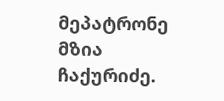მეპატრონე მზია ჩაქურიძე.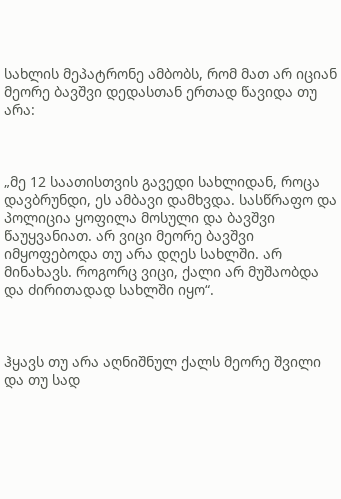სახლის მეპატრონე ამბობს, რომ მათ არ იციან მეორე ბავშვი დედასთან ერთად წავიდა თუ არა:



„მე 12 საათისთვის გავედი სახლიდან, როცა დავბრუნდი, ეს ამბავი დამხვდა. სასწრაფო და პოლიცია ყოფილა მოსული და ბავშვი წაუყვანიათ. არ ვიცი მეორე ბავშვი იმყოფებოდა თუ არა დღეს სახლში. არ მინახავს. როგორც ვიცი, ქალი არ მუშაობდა და ძირითადად სახლში იყო“.



ჰყავს თუ არა აღნიშნულ ქალს მეორე შვილი და თუ სად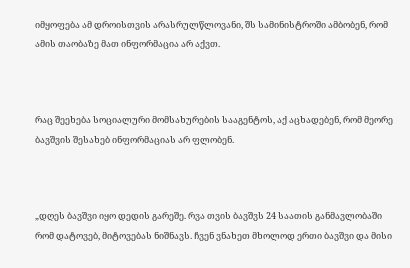იმყოფება ამ დროისთვის არასრულწლოვანი, შს სამინისტროში ამბობენ, რომ ამის თაობაზე მათ ინფორმაცია არ აქვთ.



რაც შეეხება სოციალური მომსახურების სააგენტოს, აქ აცხადებენ, რომ მეორე ბავშვის შესახებ ინფორმაციას არ ფლობენ.



„დღეს ბავშვი იყო დედის გარეშე. რვა თვის ბავშვს 24 საათის განმავლობაში რომ დატოვებ, მიტოვებას ნიშნავს. ჩვენ ვნახეთ მხოლოდ ერთი ბავშვი და მისი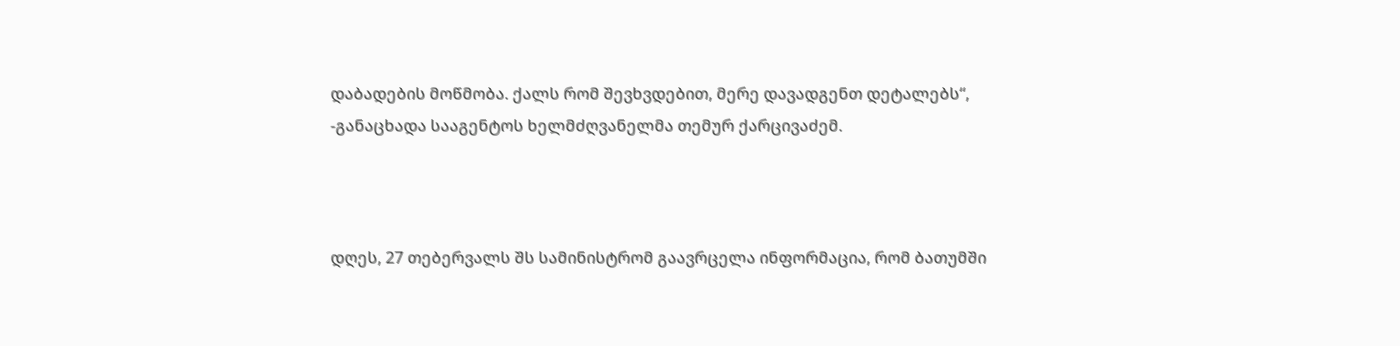დაბადების მოწმობა. ქალს რომ შევხვდებით, მერე დავადგენთ დეტალებს“, -განაცხადა სააგენტოს ხელმძღვანელმა თემურ ქარცივაძემ.



დღეს, 27 თებერვალს შს სამინისტრომ გაავრცელა ინფორმაცია, რომ ბათუმში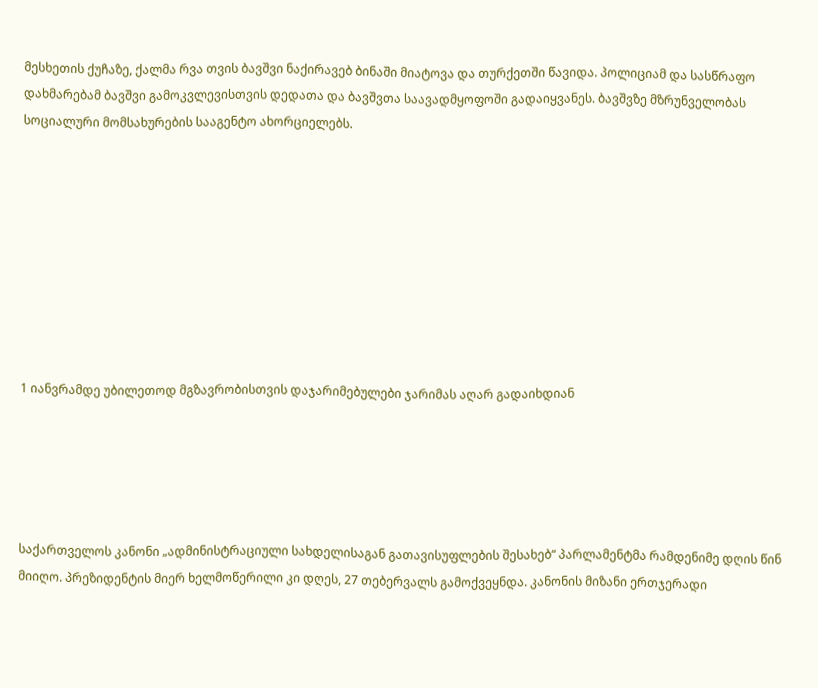მესხეთის ქუჩაზე, ქალმა რვა თვის ბავშვი ნაქირავებ ბინაში მიატოვა და თურქეთში წავიდა. პოლიციამ და სასწრაფო დახმარებამ ბავშვი გამოკვლევისთვის დედათა და ბავშვთა საავადმყოფოში გადაიყვანეს. ბავშვზე მზრუნველობას სოციალური მომსახურების სააგენტო ახორციელებს.









1 იანვრამდე უბილეთოდ მგზავრობისთვის დაჯარიმებულები ჯარიმას აღარ გადაიხდიან





საქართველოს კანონი „ადმინისტრაციული სახდელისაგან გათავისუფლების შესახებ“ პარლამენტმა რამდენიმე დღის წინ მიიღო. პრეზიდენტის მიერ ხელმოწერილი კი დღეს, 27 თებერვალს გამოქვეყნდა. კანონის მიზანი ერთჯერადი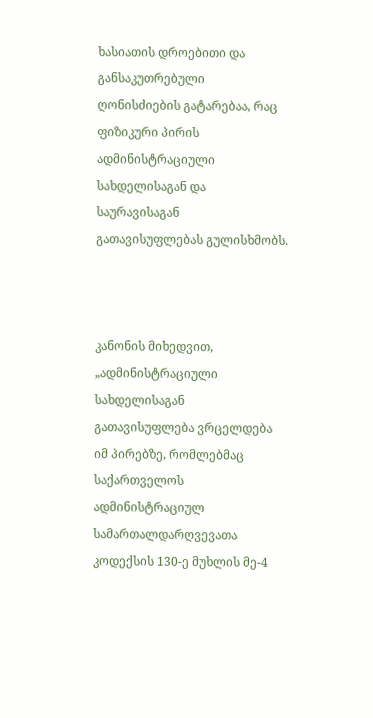ხასიათის დროებითი და განსაკუთრებული ღონისძიების გატარებაა, რაც ფიზიკური პირის ადმინისტრაციული სახდელისაგან და საურავისაგან გათავისუფლებას გულისხმობს.



კანონის მიხედვით, „ადმინისტრაციული სახდელისაგან გათავისუფლება ვრცელდება იმ პირებზე, რომლებმაც საქართველოს ადმინისტრაციულ სამართალდარღვევათა კოდექსის 130-ე მუხლის მე-4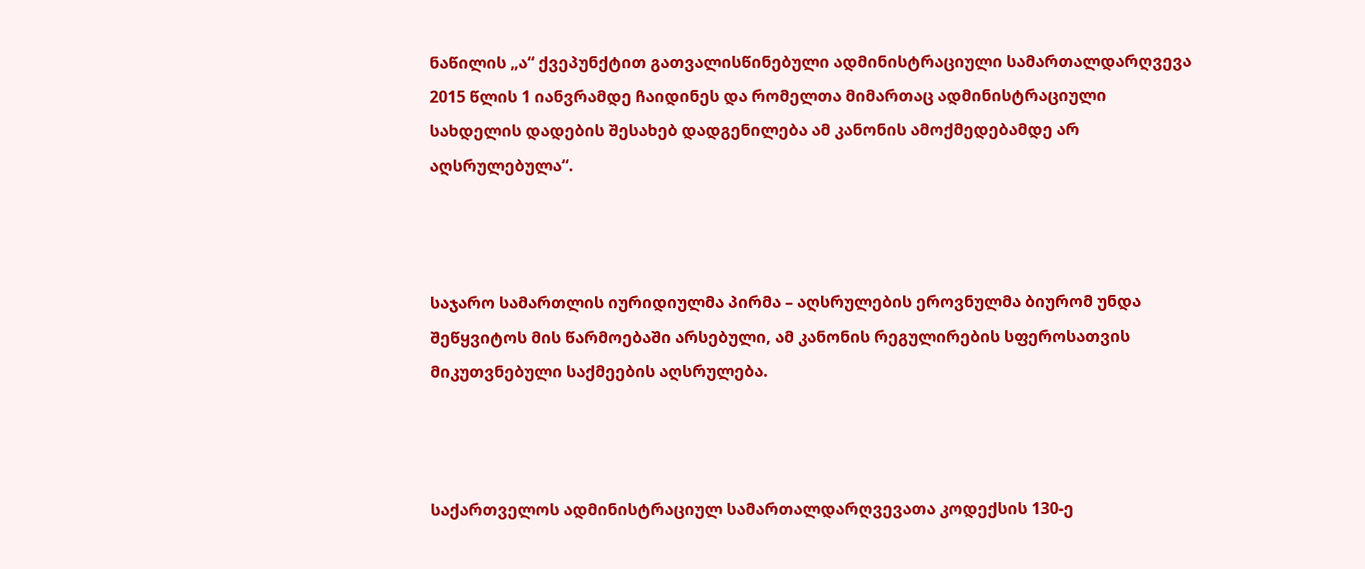ნაწილის „ა“ ქვეპუნქტით გათვალისწინებული ადმინისტრაციული სამართალდარღვევა 2015 წლის 1 იანვრამდე ჩაიდინეს და რომელთა მიმართაც ადმინისტრაციული სახდელის დადების შესახებ დადგენილება ამ კანონის ამოქმედებამდე არ აღსრულებულა“.



საჯარო სამართლის იურიდიულმა პირმა – აღსრულების ეროვნულმა ბიურომ უნდა შეწყვიტოს მის წარმოებაში არსებული, ამ კანონის რეგულირების სფეროსათვის მიკუთვნებული საქმეების აღსრულება.



საქართველოს ადმინისტრაციულ სამართალდარღვევათა კოდექსის 130-ე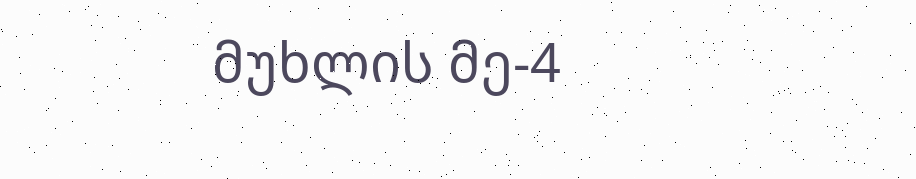მუხლის მე-4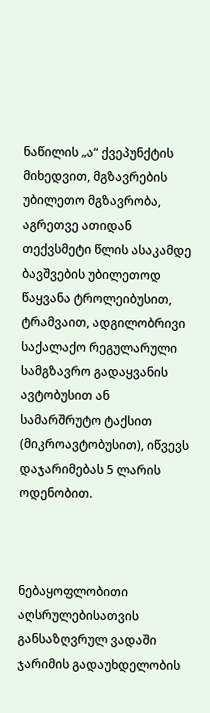ნაწილის „ა“ ქვეპუნქტის მიხედვით, მგზავრების უბილეთო მგზავრობა, აგრეთვე ათიდან თექვსმეტი წლის ასაკამდე ბავშვების უბილეთოდ წაყვანა ტროლეიბუსით, ტრამვაით, ადგილობრივი საქალაქო რეგულარული სამგზავრო გადაყვანის ავტობუსით ან სამარშრუტო ტაქსით (მიკროავტობუსით), იწვევს დაჯარიმებას 5 ლარის ოდენობით.



ნებაყოფლობითი აღსრულებისათვის განსაზღვრულ ვადაში ჯარიმის გადაუხდელობის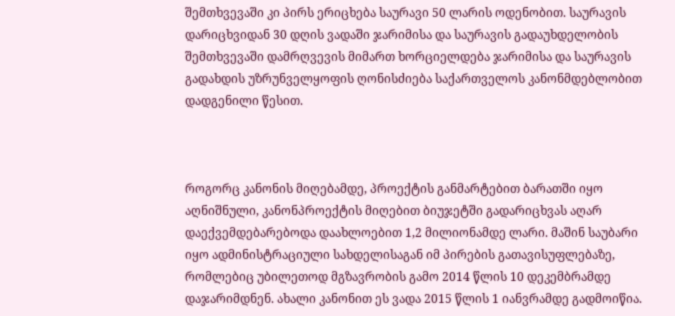შემთხვევაში კი პირს ერიცხება საურავი 50 ლარის ოდენობით. საურავის დარიცხვიდან 30 დღის ვადაში ჯარიმისა და საურავის გადაუხდელობის შემთხვევაში დამრღვევის მიმართ ხორციელდება ჯარიმისა და საურავის გადახდის უზრუნველყოფის ღონისძიება საქართველოს კანონმდებლობით დადგენილი წესით.



როგორც კანონის მიღებამდე, პროექტის განმარტებით ბარათში იყო აღნიშნული, კანონპროექტის მიღებით ბიუჯეტში გადარიცხვას აღარ დაექვემდებარებოდა დაახლოებით 1,2 მილიონამდე ლარი. მაშინ საუბარი იყო ადმინისტრაციული სახდელისაგან იმ პირების გათავისუფლებაზე, რომლებიც უბილეთოდ მგზავრობის გამო 2014 წლის 10 დეკემბრამდე დაჯარიმდნენ. ახალი კანონით ეს ვადა 2015 წლის 1 იანვრამდე გადმოიწია.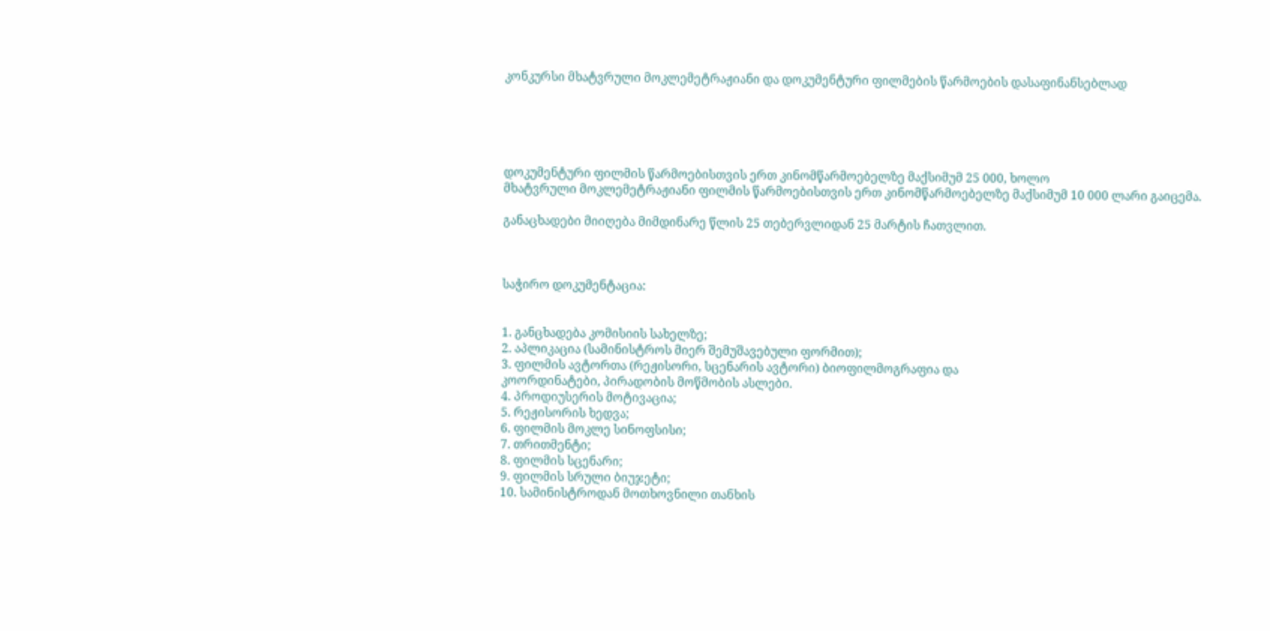კონკურსი მხატვრული მოკლემეტრაჟიანი და დოკუმენტური ფილმების წარმოების დასაფინანსებლად





დოკუმენტური ფილმის წარმოებისთვის ერთ კინომწარმოებელზე მაქსიმუმ 25 000, ხოლო
მხატვრული მოკლემეტრაჟიანი ფილმის წარმოებისთვის ერთ კინომწარმოებელზე მაქსიმუმ 10 000 ლარი გაიცემა.

განაცხადები მიიღება მიმდინარე წლის 25 თებერვლიდან 25 მარტის ჩათვლით.



საჭირო დოკუმენტაცია:


1. განცხადება კომისიის სახელზე;
2. აპლიკაცია (სამინისტროს მიერ შემუშავებული ფორმით);
3. ფილმის ავტორთა (რეჟისორი, სცენარის ავტორი) ბიოფილმოგრაფია და
კოორდინატები, პირადობის მოწმობის ასლები.
4. პროდიუსერის მოტივაცია;
5. რეჟისორის ხედვა;
6. ფილმის მოკლე სინოფსისი;
7. თრითმენტი;
8. ფილმის სცენარი;
9. ფილმის სრული ბიუჯეტი;
10. სამინისტროდან მოთხოვნილი თანხის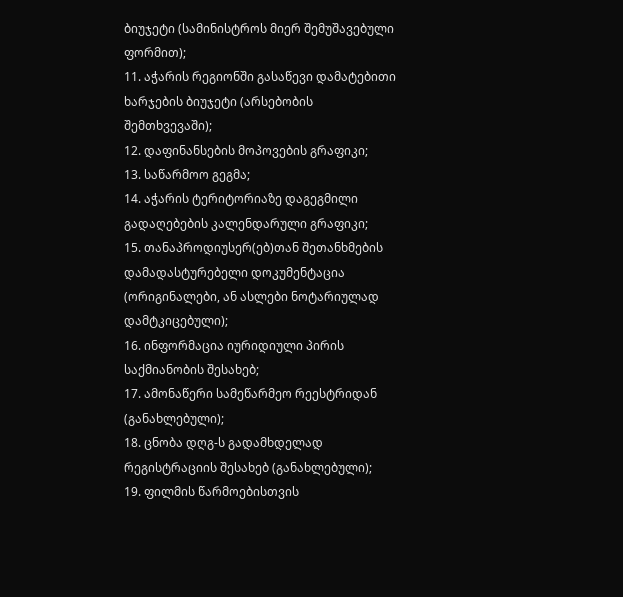ბიუჯეტი (სამინისტროს მიერ შემუშავებული
ფორმით);
11. აჭარის რეგიონში გასაწევი დამატებითი ხარჯების ბიუჯეტი (არსებობის
შემთხვევაში);
12. დაფინანსების მოპოვების გრაფიკი;
13. საწარმოო გეგმა;
14. აჭარის ტერიტორიაზე დაგეგმილი გადაღებების კალენდარული გრაფიკი;
15. თანაპროდიუსერ(ებ)თან შეთანხმების დამადასტურებელი დოკუმენტაცია
(ორიგინალები, ან ასლები ნოტარიულად დამტკიცებული);
16. ინფორმაცია იურიდიული პირის საქმიანობის შესახებ;
17. ამონაწერი სამეწარმეო რეესტრიდან (განახლებული);
18. ცნობა დღგ-ს გადამხდელად რეგისტრაციის შესახებ (განახლებული);
19. ფილმის წარმოებისთვის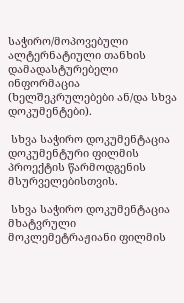საჭირო/მოპოვებული ალტერნატიული თანხის
დამადასტურებელი ინფორმაცია (ხელშეკრულებები ან/და სხვა დოკუმენტები).

 სხვა საჭირო დოკუმენტაცია დოკუმენტური ფილმის პროექტის წარმოდგენის მსურველებისთვის.

 სხვა საჭირო დოკუმენტაცია მხატვრული მოკლემეტრაჟიანი ფილმის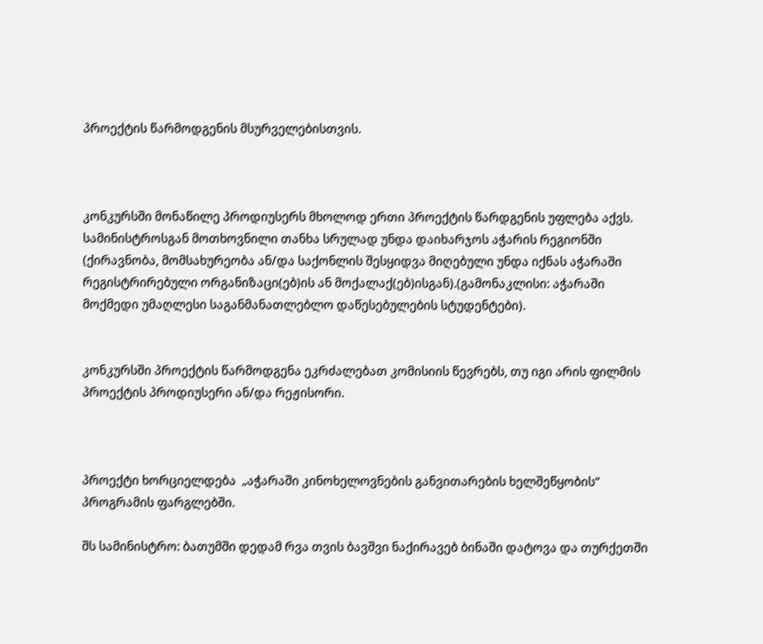პროექტის წარმოდგენის მსურველებისთვის.



კონკურსში მონაწილე პროდიუსერს მხოლოდ ერთი პროექტის წარდგენის უფლება აქვს. სამინისტროსგან მოთხოვნილი თანხა სრულად უნდა დაიხარჯოს აჭარის რეგიონში (ქირავნობა, მომსახურეობა ან/და საქონლის შესყიდვა მიღებული უნდა იქნას აჭარაში რეგისტრირებული ორგანიზაცი(ებ)ის ან მოქალაქ(ებ)ისგან).(გამონაკლისი: აჭარაში მოქმედი უმაღლესი საგანმანათლებლო დაწესებულების სტუდენტები).


კონკურსში პროექტის წარმოდგენა ეკრძალებათ კომისიის წევრებს, თუ იგი არის ფილმის
პროექტის პროდიუსერი ან/და რეჟისორი.



პროექტი ხორციელდება  „აჭარაში კინოხელოვნების განვითარების ხელშეწყობის“ პროგრამის ფარგლებში.

შს სამინისტრო: ბათუმში დედამ რვა თვის ბავშვი ნაქირავებ ბინაში დატოვა და თურქეთში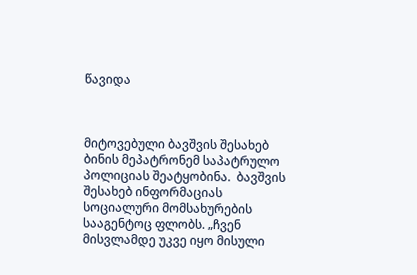წავიდა



მიტოვებული ბავშვის შესახებ  ბინის მეპატრონემ საპატრულო პოლიციას შეატყობინა.  ბავშვის შესახებ ინფორმაციას სოციალური მომსახურების სააგენტოც ფლობს. „ჩვენ მისვლამდე უკვე იყო მისული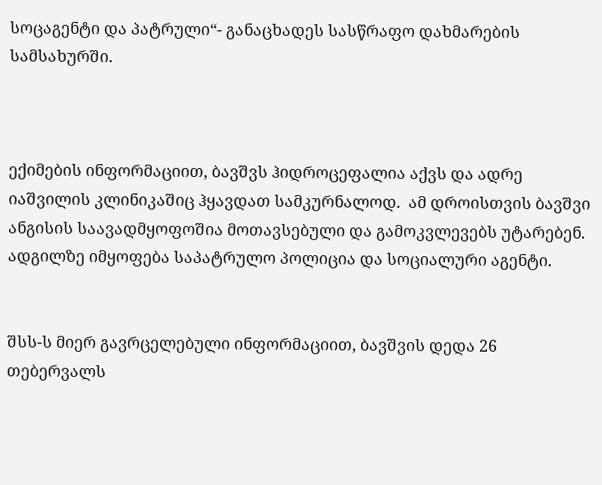სოცაგენტი და პატრული“- განაცხადეს სასწრაფო დახმარების სამსახურში.



ექიმების ინფორმაციით, ბავშვს ჰიდროცეფალია აქვს და ადრე იაშვილის კლინიკაშიც ჰყავდათ სამკურნალოდ.  ამ დროისთვის ბავშვი ანგისის საავადმყოფოშია მოთავსებული და გამოკვლევებს უტარებენ. ადგილზე იმყოფება საპატრულო პოლიცია და სოციალური აგენტი.


შსს-ს მიერ გავრცელებული ინფორმაციით, ბავშვის დედა 26 თებერვალს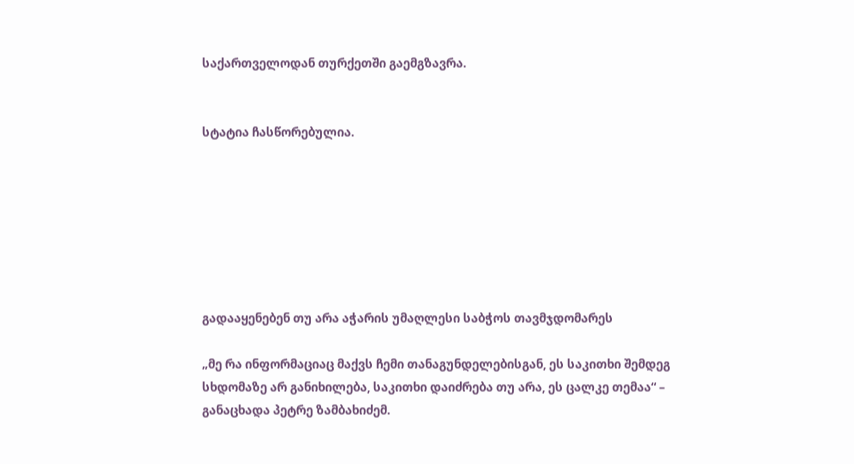საქართველოდან თურქეთში გაემგზავრა.


სტატია ჩასწორებულია.







გადააყენებენ თუ არა აჭარის უმაღლესი საბჭოს თავმჯდომარეს

„მე რა ინფორმაციაც მაქვს ჩემი თანაგუნდელებისგან, ეს საკითხი შემდეგ სხდომაზე არ განიხილება, საკითხი დაიძრება თუ არა, ეს ცალკე თემაა“ – განაცხადა პეტრე ზამბახიძემ.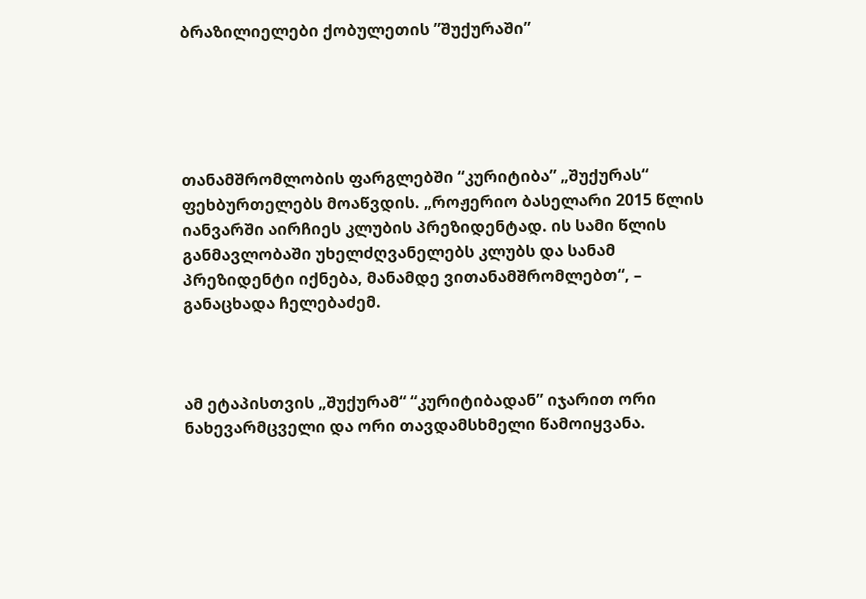ბრაზილიელები ქობულეთის ”შუქურაში”





თანამშრომლობის ფარგლებში “კურიტიბა” „შუქურას“ ფეხბურთელებს მოაწვდის. „როჟერიო ბასელარი 2015 წლის იანვარში აირჩიეს კლუბის პრეზიდენტად. ის სამი წლის განმავლობაში უხელძღვანელებს კლუბს და სანამ პრეზიდენტი იქნება, მანამდე ვითანამშრომლებთ“, – განაცხადა ჩელებაძემ.



ამ ეტაპისთვის „შუქურამ“ “კურიტიბადან” იჯარით ორი ნახევარმცველი და ორი თავდამსხმელი წამოიყვანა.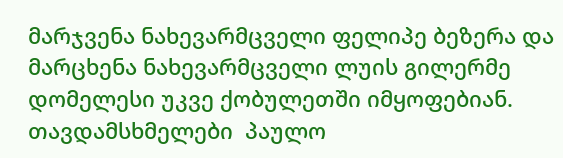მარჯვენა ნახევარმცველი ფელიპე ბეზერა და მარცხენა ნახევარმცველი ლუის გილერმე დომელესი უკვე ქობულეთში იმყოფებიან. თავდამსხმელები  პაულო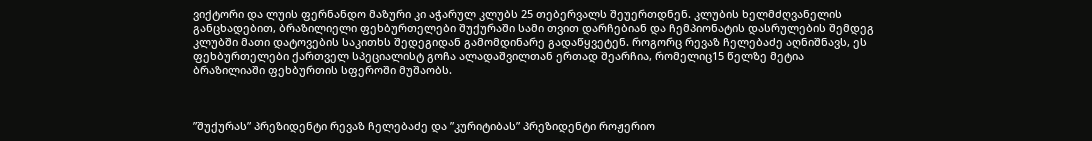ვიქტორი და ლუის ფერნანდო მაზური კი აჭარულ კლუბს 25 თებერვალს შეუერთდნენ. კლუბის ხელმძღვანელის განცხადებით, ბრაზილიელი ფეხბურთელები შუქურაში სამი თვით დარჩებიან და ჩემპიონატის დასრულების შემდეგ კლუბში მათი დატოვების საკითხს შედეგიდან გამომდინარე გადაწყვეტენ. როგორც რევაზ ჩელებაძე აღნიშნავს, ეს ფეხბურთელები ქართველ სპეციალისტ გოჩა ალადაშვილთან ერთად შეარჩია, რომელიც15 წელზე მეტია ბრაზილიაში ფეხბურთის სფეროში მუშაობს.



”შუქურას” პრეზიდენტი რევაზ ჩელებაძე და ”კურიტიბას” პრეზიდენტი როჟერიო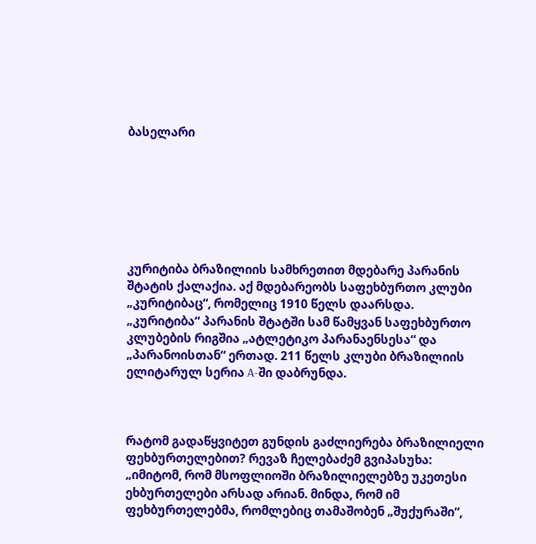ბასელარი







კურიტიბა ბრაზილიის სამხრეთით მდებარე პარანის შტატის ქალაქია. აქ მდებარეობს საფეხბურთო კლუბი „კურიტიბაც“, რომელიც 1910 წელს დაარსდა. „კურიტიბა“ პარანის შტატში სამ წამყვან საფეხბურთო კლუბების რიგშია „ატლეტიკო პარანაენსესა“ და „პარანოისთან“ ერთად. 211 წელს კლუბი ბრაზილიის ელიტარულ სერია A-ში დაბრუნდა.



რატომ გადაწყვიტეთ გუნდის გაძლიერება ბრაზილიელი ფეხბურთელებით? რევაზ ჩელებაძემ გვიპასუხა: „იმიტომ, რომ მსოფლიოში ბრაზილიელებზე უკეთესი ეხბურთელები არსად არიან. მინდა, რომ იმ ფეხბურთელებმა, რომლებიც თამაშობენ „შუქურაში“,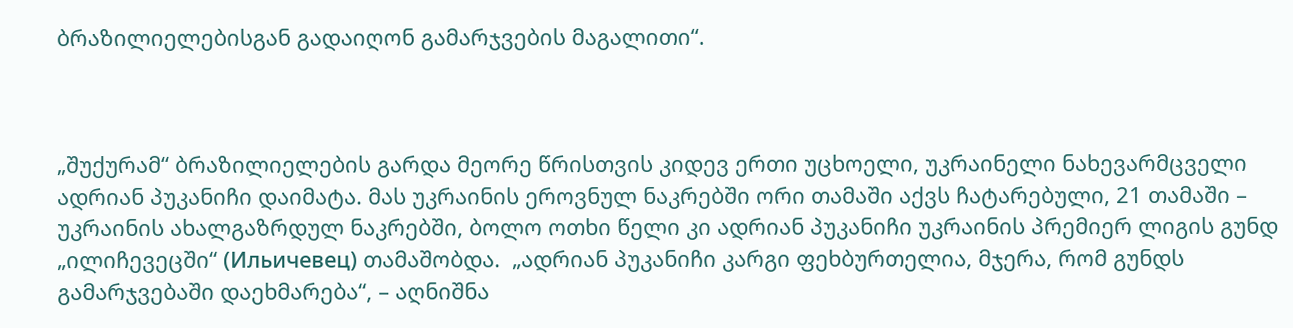ბრაზილიელებისგან გადაიღონ გამარჯვების მაგალითი“.



„შუქურამ“ ბრაზილიელების გარდა მეორე წრისთვის კიდევ ერთი უცხოელი, უკრაინელი ნახევარმცველი ადრიან პუკანიჩი დაიმატა. მას უკრაინის ეროვნულ ნაკრებში ორი თამაში აქვს ჩატარებული, 21 თამაში – უკრაინის ახალგაზრდულ ნაკრებში, ბოლო ოთხი წელი კი ადრიან პუკანიჩი უკრაინის პრემიერ ლიგის გუნდ „ილიჩევეცში“ (Ильичевец) თამაშობდა.  „ადრიან პუკანიჩი კარგი ფეხბურთელია, მჯერა, რომ გუნდს გამარჯვებაში დაეხმარება“, – აღნიშნა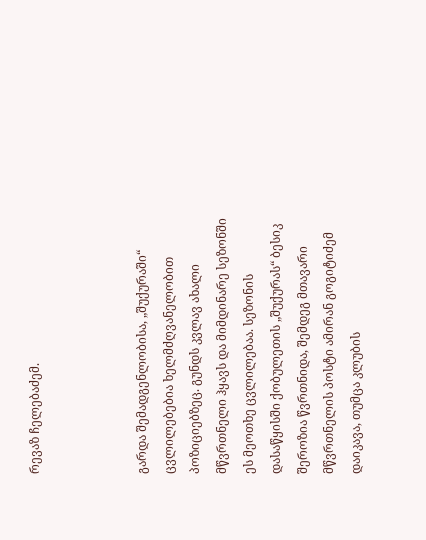რევაზ ჩელებაძემ.



გარდა შემადგენლობისა, „შუქურაში“ ცვლილებებია ხელმძღვანელობით პოზიციებზეც. გუნდს კვლავ ახალი მწვრთნელი ჰყავს და მიმდინარე სეზონში ეს მეოთხე ცვლილებაა. სეზონის დასაწყისში ქობულეთის „შუქურას“ ბესიკ შეროზია წვრთნიდა, შემდეგ მთავარი მწვრთნელის პოსტი ამირან გოგიტიძემ დაიკავა, თუმცა კლუბის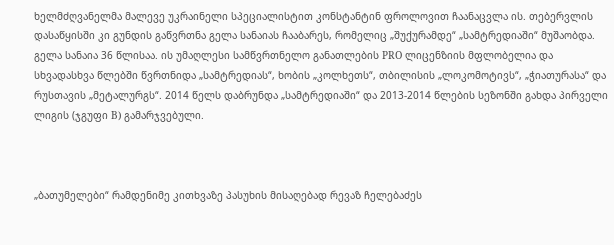ხელმძღვანელმა მალევე უკრაინელი სპეციალისტით კონსტანტინ ფროლოვით ჩაანაცვლა ის. თებერვლის დასაწყისში კი გუნდის გაწვრთნა გელა სანაიას ჩააბარეს, რომელიც „შუქურამდე“ „სამტრედიაში“ მუშაობდა. გელა სანაია 36 წლისაა. ის უმაღლესი სამწვრთნელო განათლების PRO ლიცენზიის მფლობელია და სხვადასხვა წლებში წვრთნიდა „სამტრედიას“, ხობის „კოლხეთს“, თბილისის „ლოკომოტივს“, „ჭიათურასა“ და რუსთავის „მეტალურგს“. 2014 წელს დაბრუნდა „სამტრედიაში“ და 2013-2014 წლების სეზონში გახდა პირველი ლიგის (ჯგუფი B) გამარჯვებული.



„ბათუმელები“ რამდენიმე კითხვაზე პასუხის მისაღებად რევაზ ჩელებაძეს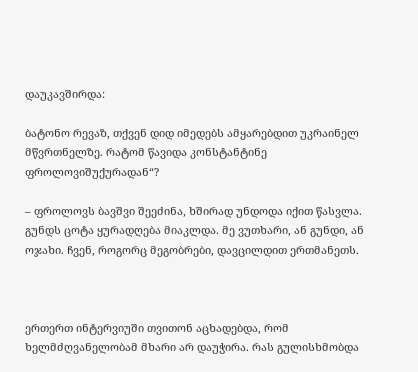დაუკავშირდა:

ბატონო რევაზ, თქვენ დიდ იმედებს ამყარებდით უკრაინელ მწვრთნელზე. რატომ წავიდა კონსტანტინე ფროლოვიშუქურადან“?

– ფროლოვს ბავშვი შეეძინა, ხშირად უნდოდა იქით წასვლა. გუნდს ცოტა ყურადღება მიაკლდა. მე ვუთხარი, ან გუნდი, ან ოჯახი. ჩვენ, როგორც მეგობრები, დავცილდით ერთმანეთს.



ერთერთ ინტერვიუში თვითონ აცხადებდა, რომ ხელმძღვანელობამ მხარი არ დაუჭირა. რას გულისხმობდა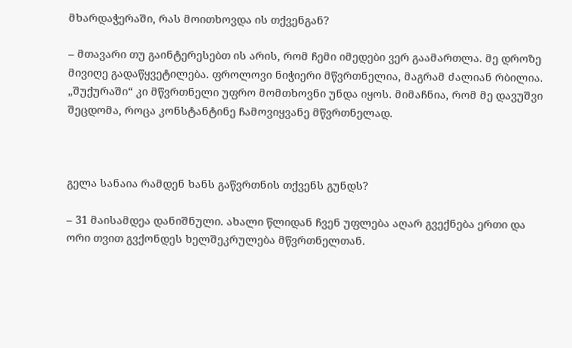მხარდაჭერაში, რას მოითხოვდა ის თქვენგან?

– მთავარი თუ გაინტერესებთ ის არის, რომ ჩემი იმედები ვერ გაამართლა. მე დროზე მივიღე გადაწყვეტილება. ფროლოვი ნიჭიერი მწვრთნელია, მაგრამ ძალიან რბილია. „შუქურაში“ კი მწვრთნელი უფრო მომთხოვნი უნდა იყოს. მიმაჩნია, რომ მე დავუშვი შეცდომა, როცა კონსტანტინე ჩამოვიყვანე მწვრთნელად.



გელა სანაია რამდენ ხანს გაწვრთნის თქვენს გუნდს?

– 31 მაისამდეა დანიშნული. ახალი წლიდან ჩვენ უფლება აღარ გვექნება ერთი და ორი თვით გვქონდეს ხელშეკრულება მწვრთნელთან.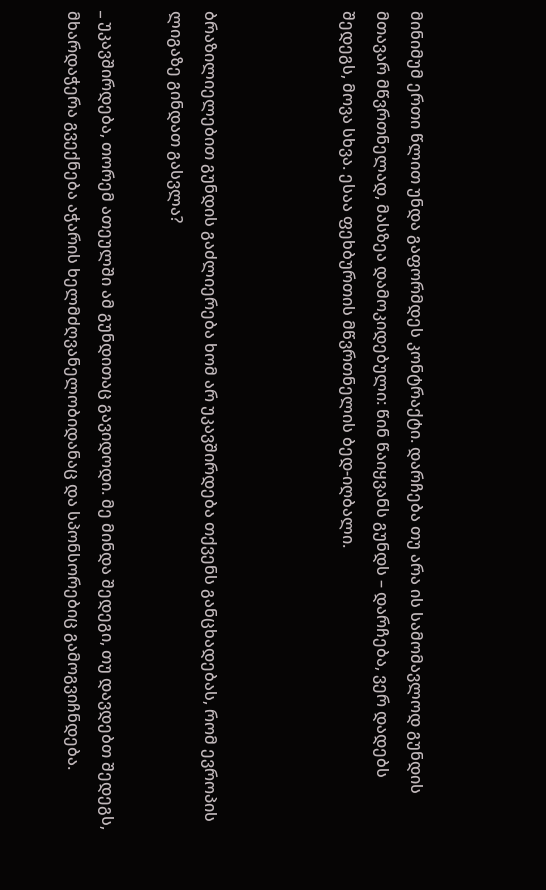მინიმუმ ერთი წლით უნდა გაფორმდეს კონტრაქტი. დარჩება თუ არა ის სამომავლოდ გუნდის მთავარ მწვრთნელად, მასზეა დამოკიდებული: წინ წაიყვანს გუნდს – დარჩება, ვერ დადებს შედეგს, მოვა სხვა. ესაა ფეხბურთის მწვრთნელის ბედ-იღბალი.



ბრაზილიელებით გუნდის გაძლიერება ხომ არ უკავშირდება თქვენს განცხადებას, რომ ევროპის ლიგაზე გინდათ გასვლა?

_ უკავშირდება, თორემ ათეულში ამ გუნდითაც გავიდოდი. მე მინდა შედეგი, თუ დავდებთ შედეგს, მხარდაჭერა გვექნება აჭარის ხელმძღვანელობიდანაც და სპონსორებიც გამოგვიჩნდება.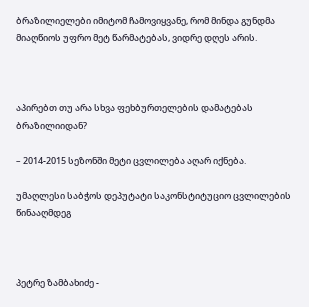ბრაზილიელები იმიტომ ჩამოვიყვანე, რომ მინდა გუნდმა მიაღწიოს უფრო მეტ წარმატებას, ვიდრე დღეს არის.



აპირებთ თუ არა სხვა ფეხბურთელების დამატებას ბრაზილიიდან?

– 2014-2015 სეზონში მეტი ცვლილება აღარ იქნება.

უმაღლესი საბჭოს დეპუტატი საკონსტიტუციო ცვლილების წინააღმდეგ



პეტრე ზამბახიძე -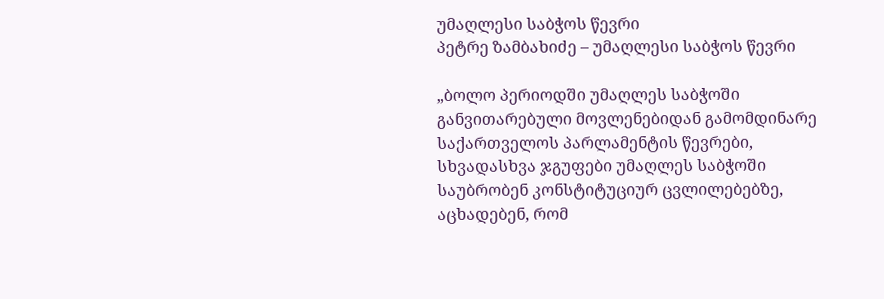უმაღლესი საბჭოს წევრი
პეტრე ზამბახიძე – უმაღლესი საბჭოს წევრი

„ბოლო პერიოდში უმაღლეს საბჭოში განვითარებული მოვლენებიდან გამომდინარე საქართველოს პარლამენტის წევრები, სხვადასხვა ჯგუფები უმაღლეს საბჭოში საუბრობენ კონსტიტუციურ ცვლილებებზე, აცხადებენ, რომ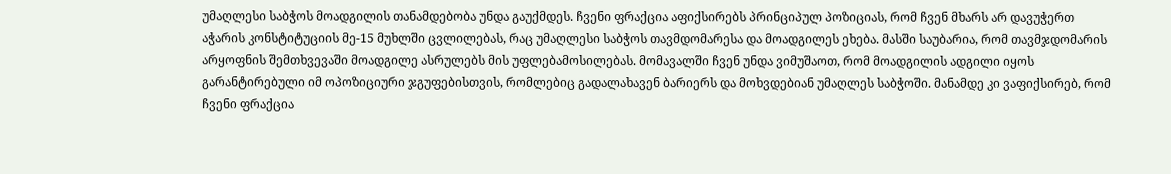უმაღლესი საბჭოს მოადგილის თანამდებობა უნდა გაუქმდეს. ჩვენი ფრაქცია აფიქსირებს პრინციპულ პოზიციას, რომ ჩვენ მხარს არ დავუჭერთ აჭარის კონსტიტუციის მე-15 მუხლში ცვლილებას, რაც უმაღლესი საბჭოს თავმდომარესა და მოადგილეს ეხება. მასში საუბარია, რომ თავმჯდომარის არყოფნის შემთხვევაში მოადგილე ასრულებს მის უფლებამოსილებას. მომავალში ჩვენ უნდა ვიმუშაოთ, რომ მოადგილის ადგილი იყოს გარანტირებული იმ ოპოზიციური ჯგუფებისთვის, რომლებიც გადალახავენ ბარიერს და მოხვდებიან უმაღლეს საბჭოში. მანამდე კი ვაფიქსირებ, რომ ჩვენი ფრაქცია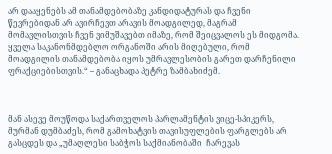არ დააყენებს ამ თანამდებობაზე კანდიდატურას და ჩვენი წევრებიდან არ ავირჩევთ არავის მოადგილედ, მაგრამ მომავლისთვის ჩვენ ვიმუშავებთ იმაზე, რომ შეიცვალოს ეს მიდგომა. ყველა საკანონმდებლო ორგანოში არის მიღებული, რომ მოადგილის თანამდებობა იყოს უმრავლესობის გარეთ დარჩენილი ფრაქციებისთვის.“ – განაცხადა პეტრე ზამბახიძემ.



მან ასევე მოუწოდა საქართველოს პარლამენტის ვიცე-სპიკერს, მურმან დუმბაძეს, რომ გამოხატვის თავისუფლების ფარგლებს არ გასცდეს და „უმაღლესი საბჭოს საქმიანობაში  ჩარევას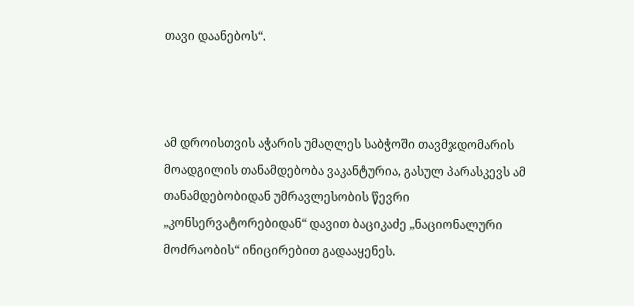თავი დაანებოს“.



ამ დროისთვის აჭარის უმაღლეს საბჭოში თავმჯდომარის მოადგილის თანამდებობა ვაკანტურია, გასულ პარასკევს ამ თანამდებობიდან უმრავლესობის წევრი „კონსერვატორებიდან“ დავით ბაციკაძე „ნაციონალური მოძრაობის“ ინიცირებით გადააყენეს.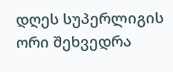დღეს სუპერლიგის ორი შეხვედრა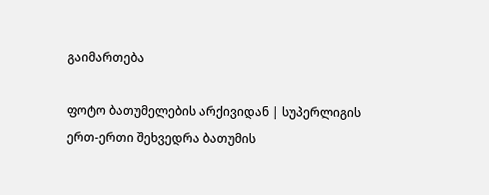გაიმართება

ფოტო ბათუმელების არქივიდან | სუპერლიგის ერთ-ერთი შეხვედრა ბათუმის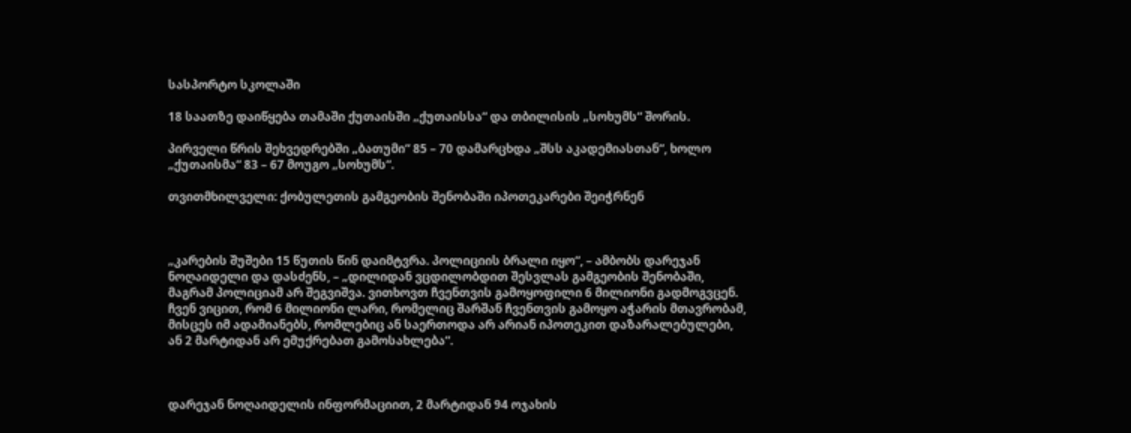სასპორტო სკოლაში

18 საათზე დაიწყება თამაში ქუთაისში „ქუთაისსა“ და თბილისის „სოხუმს“ შორის.

პირველი წრის შეხვედრებში „ბათუმი“ 85 – 70 დამარცხდა „შსს აკადემიასთან“, ხოლო „ქუთაისმა“ 83 – 67 მოუგო „სოხუმს“.

თვითმხილველი: ქობულეთის გამგეობის შენობაში იპოთეკარები შეიჭრნენ



„კარების შუშები 15 წუთის წინ დაიმტვრა. პოლიციის ბრალი იყო“, – ამბობს დარეჯან ნოღაიდელი და დასძენს, – „დილიდან ვცდილობდით შესვლას გამგეობის შენობაში, მაგრამ პოლიციამ არ შეგვიშვა. ვითხოვთ ჩვენთვის გამოყოფილი 6 მილიონი გადმოგვცენ. ჩვენ ვიცით, რომ 6 მილიონი ლარი, რომელიც შარშან ჩვენთვის გამოყო აჭარის მთავრობამ, მისცეს იმ ადამიანებს, რომლებიც ან საერთოდა არ არიან იპოთეკით დაზარალებულები, ან 2 მარტიდან არ ემუქრებათ გამოსახლება“.



დარეჯან ნოღაიდელის ინფორმაციით, 2 მარტიდან 94 ოჯახის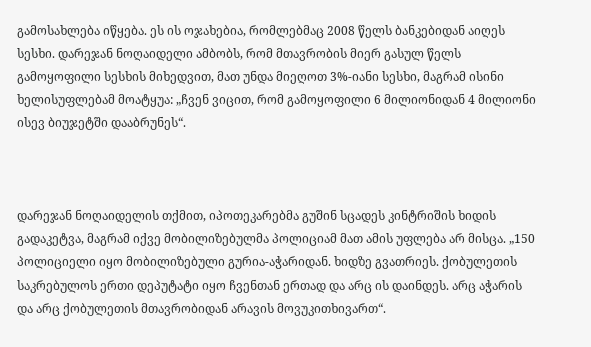გამოსახლება იწყება. ეს ის ოჯახებია, რომლებმაც 2008 წელს ბანკებიდან აიღეს სესხი. დარეჯან ნოღაიდელი ამბობს, რომ მთავრობის მიერ გასულ წელს გამოყოფილი სესხის მიხედვით, მათ უნდა მიეღოთ 3%-იანი სესხი, მაგრამ ისინი ხელისუფლებამ მოატყუა: „ჩვენ ვიცით, რომ გამოყოფილი 6 მილიონიდან 4 მილიონი ისევ ბიუჯეტში დააბრუნეს“.



დარეჯან ნოღაიდელის თქმით, იპოთეკარებმა გუშინ სცადეს კინტრიშის ხიდის გადაკეტვა, მაგრამ იქვე მობილიზებულმა პოლიციამ მათ ამის უფლება არ მისცა. „150 პოლიციელი იყო მობილიზებული გურია-აჭარიდან. ხიდზე გვათრიეს. ქობულეთის საკრებულოს ერთი დეპუტატი იყო ჩვენთან ერთად და არც ის დაინდეს. არც აჭარის და არც ქობულეთის მთავრობიდან არავის მოვუკითხივართ“.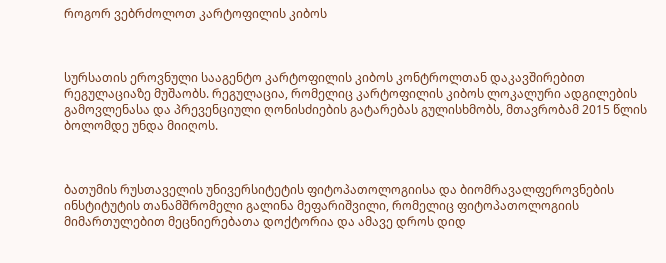როგორ ვებრძოლოთ კარტოფილის კიბოს



სურსათის ეროვნული სააგენტო კარტოფილის კიბოს კონტროლთან დაკავშირებით რეგულაციაზე მუშაობს. რეგულაცია, რომელიც კარტოფილის კიბოს ლოკალური ადგილების გამოვლენასა და პრევენციული ღონისძიების გატარებას გულისხმობს, მთავრობამ 2015 წლის ბოლომდე უნდა მიიღოს.



ბათუმის რუსთაველის უნივერსიტეტის ფიტოპათოლოგიისა და ბიომრავალფეროვნების ინსტიტუტის თანამშრომელი გალინა მეფარიშვილი, რომელიც ფიტოპათოლოგიის მიმართულებით მეცნიერებათა დოქტორია და ამავე დროს დიდ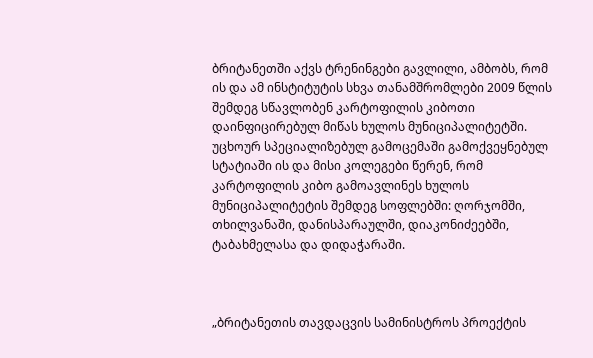ბრიტანეთში აქვს ტრენინგები გავლილი, ამბობს, რომ ის და ამ ინსტიტუტის სხვა თანამშრომლები 2009 წლის შემდეგ სწავლობენ კარტოფილის კიბოთი დაინფიცირებულ მიწას ხულოს მუნიციპალიტეტში. უცხოურ სპეციალიზებულ გამოცემაში გამოქვეყნებულ სტატიაში ის და მისი კოლეგები წერენ, რომ კარტოფილის კიბო გამოავლინეს ხულოს მუნიციპალიტეტის შემდეგ სოფლებში: ღორჯომში, თხილვანაში, დანისპარაულში, დიაკონიძეებში, ტაბახმელასა და დიდაჭარაში.



„ბრიტანეთის თავდაცვის სამინისტროს პროექტის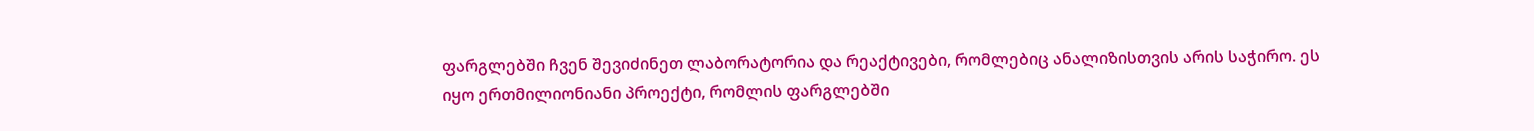ფარგლებში ჩვენ შევიძინეთ ლაბორატორია და რეაქტივები, რომლებიც ანალიზისთვის არის საჭირო. ეს იყო ერთმილიონიანი პროექტი, რომლის ფარგლებში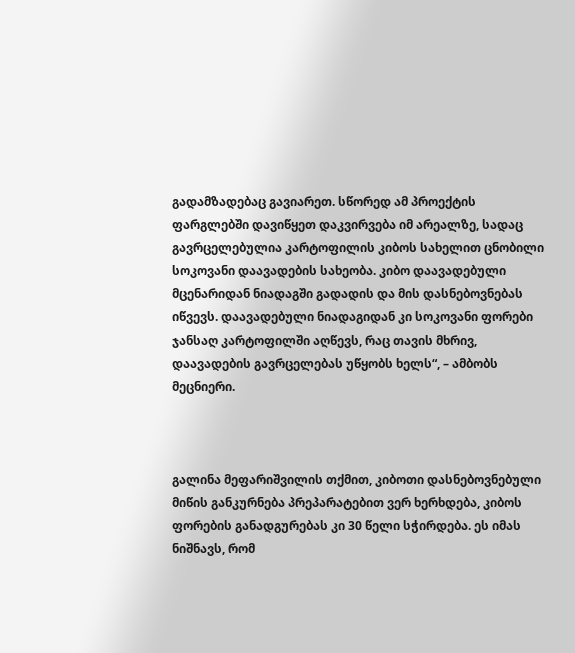გადამზადებაც გავიარეთ. სწორედ ამ პროექტის ფარგლებში დავიწყეთ დაკვირვება იმ არეალზე, სადაც გავრცელებულია კარტოფილის კიბოს სახელით ცნობილი სოკოვანი დაავადების სახეობა. კიბო დაავადებული მცენარიდან ნიადაგში გადადის და მის დასნებოვნებას იწვევს. დაავადებული ნიადაგიდან კი სოკოვანი ფორები ჯანსაღ კარტოფილში აღწევს, რაც თავის მხრივ, დაავადების გავრცელებას უწყობს ხელს“, – ამბობს მეცნიერი.



გალინა მეფარიშვილის თქმით, კიბოთი დასნებოვნებული მიწის განკურნება პრეპარატებით ვერ ხერხდება, კიბოს ფორების განადგურებას კი 30 წელი სჭირდება. ეს იმას ნიშნავს, რომ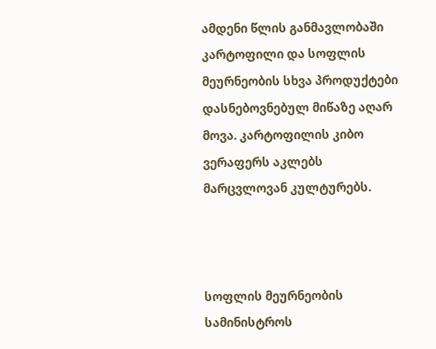ამდენი წლის განმავლობაში კარტოფილი და სოფლის მეურნეობის სხვა პროდუქტები დასნებოვნებულ მიწაზე აღარ მოვა. კარტოფილის კიბო ვერაფერს აკლებს მარცვლოვან კულტურებს.



სოფლის მეურნეობის სამინისტროს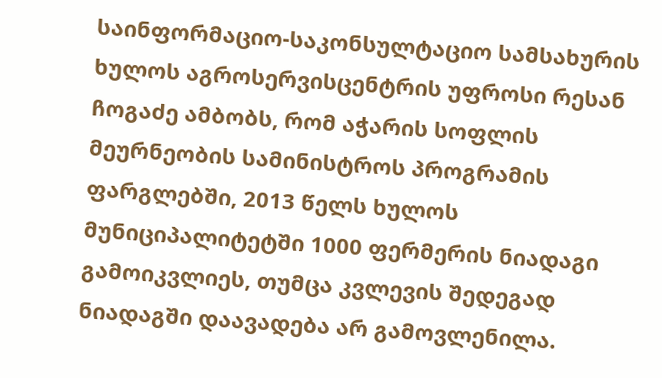საინფორმაციო-საკონსულტაციო სამსახურის ხულოს აგროსერვისცენტრის უფროსი რესან ჩოგაძე ამბობს, რომ აჭარის სოფლის მეურნეობის სამინისტროს პროგრამის ფარგლებში, 2013 წელს ხულოს მუნიციპალიტეტში 1000 ფერმერის ნიადაგი გამოიკვლიეს, თუმცა კვლევის შედეგად ნიადაგში დაავადება არ გამოვლენილა.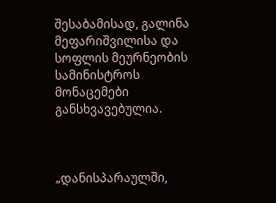შესაბამისად, გალინა მეფარიშვილისა და სოფლის მეურნეობის სამინისტროს მონაცემები განსხვავებულია.



„დანისპარაულში,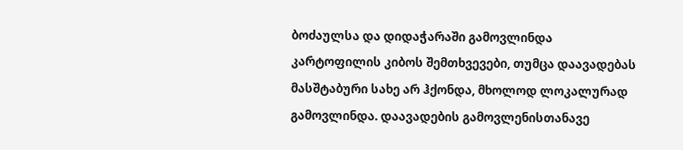ბოძაულსა და დიდაჭარაში გამოვლინდა კარტოფილის კიბოს შემთხვევები, თუმცა დაავადებას მასშტაბური სახე არ ჰქონდა, მხოლოდ ლოკალურად გამოვლინდა. დაავადების გამოვლენისთანავე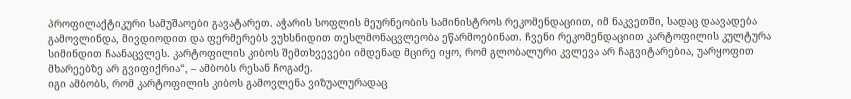პროფილაქტიკური სამუშაოები გავატარეთ. აჭარის სოფლის მეურნეობის სამინისტროს რეკომენდაციით, იმ ნაკვეთში, სადაც დაავადება გამოვლინდა, მივდიოდით და ფერმერებს ვუხსნიდით თესლმონაცვლეობა ეწარმოებინათ. ჩვენი რეკომენდაციით კარტოფილის კულტურა სიმინდით ჩაანაცვლეს. კარტოფილის კიბოს შემთხვევები იმდენად მცირე იყო, რომ გლობალური კვლევა არ ჩაგვიტარებია, უარყოფით მხარეებზე არ გვიფიქრია“, – ამბობს რესან ჩოგაძე.
იგი ამბობს, რომ კარტოფილის კიბოს გამოვლენა ვიზუალურადაც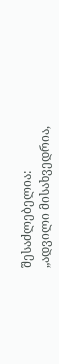შესაძლებელია: „ადვილი მისახვედრია,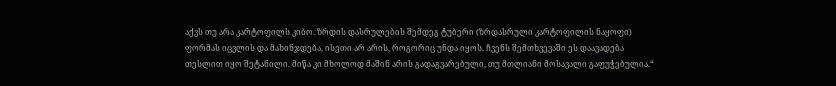აქვს თუ არა კარტოფილს კიბო. ზრდის დასრულების შემდეგ ტუბერი (ზრდასრული კარტოფილის ნაყოფი) ფორმას იცვლის და მახინჯდება, ისეთი არ არის, როგორიც უნდა იყოს. ჩვენს შემთხვევაში ეს დაავადება თესლით იყო შეტანილი. მიწა კი მხოლოდ მაშინ არის გადაგვარებული, თუ მთლიანი მოსავალი გაფუჭებულია.“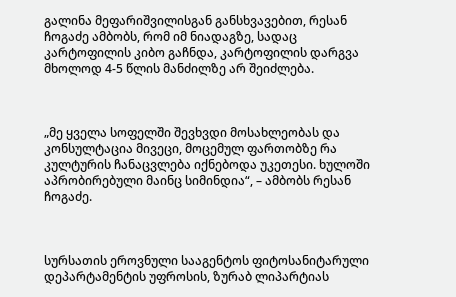გალინა მეფარიშვილისგან განსხვავებით, რესან ჩოგაძე ამბობს, რომ იმ ნიადაგზე, სადაც კარტოფილის კიბო გაჩნდა, კარტოფილის დარგვა მხოლოდ 4-5 წლის მანძილზე არ შეიძლება.



„მე ყველა სოფელში შევხვდი მოსახლეობას და კონსულტაცია მივეცი, მოცემულ ფართობზე რა კულტურის ჩანაცვლება იქნებოდა უკეთესი. ხულოში აპრობირებული მაინც სიმინდია“, – ამბობს რესან ჩოგაძე.



სურსათის ეროვნული სააგენტოს ფიტოსანიტარული დეპარტამენტის უფროსის, ზურაბ ლიპარტიას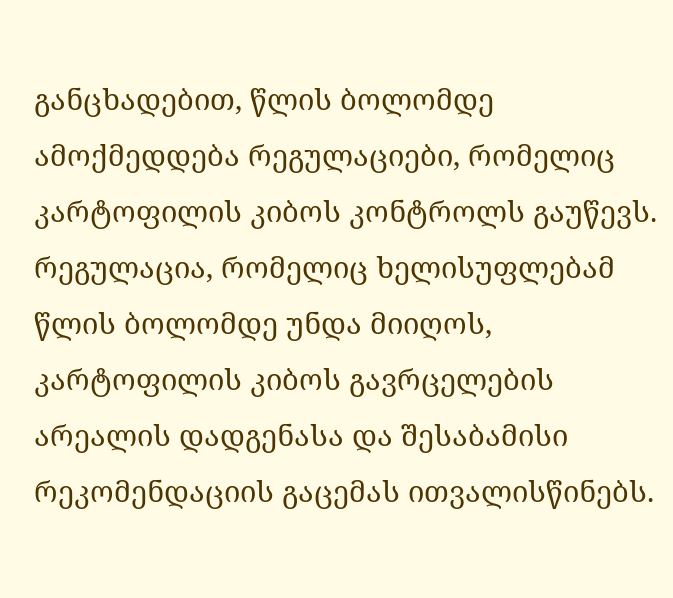განცხადებით, წლის ბოლომდე ამოქმედდება რეგულაციები, რომელიც კარტოფილის კიბოს კონტროლს გაუწევს. რეგულაცია, რომელიც ხელისუფლებამ წლის ბოლომდე უნდა მიიღოს, კარტოფილის კიბოს გავრცელების არეალის დადგენასა და შესაბამისი რეკომენდაციის გაცემას ითვალისწინებს.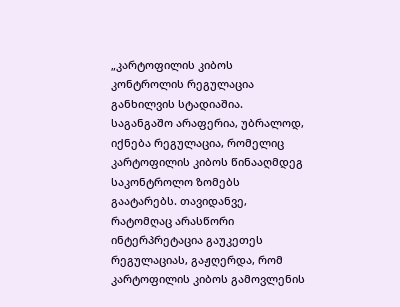„კარტოფილის კიბოს კონტროლის რეგულაცია განხილვის სტადიაშია. საგანგაშო არაფერია, უბრალოდ, იქნება რეგულაცია, რომელიც კარტოფილის კიბოს წინააღმდეგ საკონტროლო ზომებს გაატარებს. თავიდანვე, რატომღაც არასწორი ინტერპრეტაცია გაუკეთეს რეგულაციას, გაჟღერდა, რომ კარტოფილის კიბოს გამოვლენის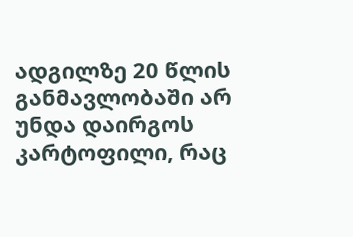ადგილზე 20 წლის განმავლობაში არ უნდა დაირგოს კარტოფილი, რაც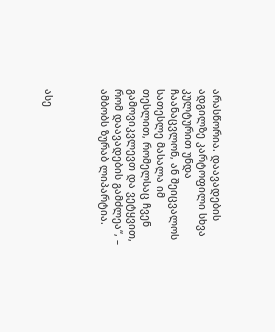არასწორია. დაავადების ადგილზე კარტოფილი სხვა კულტურით უნდა ჩაანაცვლონ, ან შეიცვალოს სათესლე მასალა იმ თესლით, რომელსაც ჩვენ გამოვიკვლევთ და ვეტყვით, რომ დაავადების გამძლეა“, – ამბობს ზურაბ ლიპარტია.



ასე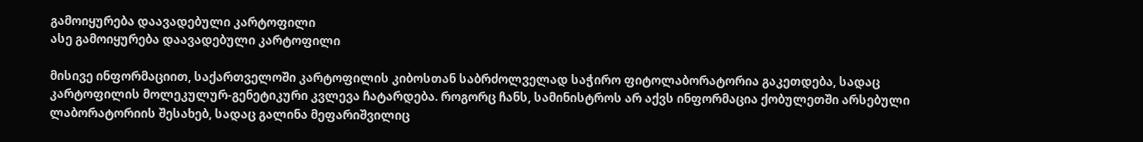გამოიყურება დაავადებული კარტოფილი
ასე გამოიყურება დაავადებული კარტოფილი

მისივე ინფორმაციით, საქართველოში კარტოფილის კიბოსთან საბრძოლველად საჭირო ფიტოლაბორატორია გაკეთდება, სადაც კარტოფილის მოლეკულურ-გენეტიკური კვლევა ჩატარდება. როგორც ჩანს, სამინისტროს არ აქვს ინფორმაცია ქობულეთში არსებული ლაბორატორიის შესახებ, სადაც გალინა მეფარიშვილიც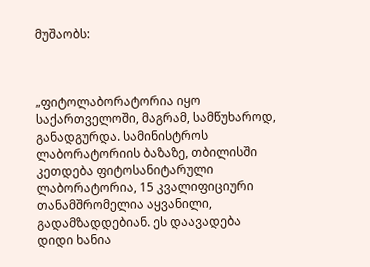მუშაობს:



„ფიტოლაბორატორია იყო საქართველოში, მაგრამ, სამწუხაროდ, განადგურდა. სამინისტროს ლაბორატორიის ბაზაზე, თბილისში კეთდება ფიტოსანიტარული ლაბორატორია, 15 კვალიფიციური თანამშრომელია აყვანილი, გადამზადდებიან. ეს დაავადება დიდი ხანია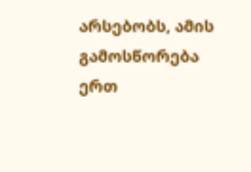არსებობს, ამის გამოსწორება ერთ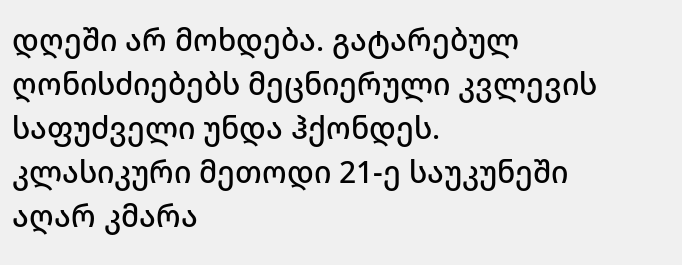დღეში არ მოხდება. გატარებულ ღონისძიებებს მეცნიერული კვლევის საფუძველი უნდა ჰქონდეს. კლასიკური მეთოდი 21-ე საუკუნეში აღარ კმარა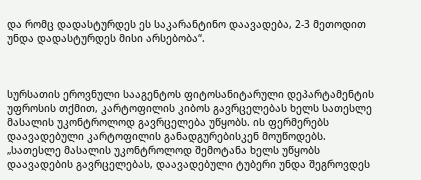და რომც დადასტურდეს ეს საკარანტინო დაავადება, 2-3 მეთოდით უნდა დადასტურდეს მისი არსებობა“.



სურსათის ეროვნული სააგენტოს ფიტოსანიტარული დეპარტამენტის უფროსის თქმით, კარტოფილის კიბოს გავრცელებას ხელს სათესლე მასალის უკონტროლოდ გავრცელება უწყობს. ის ფერმერებს დაავადებული კარტოფილის განადგურებისკენ მოუწოდებს.
„სათესლე მასალის უკონტროლოდ შემოტანა ხელს უწყობს დაავადების გავრცელებას, დაავადებული ტუბერი უნდა შეგროვდეს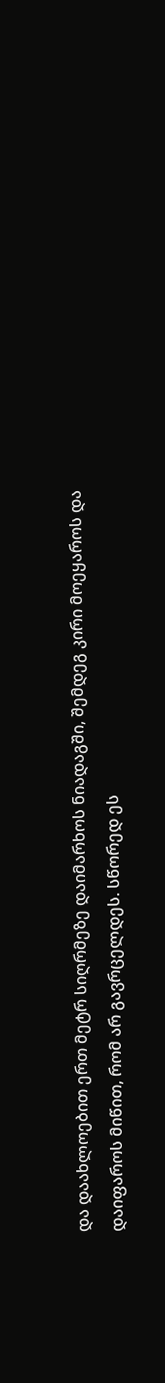და დაახლოებით ერთ მეტრ სიღრმეზე დაიმარხოს ნიადაგში, შემდეგ კირი მოეყაროს და დაიფაროს მიწით, რომ არ გავრცელდეს. სწორედ ეს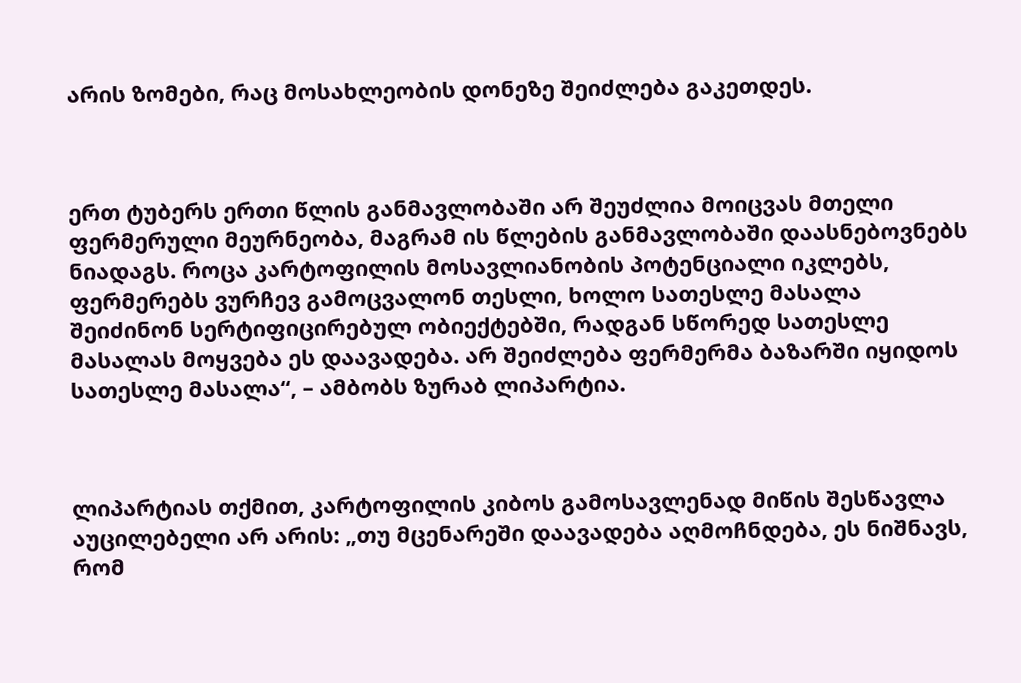არის ზომები, რაც მოსახლეობის დონეზე შეიძლება გაკეთდეს.



ერთ ტუბერს ერთი წლის განმავლობაში არ შეუძლია მოიცვას მთელი ფერმერული მეურნეობა, მაგრამ ის წლების განმავლობაში დაასნებოვნებს ნიადაგს. როცა კარტოფილის მოსავლიანობის პოტენციალი იკლებს, ფერმერებს ვურჩევ გამოცვალონ თესლი, ხოლო სათესლე მასალა შეიძინონ სერტიფიცირებულ ობიექტებში, რადგან სწორედ სათესლე მასალას მოყვება ეს დაავადება. არ შეიძლება ფერმერმა ბაზარში იყიდოს სათესლე მასალა“, – ამბობს ზურაბ ლიპარტია.



ლიპარტიას თქმით, კარტოფილის კიბოს გამოსავლენად მიწის შესწავლა აუცილებელი არ არის: „თუ მცენარეში დაავადება აღმოჩნდება, ეს ნიშნავს, რომ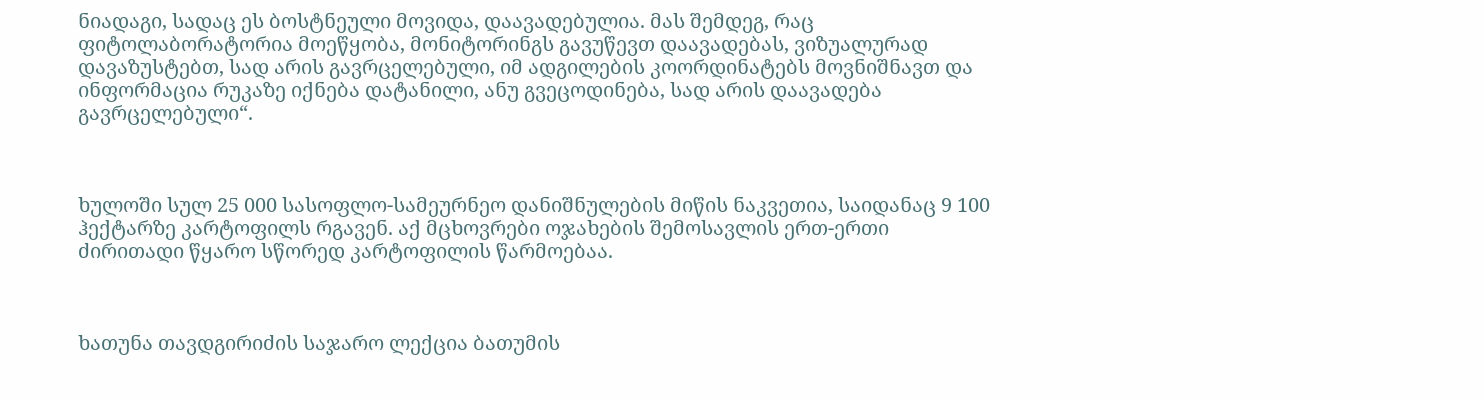ნიადაგი, სადაც ეს ბოსტნეული მოვიდა, დაავადებულია. მას შემდეგ, რაც ფიტოლაბორატორია მოეწყობა, მონიტორინგს გავუწევთ დაავადებას, ვიზუალურად დავაზუსტებთ, სად არის გავრცელებული, იმ ადგილების კოორდინატებს მოვნიშნავთ და ინფორმაცია რუკაზე იქნება დატანილი, ანუ გვეცოდინება, სად არის დაავადება გავრცელებული“.



ხულოში სულ 25 000 სასოფლო-სამეურნეო დანიშნულების მიწის ნაკვეთია, საიდანაც 9 100 ჰექტარზე კარტოფილს რგავენ. აქ მცხოვრები ოჯახების შემოსავლის ერთ-ერთი ძირითადი წყარო სწორედ კარტოფილის წარმოებაა.



ხათუნა თავდგირიძის საჯარო ლექცია ბათუმის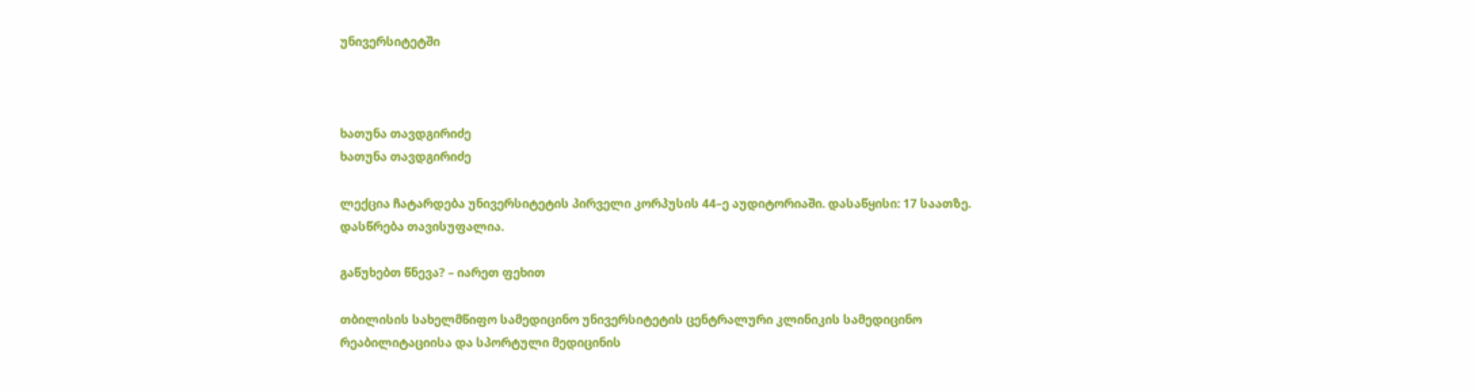უნივერსიტეტში



ხათუნა თავდგირიძე
ხათუნა თავდგირიძე

ლექცია ჩატარდება უნივერსიტეტის პირველი კორპუსის 44–ე აუდიტორიაში. დასაწყისი: 17 საათზე. დასწრება თავისუფალია.

გაწუხებთ წნევა? – იარეთ ფეხით

თბილისის სახელმწიფო სამედიცინო უნივერსიტეტის ცენტრალური კლინიკის სამედიცინო რეაბილიტაციისა და სპორტული მედიცინის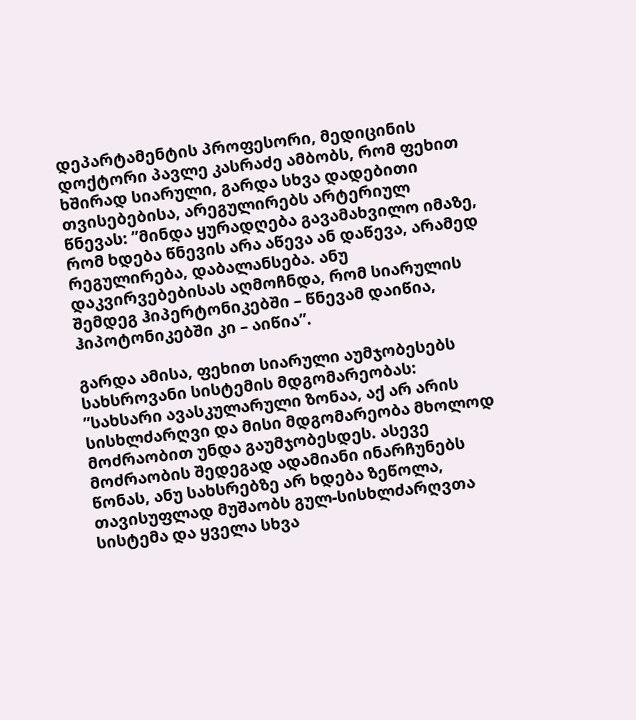დეპარტამენტის პროფესორი, მედიცინის დოქტორი პავლე კასრაძე ამბობს, რომ ფეხით ხშირად სიარული, გარდა სხვა დადებითი თვისებებისა, არეგულირებს არტერიულ წნევას: ”მინდა ყურადღება გავამახვილო იმაზე, რომ ხდება წნევის არა აწევა ან დაწევა, არამედ რეგულირება, დაბალანსება. ანუ დაკვირვებებისას აღმოჩნდა, რომ სიარულის შემდეგ ჰიპერტონიკებში – წნევამ დაიწია, ჰიპოტონიკებში კი – აიწია”.

გარდა ამისა, ფეხით სიარული აუმჯობესებს სახსროვანი სისტემის მდგომარეობას: ”სახსარი ავასკულარული ზონაა, აქ არ არის სისხლძარღვი და მისი მდგომარეობა მხოლოდ მოძრაობით უნდა გაუმჯობესდეს. ასევე მოძრაობის შედეგად ადამიანი ინარჩუნებს წონას, ანუ სახსრებზე არ ხდება ზეწოლა, თავისუფლად მუშაობს გულ-სისხლძარღვთა სისტემა და ყველა სხვა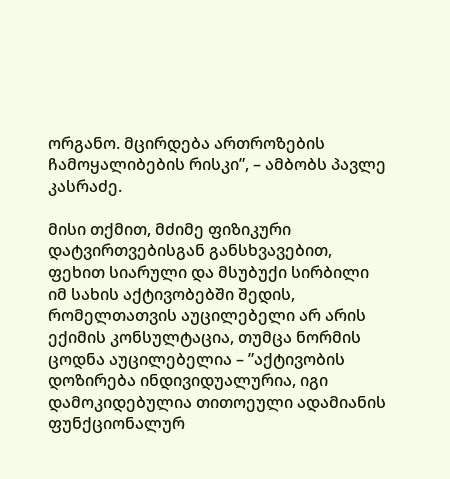ორგანო. მცირდება ართროზების ჩამოყალიბების რისკი”, – ამბობს პავლე კასრაძე.

მისი თქმით, მძიმე ფიზიკური დატვირთვებისგან განსხვავებით, ფეხით სიარული და მსუბუქი სირბილი იმ სახის აქტივობებში შედის, რომელთათვის აუცილებელი არ არის ექიმის კონსულტაცია, თუმცა ნორმის ცოდნა აუცილებელია – ”აქტივობის დოზირება ინდივიდუალურია, იგი დამოკიდებულია თითოეული ადამიანის ფუნქციონალურ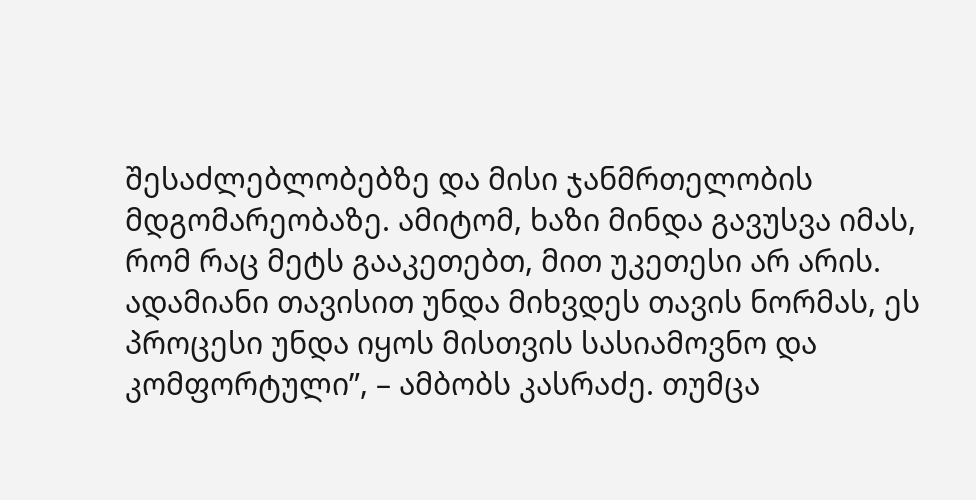შესაძლებლობებზე და მისი ჯანმრთელობის მდგომარეობაზე. ამიტომ, ხაზი მინდა გავუსვა იმას, რომ რაც მეტს გააკეთებთ, მით უკეთესი არ არის. ადამიანი თავისით უნდა მიხვდეს თავის ნორმას, ეს პროცესი უნდა იყოს მისთვის სასიამოვნო და კომფორტული”, – ამბობს კასრაძე. თუმცა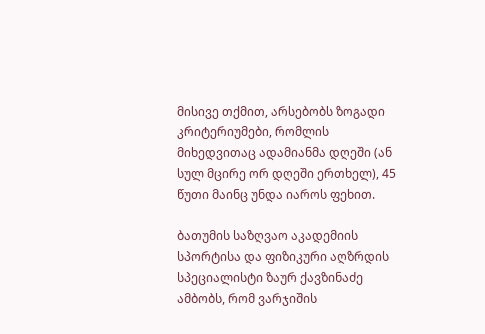მისივე თქმით, არსებობს ზოგადი კრიტერიუმები, რომლის მიხედვითაც ადამიანმა დღეში (ან სულ მცირე ორ დღეში ერთხელ), 45 წუთი მაინც უნდა იაროს ფეხით.

ბათუმის საზღვაო აკადემიის სპორტისა და ფიზიკური აღზრდის სპეციალისტი ზაურ ქავზინაძე ამბობს, რომ ვარჯიშის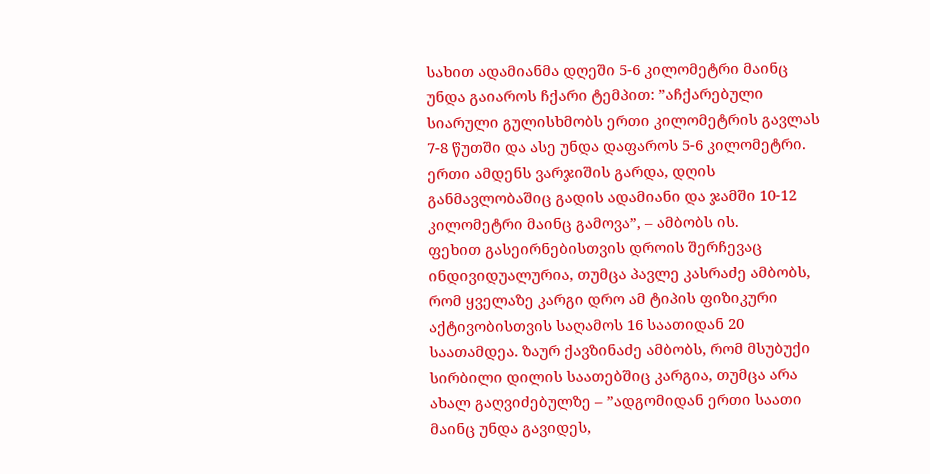სახით ადამიანმა დღეში 5-6 კილომეტრი მაინც უნდა გაიაროს ჩქარი ტემპით: ”აჩქარებული სიარული გულისხმობს ერთი კილომეტრის გავლას 7-8 წუთში და ასე უნდა დაფაროს 5-6 კილომეტრი. ერთი ამდენს ვარჯიშის გარდა, დღის განმავლობაშიც გადის ადამიანი და ჯამში 10-12 კილომეტრი მაინც გამოვა”, – ამბობს ის.
ფეხით გასეირნებისთვის დროის შერჩევაც ინდივიდუალურია, თუმცა პავლე კასრაძე ამბობს, რომ ყველაზე კარგი დრო ამ ტიპის ფიზიკური აქტივობისთვის საღამოს 16 საათიდან 20 საათამდეა. ზაურ ქავზინაძე ამბობს, რომ მსუბუქი სირბილი დილის საათებშიც კარგია, თუმცა არა ახალ გაღვიძებულზე – ”ადგომიდან ერთი საათი მაინც უნდა გავიდეს,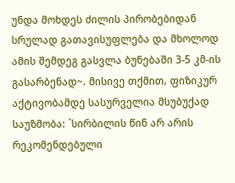უნდა მოხდეს ძილის პირობებიდან სრულად გათავისუფლება და მხოლოდ ამის შემდეგ გასვლა ბუნებაში 3-5 კმ-ის გასარბენად~. მისივე თქმით, ფიზიკურ აქტივობამდე სასურველია მსუბუქად საუზმობა: `სირბილის წინ არ არის რეკომენდებული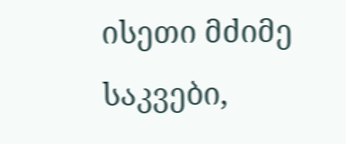ისეთი მძიმე საკვები,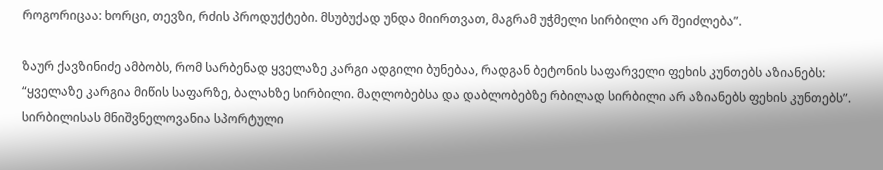როგორიცაა: ხორცი, თევზი, რძის პროდუქტები. მსუბუქად უნდა მიირთვათ, მაგრამ უჭმელი სირბილი არ შეიძლება”.

ზაურ ქავზინიძე ამბობს, რომ სარბენად ყველაზე კარგი ადგილი ბუნებაა, რადგან ბეტონის საფარველი ფეხის კუნთებს აზიანებს: “ყველაზე კარგია მიწის საფარზე, ბალახზე სირბილი. მაღლობებსა და დაბლობებზე რბილად სირბილი არ აზიანებს ფეხის კუნთებს”. სირბილისას მნიშვნელოვანია სპორტული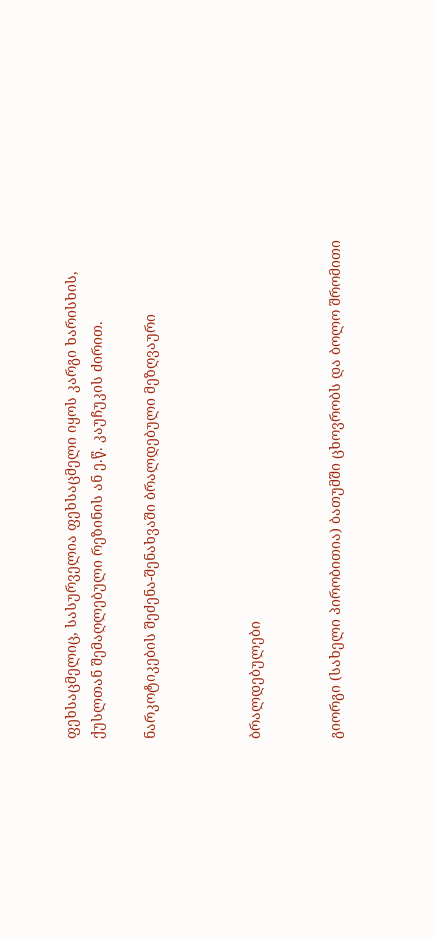ფეხსაცმელიც, სასურველია ფეხსაცმელი იყოს კარგი ხარისხის, ქუსლთან შემაღლებული რეზინის ან ე.წ. კაუჩუკის ძირით.

ნარკოტიკების შეძენა-შენახვაში ბრალდებული მეზღვაური



ბრალდებულები


გიორგი (სახელი პირობითია) ბათუმში ცხოვრობს და ბოლო შრომითი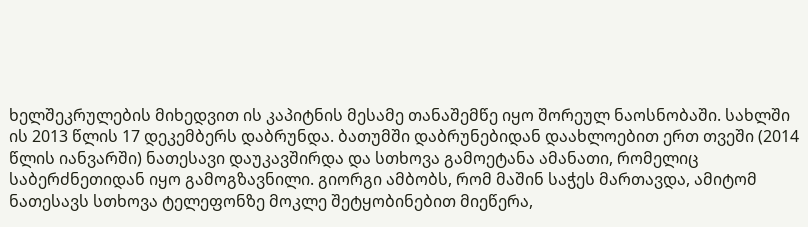ხელშეკრულების მიხედვით ის კაპიტნის მესამე თანაშემწე იყო შორეულ ნაოსნობაში. სახლში ის 2013 წლის 17 დეკემბერს დაბრუნდა. ბათუმში დაბრუნებიდან დაახლოებით ერთ თვეში (2014 წლის იანვარში) ნათესავი დაუკავშირდა და სთხოვა გამოეტანა ამანათი, რომელიც საბერძნეთიდან იყო გამოგზავნილი. გიორგი ამბობს, რომ მაშინ საჭეს მართავდა, ამიტომ ნათესავს სთხოვა ტელეფონზე მოკლე შეტყობინებით მიეწერა,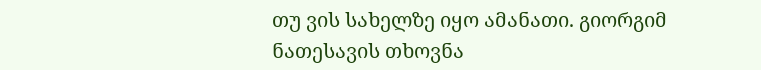თუ ვის სახელზე იყო ამანათი. გიორგიმ ნათესავის თხოვნა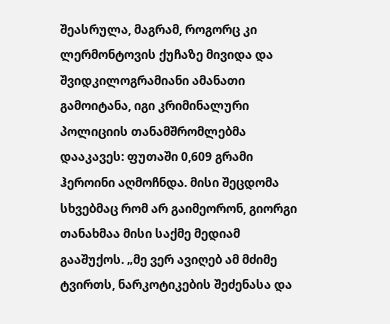შეასრულა, მაგრამ, როგორც კი ლერმონტოვის ქუჩაზე მივიდა და შვიდკილოგრამიანი ამანათი გამოიტანა, იგი კრიმინალური პოლიციის თანამშრომლებმა დააკავეს: ფუთაში 0,609 გრამი ჰეროინი აღმოჩნდა. მისი შეცდომა სხვებმაც რომ არ გაიმეორონ, გიორგი თანახმაა მისი საქმე მედიამ გააშუქოს. „მე ვერ ავიღებ ამ მძიმე ტვირთს, ნარკოტიკების შეძენასა და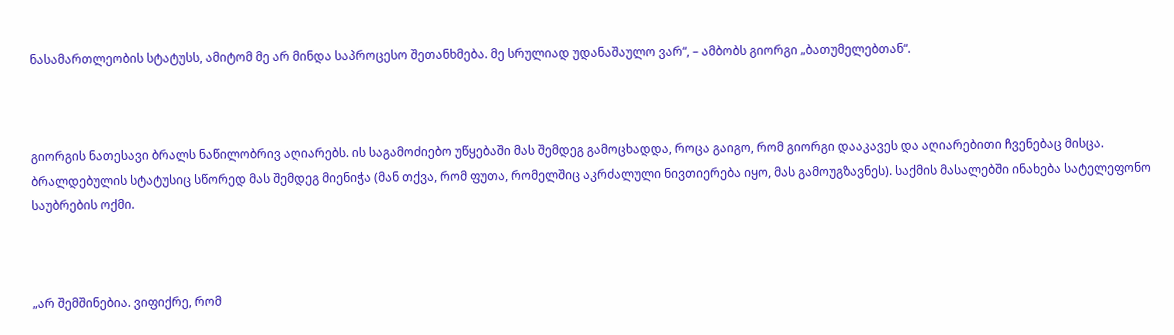ნასამართლეობის სტატუსს, ამიტომ მე არ მინდა საპროცესო შეთანხმება. მე სრულიად უდანაშაულო ვარ“, – ამბობს გიორგი „ბათუმელებთან“.



გიორგის ნათესავი ბრალს ნაწილობრივ აღიარებს. ის საგამოძიებო უწყებაში მას შემდეგ გამოცხადდა, როცა გაიგო, რომ გიორგი დააკავეს და აღიარებითი ჩვენებაც მისცა. ბრალდებულის სტატუსიც სწორედ მას შემდეგ მიენიჭა (მან თქვა, რომ ფუთა, რომელშიც აკრძალული ნივთიერება იყო, მას გამოუგზავნეს). საქმის მასალებში ინახება სატელეფონო საუბრების ოქმი.



„არ შემშინებია. ვიფიქრე, რომ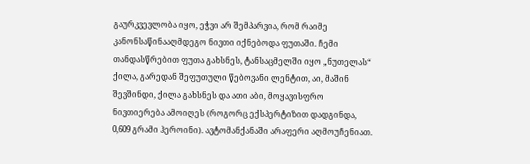გაურკვევლობა იყო, ეჭვი არ შემპარვია, რომ რაიმე კანონსაწინააღმდეგო ნივთი იქნებოდა ფუთაში. ჩემი თანდასწრებით ფუთა გახსნეს, ტანსაცმელში იყო „ნუთელას“ ქილა, გარედან შეფუთული წებოვანი ლენტით, აი, მაშინ შევშინდი, ქილა გახსნეს და ათი აბი, მოყავისფრო ნივთიერება ამოიღეს (როგორც ექსპერტიზით დადგინდა, 0,609 გრამი ჰეროინი). ავტომანქანაში არაფერი აღმოუჩენიათ.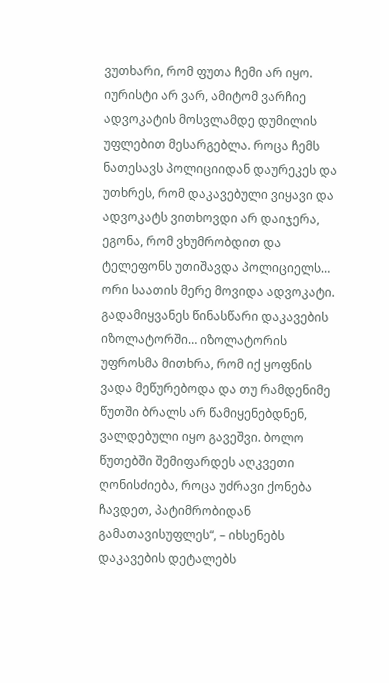ვუთხარი, რომ ფუთა ჩემი არ იყო. იურისტი არ ვარ, ამიტომ ვარჩიე ადვოკატის მოსვლამდე დუმილის უფლებით მესარგებლა. როცა ჩემს ნათესავს პოლიციიდან დაურეკეს და უთხრეს, რომ დაკავებული ვიყავი და ადვოკატს ვითხოვდი არ დაიჯერა, ეგონა, რომ ვხუმრობდით და ტელეფონს უთიშავდა პოლიციელს… ორი საათის მერე მოვიდა ადვოკატი. გადამიყვანეს წინასწარი დაკავების იზოლატორში… იზოლატორის უფროსმა მითხრა, რომ იქ ყოფნის ვადა მეწურებოდა და თუ რამდენიმე წუთში ბრალს არ წამიყენებდნენ, ვალდებული იყო გავეშვი. ბოლო წუთებში შემიფარდეს აღკვეთი ღონისძიება, როცა უძრავი ქონება ჩავდეთ, პატიმრობიდან გამათავისუფლეს“, – იხსენებს დაკავების დეტალებს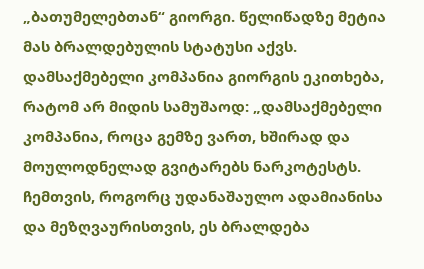„ბათუმელებთან“ გიორგი. წელიწადზე მეტია მას ბრალდებულის სტატუსი აქვს. დამსაქმებელი კომპანია გიორგის ეკითხება, რატომ არ მიდის სამუშაოდ: „დამსაქმებელი კომპანია, როცა გემზე ვართ, ხშირად და მოულოდნელად გვიტარებს ნარკოტესტს. ჩემთვის, როგორც უდანაშაულო ადამიანისა და მეზღვაურისთვის, ეს ბრალდება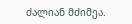ძალიან მძიმეა.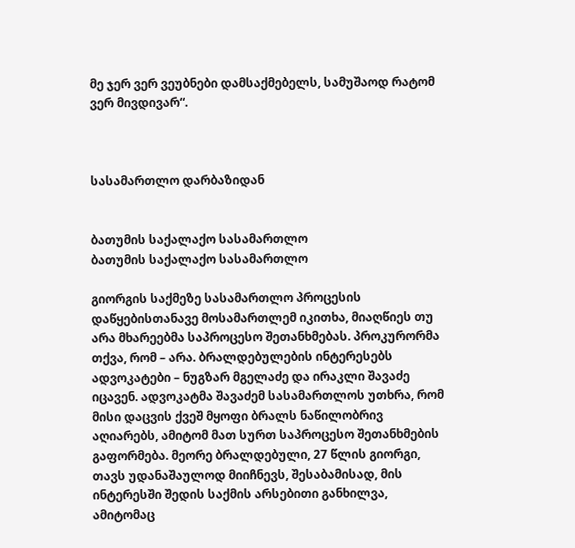მე ჯერ ვერ ვეუბნები დამსაქმებელს, სამუშაოდ რატომ ვერ მივდივარ“.



სასამართლო დარბაზიდან


ბათუმის საქალაქო სასამართლო
ბათუმის საქალაქო სასამართლო

გიორგის საქმეზე სასამართლო პროცესის დაწყებისთანავე მოსამართლემ იკითხა, მიაღწიეს თუ არა მხარეებმა საპროცესო შეთანხმებას. პროკურორმა თქვა, რომ – არა. ბრალდებულების ინტერესებს ადვოკატები – ნუგზარ მგელაძე და ირაკლი შავაძე იცავენ. ადვოკატმა შავაძემ სასამართლოს უთხრა, რომ მისი დაცვის ქვეშ მყოფი ბრალს ნაწილობრივ აღიარებს, ამიტომ მათ სურთ საპროცესო შეთანხმების გაფორმება. მეორე ბრალდებული, 27 წლის გიორგი, თავს უდანაშაულოდ მიიჩნევს, შესაბამისად, მის ინტერესში შედის საქმის არსებითი განხილვა, ამიტომაც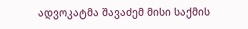ადვოკატმა შავაძემ მისი საქმის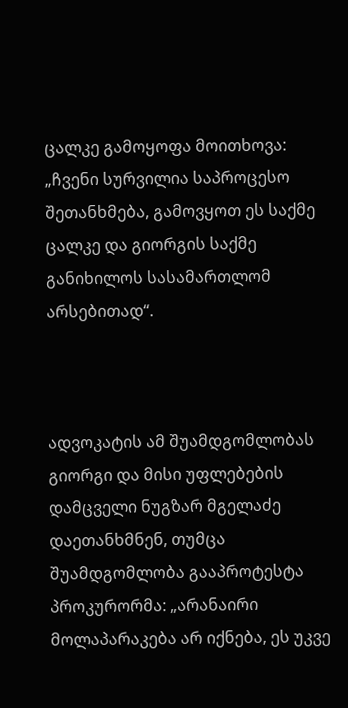ცალკე გამოყოფა მოითხოვა: „ჩვენი სურვილია საპროცესო შეთანხმება, გამოვყოთ ეს საქმე ცალკე და გიორგის საქმე განიხილოს სასამართლომ არსებითად“.



ადვოკატის ამ შუამდგომლობას გიორგი და მისი უფლებების დამცველი ნუგზარ მგელაძე დაეთანხმნენ, თუმცა შუამდგომლობა გააპროტესტა პროკურორმა: „არანაირი მოლაპარაკება არ იქნება, ეს უკვე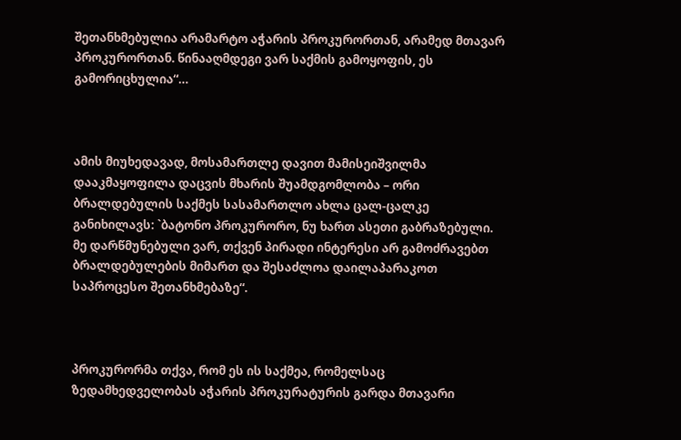შეთანხმებულია არამარტო აჭარის პროკურორთან, არამედ მთავარ პროკურორთან. წინააღმდეგი ვარ საქმის გამოყოფის, ეს გამორიცხულია“…



ამის მიუხედავად, მოსამართლე დავით მამისეიშვილმა დააკმაყოფილა დაცვის მხარის შუამდგომლობა – ორი ბრალდებულის საქმეს სასამართლო ახლა ცალ-ცალკე განიხილავს: `ბატონო პროკურორო, ნუ ხართ ასეთი გაბრაზებული. მე დარწმუნებული ვარ, თქვენ პირადი ინტერესი არ გამოძრავებთ ბრალდებულების მიმართ და შესაძლოა დაილაპარაკოთ საპროცესო შეთანხმებაზე“.



პროკურორმა თქვა, რომ ეს ის საქმეა, რომელსაც ზედამხედველობას აჭარის პროკურატურის გარდა მთავარი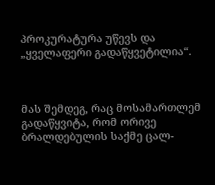პროკურატურა უწევს და „ყველაფერი გადაწყვეტილია“.



მას შემდეგ, რაც მოსამართლემ გადაწყვიტა, რომ ორივე ბრალდებულის საქმე ცალ-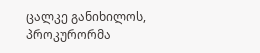ცალკე განიხილოს, პროკურორმა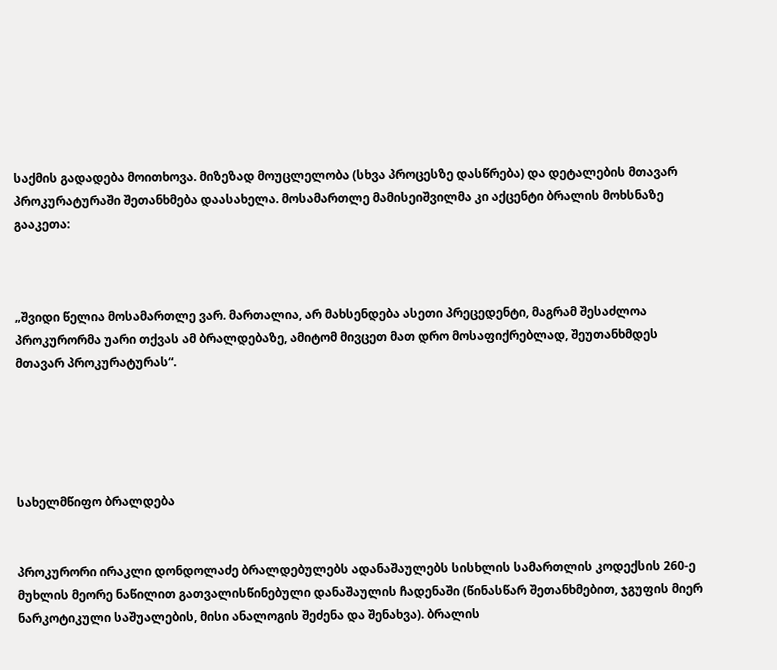საქმის გადადება მოითხოვა. მიზეზად მოუცლელობა (სხვა პროცესზე დასწრება) და დეტალების მთავარ პროკურატურაში შეთანხმება დაასახელა. მოსამართლე მამისეიშვილმა კი აქცენტი ბრალის მოხსნაზე გააკეთა:



„შვიდი წელია მოსამართლე ვარ. მართალია, არ მახსენდება ასეთი პრეცედენტი, მაგრამ შესაძლოა პროკურორმა უარი თქვას ამ ბრალდებაზე, ამიტომ მივცეთ მათ დრო მოსაფიქრებლად, შეუთანხმდეს მთავარ პროკურატურას“.





სახელმწიფო ბრალდება


პროკურორი ირაკლი დონდოლაძე ბრალდებულებს ადანაშაულებს სისხლის სამართლის კოდექსის 260-ე მუხლის მეორე ნაწილით გათვალისწინებული დანაშაულის ჩადენაში (წინასწარ შეთანხმებით, ჯგუფის მიერ ნარკოტიკული საშუალების, მისი ანალოგის შეძენა და შენახვა). ბრალის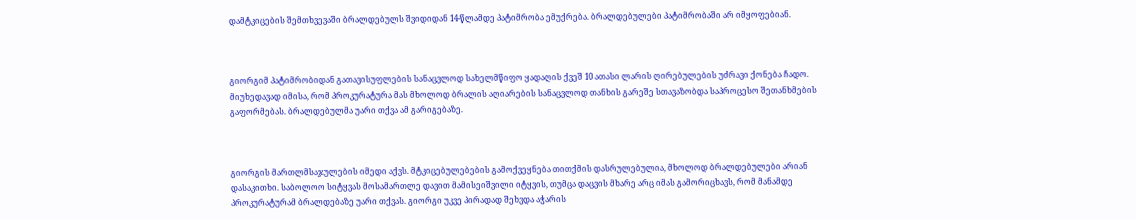დამტკიცების შემთხვევაში ბრალდებულს შვიდიდან 14-წლამდე პატიმრობა ემუქრება. ბრალდებულები პატიმრობაში არ იმყოფებიან.



გიორგიმ პატიმრობიდან გათავისუფლების სანაცვლოდ სახელმწიფო ყადაღის ქვეშ 10 ათასი ლარის ღირებულების უძრავი ქონება ჩადო. მიუხედავად იმისა, რომ პროკურატურა მას მხოლოდ ბრალის აღიარების სანაცვლოდ თანხის გარეშე სთავაზობდა საპროცესო შეთანხმების გაფორმებას. ბრალდებულმა უარი თქვა ამ გარიგებაზე.



გიორგის მართლმსაჯულების იმედი აქვს. მტკიცებულებების გამოქვეყნება თითქმის დასრულებულია, მხოლოდ ბრალდებულები არიან დასაკითხი. საბოლოო სიტყვას მოსამართლე დავით მამისეიშვილი იტყვის, თუმცა დაცვის მხარე არც იმას გამორიცხავს, რომ მანამდე პროკურატურამ ბრალდებაზე უარი თქვას. გიორგი უკვე პირადად შეხვდა აჭარის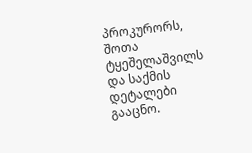პროკურორს, შოთა ტყეშელაშვილს და საქმის დეტალები გააცნო.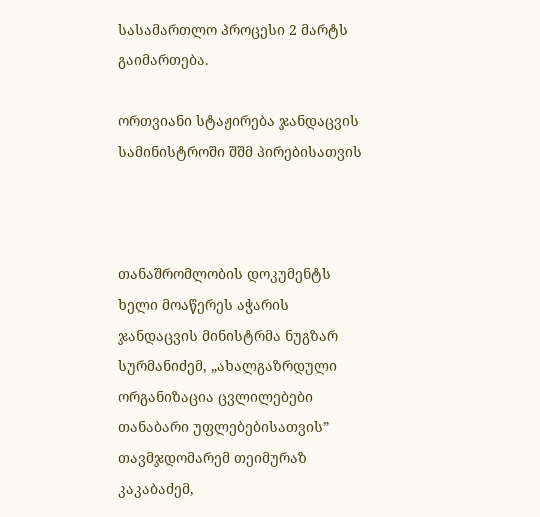სასამართლო პროცესი 2 მარტს გაიმართება.

ორთვიანი სტაჟირება ჯანდაცვის სამინისტროში შშმ პირებისათვის



თანაშრომლობის დოკუმენტს ხელი მოაწერეს აჭარის ჯანდაცვის მინისტრმა ნუგზარ სურმანიძემ, „ახალგაზრდული ორგანიზაცია ცვლილებები თანაბარი უფლებებისათვის” თავმჯდომარემ თეიმურაზ კაკაბაძემ,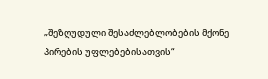„შეზღუდული შესაძლებლობების მქონე პირების უფლებებისათვის“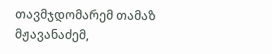თავმჯდომარემ თამაზ მჟავანაძემ,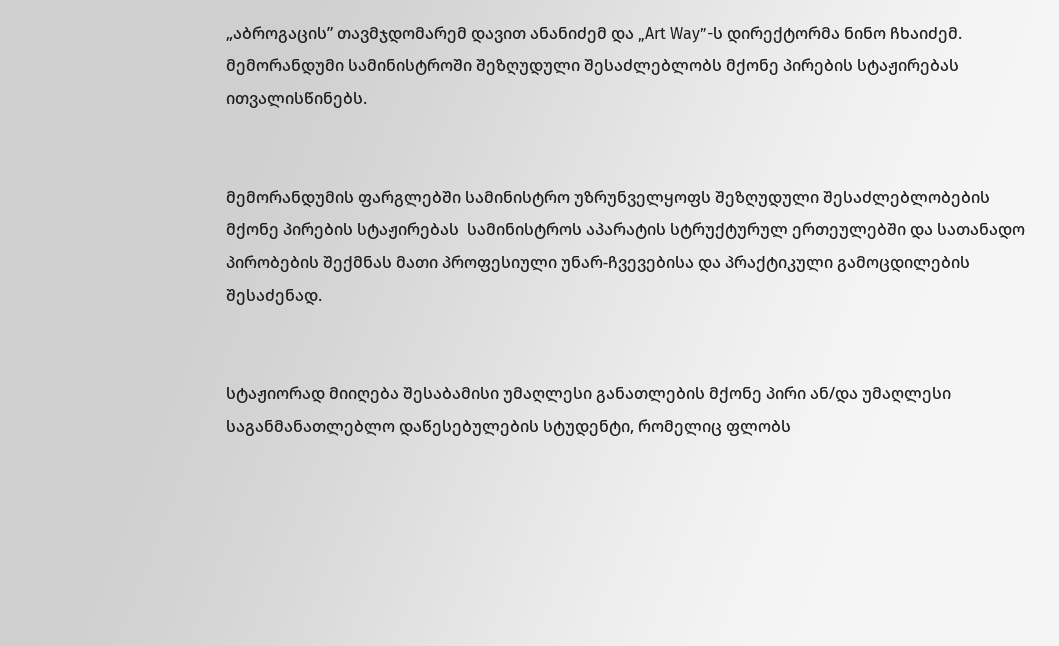„აბროგაცის” თავმჯდომარემ დავით ანანიძემ და „Art Way”-ს დირექტორმა ნინო ჩხაიძემ. მემორანდუმი სამინისტროში შეზღუდული შესაძლებლობს მქონე პირების სტაჟირებას ითვალისწინებს.


მემორანდუმის ფარგლებში სამინისტრო უზრუნველყოფს შეზღუდული შესაძლებლობების მქონე პირების სტაჟირებას  სამინისტროს აპარატის სტრუქტურულ ერთეულებში და სათანადო პირობების შექმნას მათი პროფესიული უნარ-ჩვევებისა და პრაქტიკული გამოცდილების შესაძენად.


სტაჟიორად მიიღება შესაბამისი უმაღლესი განათლების მქონე პირი ან/და უმაღლესი საგანმანათლებლო დაწესებულების სტუდენტი, რომელიც ფლობს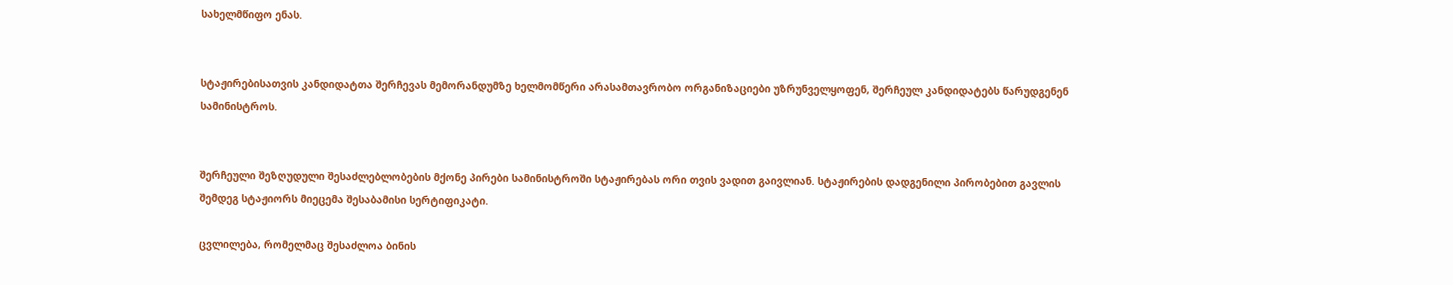სახელმწიფო ენას.


სტაჟირებისათვის კანდიდატთა შერჩევას მემორანდუმზე ხელმომწერი არასამთავრობო ორგანიზაციები უზრუნველყოფენ, შერჩეულ კანდიდატებს წარუდგენენ სამინისტროს.


შერჩეული შეზღუდული შესაძლებლობების მქონე პირები სამინისტროში სტაჟირებას ორი თვის ვადით გაივლიან. სტაჟირების დადგენილი პირობებით გავლის შემდეგ სტაჟიორს მიეცემა შესაბამისი სერტიფიკატი.

ცვლილება, რომელმაც შესაძლოა ბინის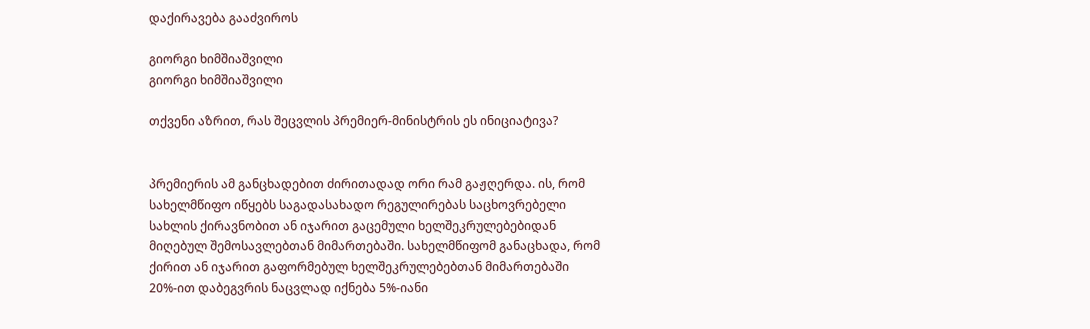დაქირავება გააძვიროს

გიორგი ხიმშიაშვილი
გიორგი ხიმშიაშვილი

თქვენი აზრით, რას შეცვლის პრემიერ-მინისტრის ეს ინიციატივა?


პრემიერის ამ განცხადებით ძირითადად ორი რამ გაჟღერდა. ის, რომ სახელმწიფო იწყებს საგადასახადო რეგულირებას საცხოვრებელი სახლის ქირავნობით ან იჯარით გაცემული ხელშეკრულებებიდან მიღებულ შემოსავლებთან მიმართებაში. სახელმწიფომ განაცხადა, რომ ქირით ან იჯარით გაფორმებულ ხელშეკრულებებთან მიმართებაში 20%-ით დაბეგვრის ნაცვლად იქნება 5%-იანი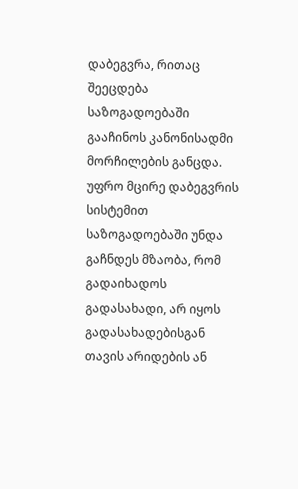დაბეგვრა, რითაც შეეცდება საზოგადოებაში გააჩინოს კანონისადმი მორჩილების განცდა. უფრო მცირე დაბეგვრის სისტემით საზოგადოებაში უნდა გაჩნდეს მზაობა, რომ გადაიხადოს გადასახადი, არ იყოს გადასახადებისგან თავის არიდების ან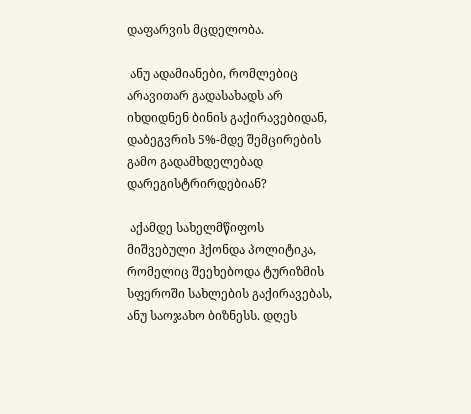დაფარვის მცდელობა.

 ანუ ადამიანები, რომლებიც არავითარ გადასახადს არ იხდიდნენ ბინის გაქირავებიდან, დაბეგვრის 5%-მდე შემცირების გამო გადამხდელებად დარეგისტრირდებიან?

 აქამდე სახელმწიფოს მიშვებული ჰქონდა პოლიტიკა, რომელიც შეეხებოდა ტურიზმის სფეროში სახლების გაქირავებას, ანუ საოჯახო ბიზნესს. დღეს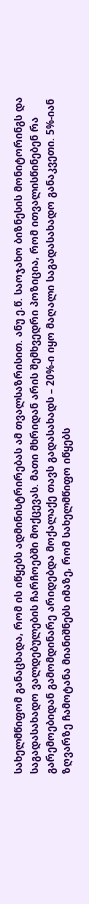სახელმწიფომ განაცხადა, რომ ის იწყებს ადმინისტრირებას ამ თვალსაზრისით. ანუ ე.წ. საოჯახო ბიზნესის მონიტორინგს და საგადასახადო ვალდებულების ჩარჩოებში მოქცევას. მათი მხრიდან არის შემხვედრი პოზიცია, რომ ითვალისწინებენ რა გარემოებიდან გამომდინარე არიდებდა მოქალაქე თავს გადასახადს – 20%-ი იყო მაღალი საგადასახადო განაკვეთი. 5%-იან ზღვარზე ჩამოტანა მიანიშნებს იმაზე, რომ სახელმწიფო იწყებს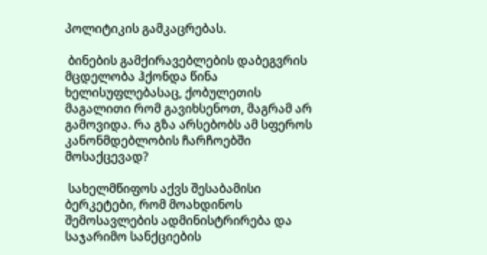პოლიტიკის გამკაცრებას.

 ბინების გამქირავებლების დაბეგვრის მცდელობა ჰქონდა წინა ხელისუფლებასაც, ქობულეთის მაგალითი რომ გავიხსენოთ, მაგრამ არ გამოვიდა. რა გზა არსებობს ამ სფეროს კანონმდებლობის ჩარჩოებში მოსაქცევად?

 სახელმწიფოს აქვს შესაბამისი ბერკეტები, რომ მოახდინოს შემოსავლების ადმინისტრირება და საჯარიმო სანქციების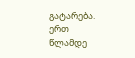გატარება. ერთ წლამდე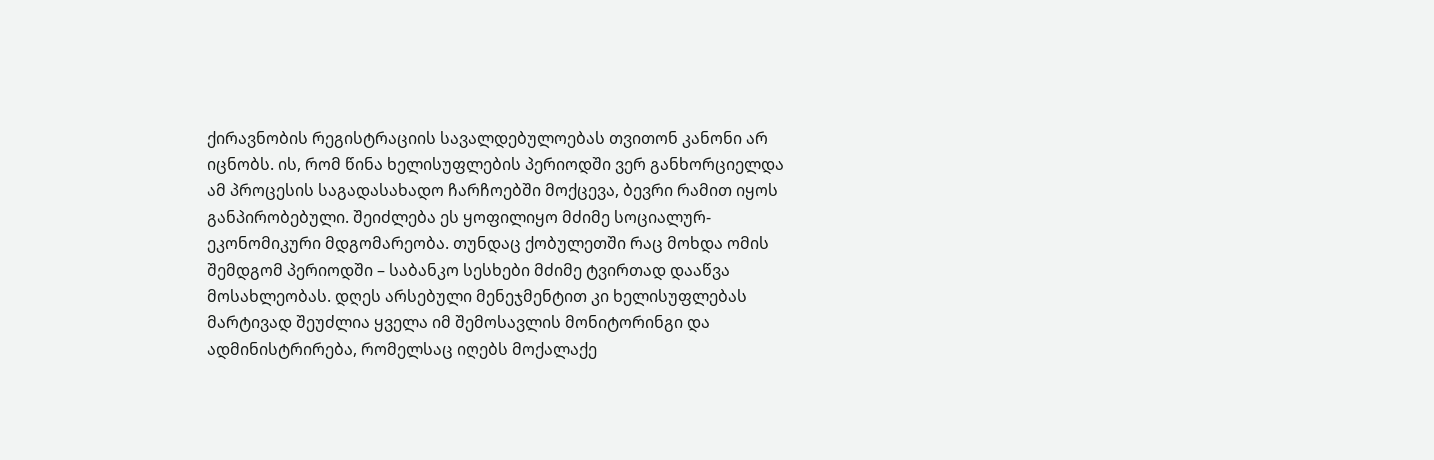ქირავნობის რეგისტრაციის სავალდებულოებას თვითონ კანონი არ იცნობს. ის, რომ წინა ხელისუფლების პერიოდში ვერ განხორციელდა ამ პროცესის საგადასახადო ჩარჩოებში მოქცევა, ბევრი რამით იყოს განპირობებული. შეიძლება ეს ყოფილიყო მძიმე სოციალურ-ეკონომიკური მდგომარეობა. თუნდაც ქობულეთში რაც მოხდა ომის შემდგომ პერიოდში – საბანკო სესხები მძიმე ტვირთად დააწვა მოსახლეობას. დღეს არსებული მენეჯმენტით კი ხელისუფლებას მარტივად შეუძლია ყველა იმ შემოსავლის მონიტორინგი და ადმინისტრირება, რომელსაც იღებს მოქალაქე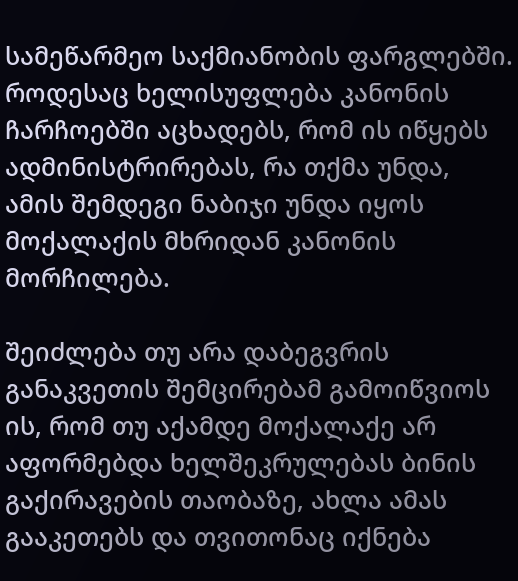სამეწარმეო საქმიანობის ფარგლებში. როდესაც ხელისუფლება კანონის ჩარჩოებში აცხადებს, რომ ის იწყებს ადმინისტრირებას, რა თქმა უნდა, ამის შემდეგი ნაბიჯი უნდა იყოს მოქალაქის მხრიდან კანონის მორჩილება.

შეიძლება თუ არა დაბეგვრის განაკვეთის შემცირებამ გამოიწვიოს ის, რომ თუ აქამდე მოქალაქე არ აფორმებდა ხელშეკრულებას ბინის გაქირავების თაობაზე, ახლა ამას გააკეთებს და თვითონაც იქნება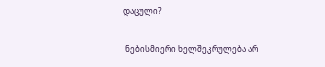დაცული?

 ნებისმიერი ხელშეკრულება არ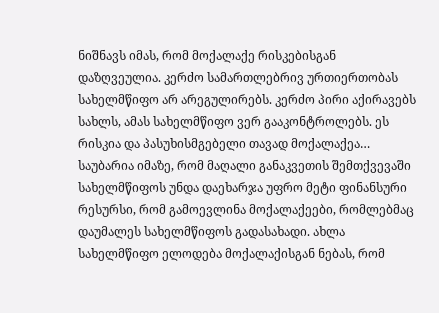ნიშნავს იმას, რომ მოქალაქე რისკებისგან დაზღვეულია. კერძო სამართლებრივ ურთიერთობას სახელმწიფო არ არეგულირებს. კერძო პირი აქირავებს სახლს, ამას სახელმწიფო ვერ გააკონტროლებს. ეს რისკია და პასუხისმგებელი თავად მოქალაქეა… საუბარია იმაზე, რომ მაღალი განაკვეთის შემთქვევაში სახელმწიფოს უნდა დაეხარჯა უფრო მეტი ფინანსური რესურსი, რომ გამოევლინა მოქალაქეები, რომლებმაც დაუმალეს სახელმწიფოს გადასახადი. ახლა სახელმწიფო ელოდება მოქალაქისგან ნებას, რომ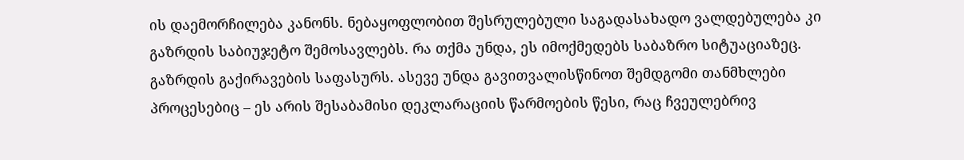ის დაემორჩილება კანონს. ნებაყოფლობით შესრულებული საგადასახადო ვალდებულება კი გაზრდის საბიუჯეტო შემოსავლებს. რა თქმა უნდა, ეს იმოქმედებს საბაზრო სიტუაციაზეც. გაზრდის გაქირავების საფასურს. ასევე უნდა გავითვალისწინოთ შემდგომი თანმხლები პროცესებიც – ეს არის შესაბამისი დეკლარაციის წარმოების წესი, რაც ჩვეულებრივ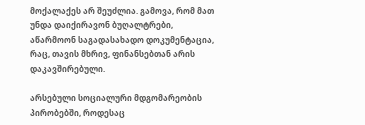მოქალაქეს არ შეუძლია. გამოვა, რომ მათ უნდა დაიქირავონ ბუღალტრები, აწარმოონ საგადასახადო დოკუმენტაცია, რაც, თავის მხრივ, ფინანსებთან არის დაკავშირებული.

არსებული სოციალური მდგომარეობის პირობებში, როდესაც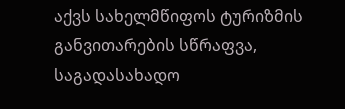აქვს სახელმწიფოს ტურიზმის განვითარების სწრაფვა, საგადასახადო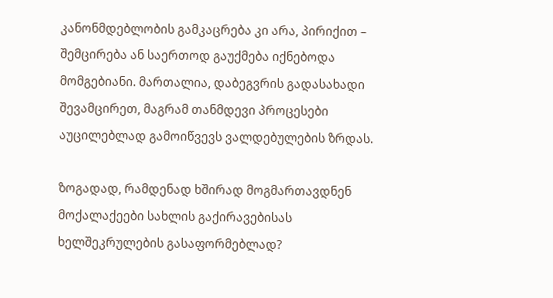კანონმდებლობის გამკაცრება კი არა, პირიქით – შემცირება ან საერთოდ გაუქმება იქნებოდა მომგებიანი. მართალია, დაბეგვრის გადასახადი შევამცირეთ, მაგრამ თანმდევი პროცესები აუცილებლად გამოიწვევს ვალდებულების ზრდას.

ზოგადად, რამდენად ხშირად მოგმართავდნენ მოქალაქეები სახლის გაქირავებისას ხელშეკრულების გასაფორმებლად?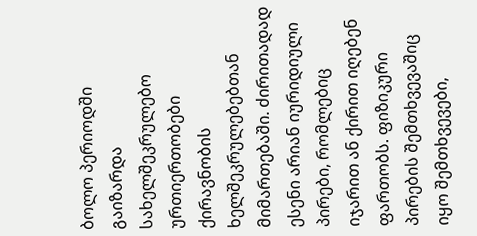ბოლო პერიოდში გაიზარდა სახელშეკრულებო ურთიერთობები ქირავნობის ხელშეკრულებებთან მიმართებაში. ძირითადად ესენი არიან იურიდიული პირები, რომლებიც იჯარით ან ქირით იღებენ ფართობს. ფიზიკური პირების შემთხვევაშიც იყო შემთხვევები,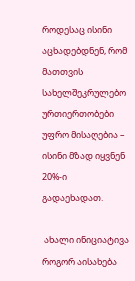როდესაც ისინი აცხადებდნენ, რომ მათთვის სახელშეკრულებო ურთიერთობები უფრო მისაღებია – ისინი მზად იყვნენ 20%-ი გადაეხადათ.

 ახალი ინიციატივა როგორ აისახება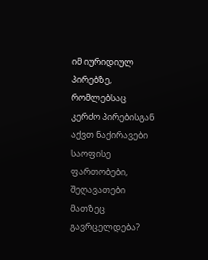იმ იურიდიულ პირებზე, რომლებსაც კერძო პირებისგან აქვთ ნაქირავები საოფისე ფართობები, შეღავათები მათზეც გავრცელდება?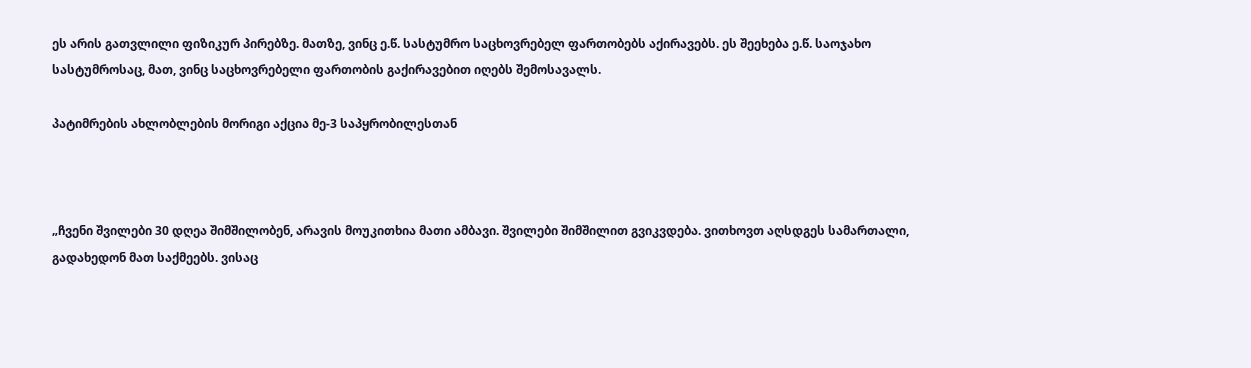ეს არის გათვლილი ფიზიკურ პირებზე. მათზე, ვინც ე.წ. სასტუმრო საცხოვრებელ ფართობებს აქირავებს. ეს შეეხება ე.წ. საოჯახო სასტუმროსაც, მათ, ვინც საცხოვრებელი ფართობის გაქირავებით იღებს შემოსავალს.

პატიმრების ახლობლების მორიგი აქცია მე-3 საპყრობილესთან



„ჩვენი შვილები 30 დღეა შიმშილობენ, არავის მოუკითხია მათი ამბავი. შვილები შიმშილით გვიკვდება. ვითხოვთ აღსდგეს სამართალი, გადახედონ მათ საქმეებს. ვისაც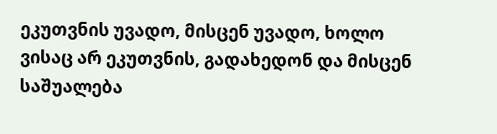ეკუთვნის უვადო, მისცენ უვადო, ხოლო ვისაც არ ეკუთვნის, გადახედონ და მისცენ საშუალება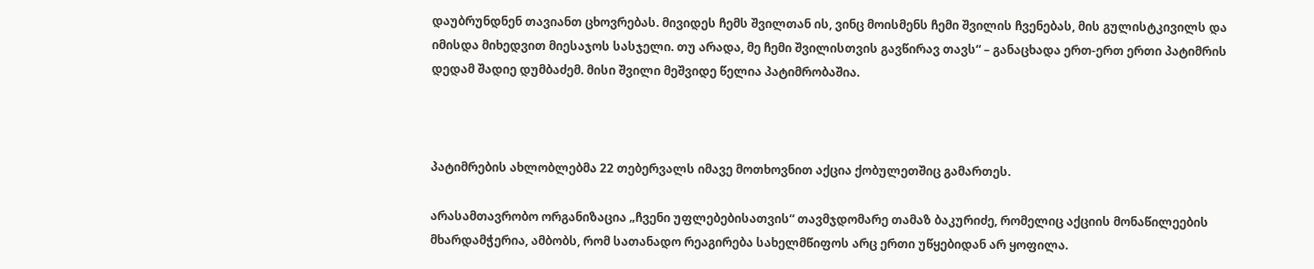დაუბრუნდნენ თავიანთ ცხოვრებას. მივიდეს ჩემს შვილთან ის, ვინც მოისმენს ჩემი შვილის ჩვენებას, მის გულისტკივილს და იმისდა მიხედვით მიესაჯოს სასჯელი. თუ არადა, მე ჩემი შვილისთვის გავწირავ თავს“ – განაცხადა ერთ-ერთ ერთი პატიმრის დედამ შადიე დუმბაძემ. მისი შვილი მეშვიდე წელია პატიმრობაშია.



პატიმრების ახლობლებმა 22 თებერვალს იმავე მოთხოვნით აქცია ქობულეთშიც გამართეს.

არასამთავრობო ორგანიზაცია „ჩვენი უფლებებისათვის“ თავმჯდომარე თამაზ ბაკურიძე, რომელიც აქციის მონაწილეების მხარდამჭერია, ამბობს, რომ სათანადო რეაგირება სახელმწიფოს არც ერთი უწყებიდან არ ყოფილა.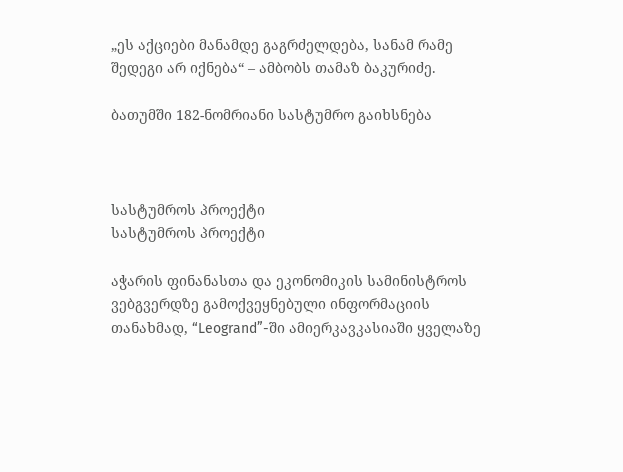„ეს აქციები მანამდე გაგრძელდება, სანამ რამე შედეგი არ იქნება“ – ამბობს თამაზ ბაკურიძე.

ბათუმში 182-ნომრიანი სასტუმრო გაიხსნება



სასტუმროს პროექტი
სასტუმროს პროექტი

აჭარის ფინანასთა და ეკონომიკის სამინისტროს ვებგვერდზე გამოქვეყნებული ინფორმაციის თანახმად, “Leogrand”-ში ამიერკავკასიაში ყველაზე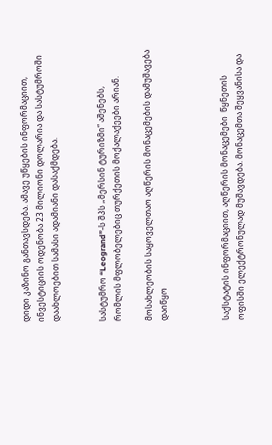დიდი კაზინო განთავსდება. ამავე უწყების ინფორმაციით, ინვესტიციის ოდენობა 23 მილიონი დოლარია და სასტუმროში დაახლოებით სამასი ადამიანი დასაქმდება.


სასტუმრო “Leogrand”-ს შპს „მერსინ ტურიზმი“ აშენებს, რომლის მფლობელებიც თურქეთის მოქალაქეები არიან.

მოსახლეობის საყოველთაო აღწერის მონაცემების დამუშავება დაიწყო



საქსტატის ინფორმაციით, აღწერის მონაცემები  წყნეთის ოფისში ელექტრონულად მუშავდება. მონაცემთა შეყვანისა და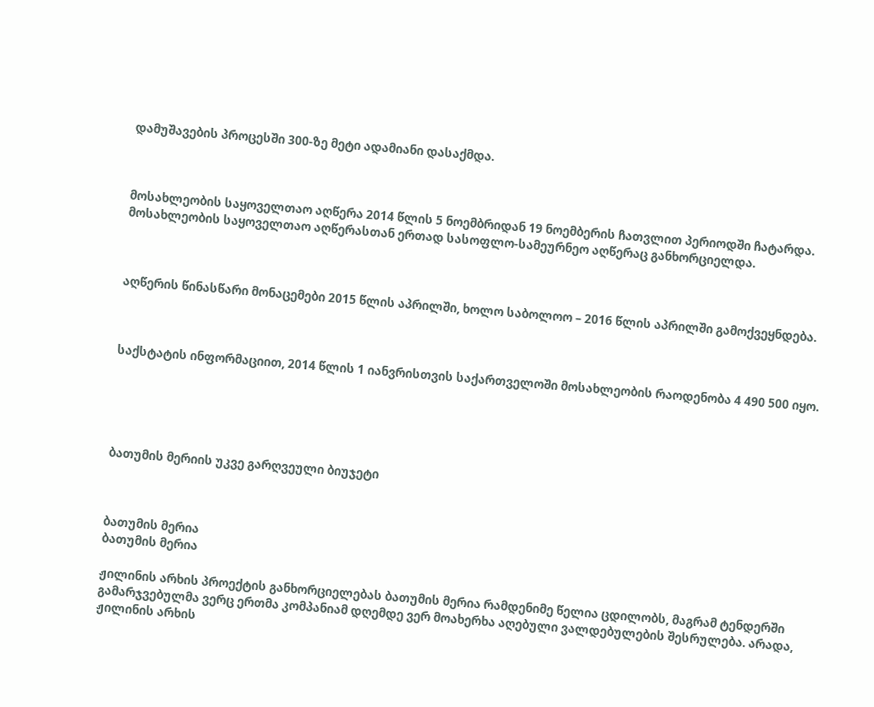დამუშავების პროცესში 300-ზე მეტი ადამიანი დასაქმდა.



მოსახლეობის საყოველთაო აღწერა 2014 წლის 5 ნოემბრიდან 19 ნოემბერის ჩათვლით პერიოდში ჩატარდა. მოსახლეობის საყოველთაო აღწერასთან ერთად სასოფლო-სამეურნეო აღწერაც განხორციელდა.



აღწერის წინასწარი მონაცემები 2015 წლის აპრილში, ხოლო საბოლოო – 2016 წლის აპრილში გამოქვეყნდება.



საქსტატის ინფორმაციით, 2014 წლის 1 იანვრისთვის საქართველოში მოსახლეობის რაოდენობა 4 490 500 იყო.





ბათუმის მერიის უკვე გარღვეული ბიუჯეტი



ბათუმის მერია
ბათუმის მერია

ჟილინის არხის პროექტის განხორციელებას ბათუმის მერია რამდენიმე წელია ცდილობს, მაგრამ ტენდერში გამარჯვებულმა ვერც ერთმა კომპანიამ დღემდე ვერ მოახერხა აღებული ვალდებულების შესრულება. არადა, ჟილინის არხის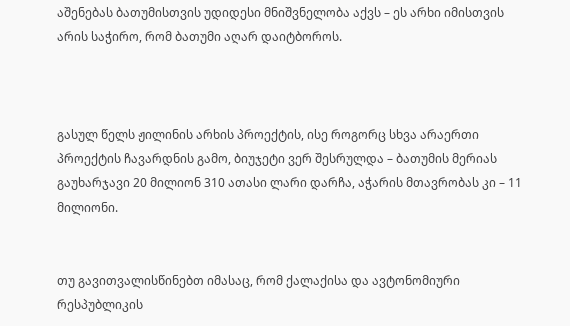აშენებას ბათუმისთვის უდიდესი მნიშვნელობა აქვს – ეს არხი იმისთვის არის საჭირო, რომ ბათუმი აღარ დაიტბოროს.



გასულ წელს ჟილინის არხის პროექტის, ისე როგორც სხვა არაერთი პროექტის ჩავარდნის გამო, ბიუჯეტი ვერ შესრულდა – ბათუმის მერიას გაუხარჯავი 20 მილიონ 310 ათასი ლარი დარჩა, აჭარის მთავრობას კი – 11 მილიონი.


თუ გავითვალისწინებთ იმასაც, რომ ქალაქისა და ავტონომიური რესპუბლიკის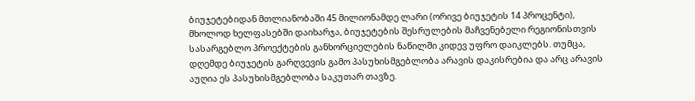ბიუჯეტებიდან მთლიანობაში 45 მილიონამდე ლარი (ორივე ბიუჯეტის 14 პროცენტი), მხოლოდ ხელფასებში დაიხარჯა, ბიუჯეტების შესრულების მაჩვენებელი რეგიონისთვის სასარგებლო პროექტების განხორციელების ნაწილში კიდევ უფრო დაიკლებს. თუმცა, დღემდე ბიუჯეტის გარღვევის გამო პასუხისმგებლობა არავის დაკისრებია და არც არავის აუღია ეს პასუხისმგებლობა საკუთარ თავზე.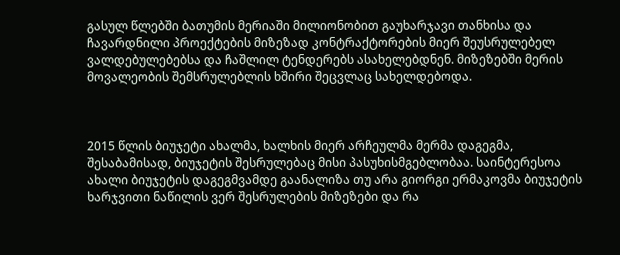გასულ წლებში ბათუმის მერიაში მილიონობით გაუხარჯავი თანხისა და ჩავარდნილი პროექტების მიზეზად კონტრაქტორების მიერ შეუსრულებელ ვალდებულებებსა და ჩაშლილ ტენდერებს ასახელებდნენ. მიზეზებში მერის მოვალეობის შემსრულებლის ხშირი შეცვლაც სახელდებოდა.



2015 წლის ბიუჯეტი ახალმა, ხალხის მიერ არჩეულმა მერმა დაგეგმა, შესაბამისად, ბიუჯეტის შესრულებაც მისი პასუხისმგებლობაა. საინტერესოა ახალი ბიუჯეტის დაგეგმვამდე გაანალიზა თუ არა გიორგი ერმაკოვმა ბიუჯეტის ხარჯვითი ნაწილის ვერ შესრულების მიზეზები და რა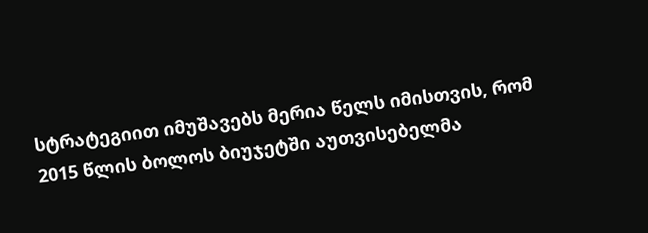სტრატეგიით იმუშავებს მერია წელს იმისთვის, რომ 2015 წლის ბოლოს ბიუჯეტში აუთვისებელმა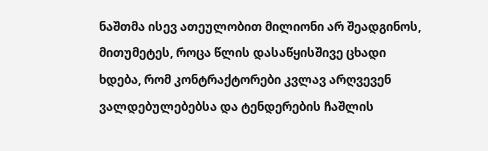ნაშთმა ისევ ათეულობით მილიონი არ შეადგინოს, მითუმეტეს, როცა წლის დასაწყისშივე ცხადი ხდება, რომ კონტრაქტორები კვლავ არღვევენ ვალდებულებებსა და ტენდერების ჩაშლის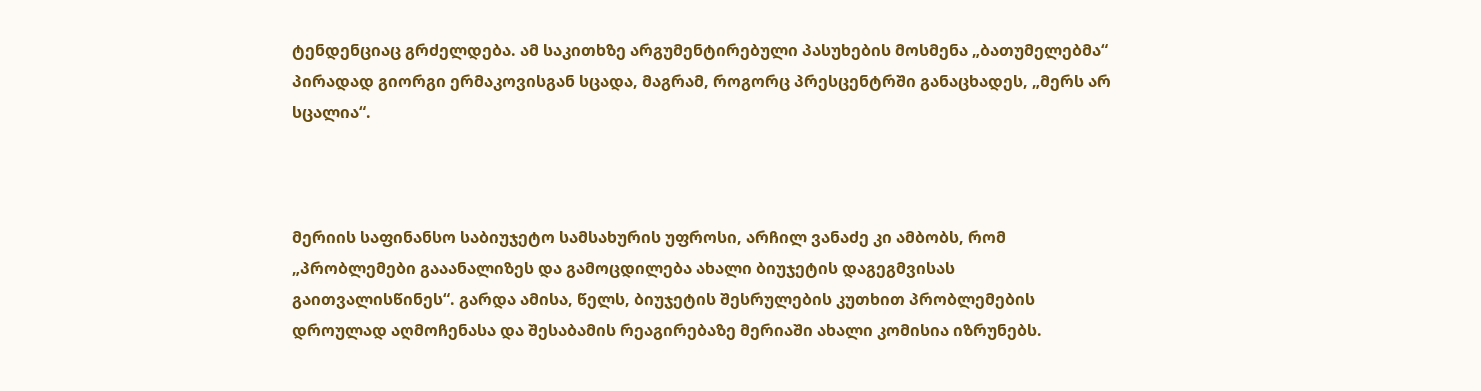ტენდენციაც გრძელდება. ამ საკითხზე არგუმენტირებული პასუხების მოსმენა „ბათუმელებმა“ პირადად გიორგი ერმაკოვისგან სცადა, მაგრამ, როგორც პრესცენტრში განაცხადეს, „მერს არ სცალია“.



მერიის საფინანსო საბიუჯეტო სამსახურის უფროსი, არჩილ ვანაძე კი ამბობს, რომ „პრობლემები გააანალიზეს და გამოცდილება ახალი ბიუჯეტის დაგეგმვისას გაითვალისწინეს“. გარდა ამისა, წელს, ბიუჯეტის შესრულების კუთხით პრობლემების დროულად აღმოჩენასა და შესაბამის რეაგირებაზე მერიაში ახალი კომისია იზრუნებს.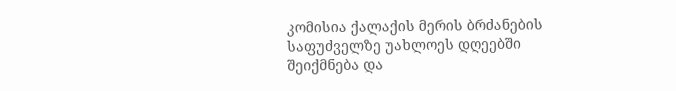კომისია ქალაქის მერის ბრძანების საფუძველზე უახლოეს დღეებში შეიქმნება და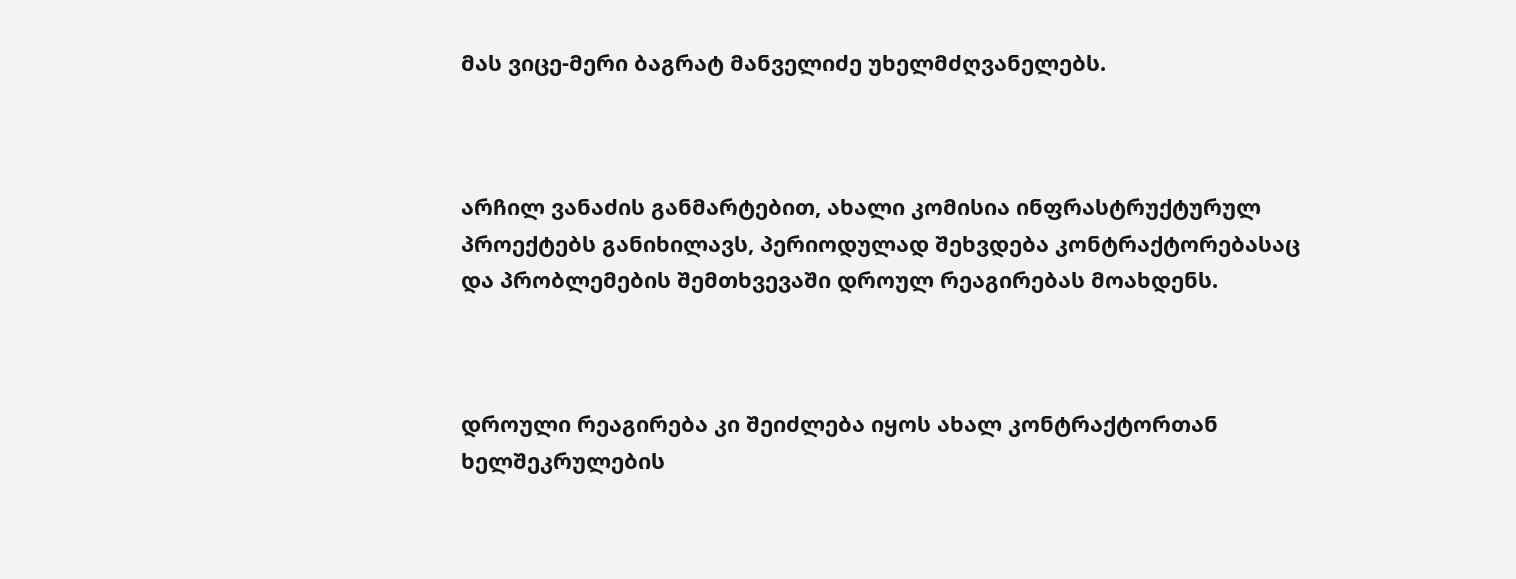მას ვიცე-მერი ბაგრატ მანველიძე უხელმძღვანელებს.



არჩილ ვანაძის განმარტებით, ახალი კომისია ინფრასტრუქტურულ პროექტებს განიხილავს, პერიოდულად შეხვდება კონტრაქტორებასაც და პრობლემების შემთხვევაში დროულ რეაგირებას მოახდენს.



დროული რეაგირება კი შეიძლება იყოს ახალ კონტრაქტორთან ხელშეკრულების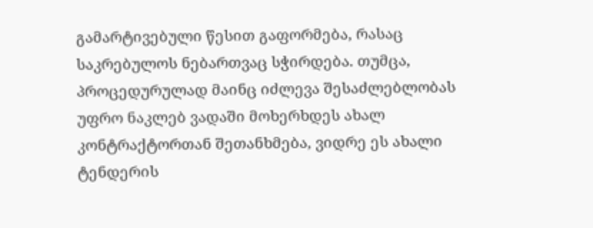გამარტივებული წესით გაფორმება, რასაც საკრებულოს ნებართვაც სჭირდება. თუმცა, პროცედურულად მაინც იძლევა შესაძლებლობას უფრო ნაკლებ ვადაში მოხერხდეს ახალ კონტრაქტორთან შეთანხმება, ვიდრე ეს ახალი ტენდერის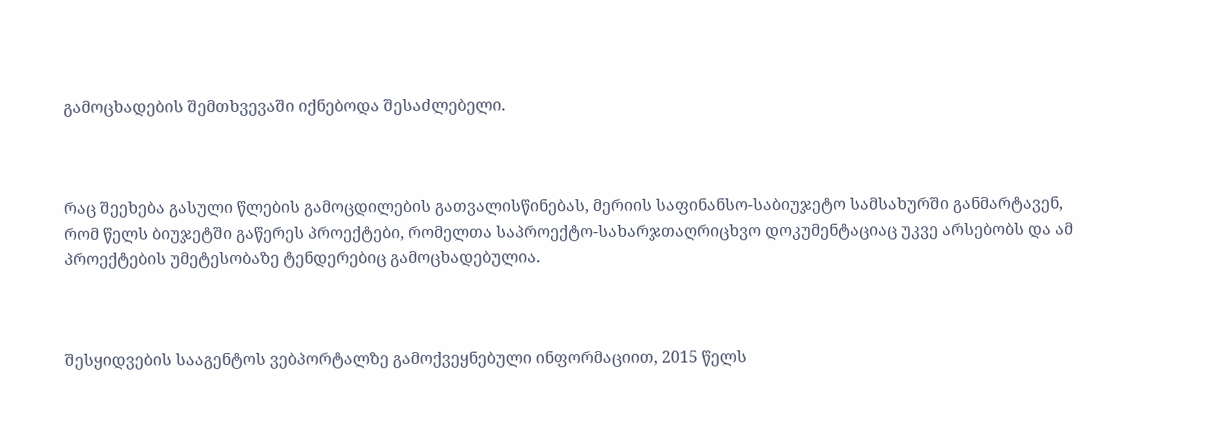გამოცხადების შემთხვევაში იქნებოდა შესაძლებელი.



რაც შეეხება გასული წლების გამოცდილების გათვალისწინებას, მერიის საფინანსო-საბიუჯეტო სამსახურში განმარტავენ, რომ წელს ბიუჯეტში გაწერეს პროექტები, რომელთა საპროექტო-სახარჯთაღრიცხვო დოკუმენტაციაც უკვე არსებობს და ამ პროექტების უმეტესობაზე ტენდერებიც გამოცხადებულია.



შესყიდვების სააგენტოს ვებპორტალზე გამოქვეყნებული ინფორმაციით, 2015 წელს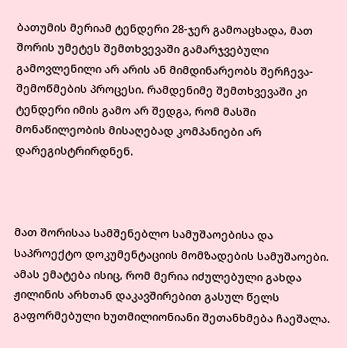ბათუმის მერიამ ტენდერი 28-ჯერ გამოაცხადა, მათ შორის უმეტეს შემთხვევაში გამარჯვებული გამოვლენილი არ არის ან მიმდინარეობს შერჩევა-შემოწმების პროცესი. რამდენიმე შემთხვევაში კი ტენდერი იმის გამო არ შედგა, რომ მასში მონაწილეობის მისაღებად კომპანიები არ დარეგისტრირდნენ.



მათ შორისაა სამშენებლო სამუშაოებისა და საპროექტო დოკუმენტაციის მომზადების სამუშაოები. ამას ემატება ისიც, რომ მერია იძულებული გახდა ჟილინის არხთან დაკავშირებით გასულ წელს გაფორმებული ხუთმილიონიანი შეთანხმება ჩაეშალა.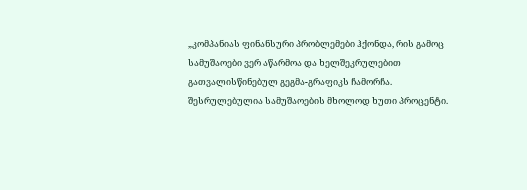„კომპანიას ფინანსური პრობლემები ჰქონდა, რის გამოც სამუშაოები ვერ აწარმოა და ხელშეკრულებით გათვალისწინებულ გეგმა-გრაფიკს ჩამორჩა. შესრულებულია სამუშაოების მხოლოდ ხუთი პროცენტი.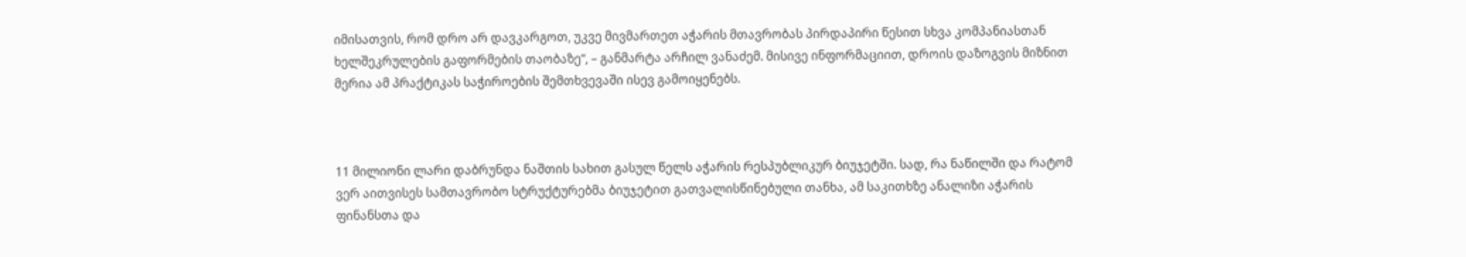იმისათვის, რომ დრო არ დავკარგოთ, უკვე მივმართეთ აჭარის მთავრობას პირდაპირი წესით სხვა კომპანიასთან ხელშეკრულების გაფორმების თაობაზე“, – განმარტა არჩილ ვანაძემ. მისივე ინფორმაციით, დროის დაზოგვის მიზნით მერია ამ პრაქტიკას საჭიროების შემთხვევაში ისევ გამოიყენებს.



11 მილიონი ლარი დაბრუნდა ნაშთის სახით გასულ წელს აჭარის რესპუბლიკურ ბიუჯეტში. სად, რა ნაწილში და რატომ ვერ აითვისეს სამთავრობო სტრუქტურებმა ბიუჯეტით გათვალისწინებული თანხა, ამ საკითხზე ანალიზი აჭარის ფინანსთა და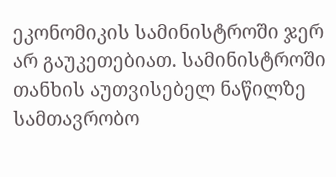ეკონომიკის სამინისტროში ჯერ არ გაუკეთებიათ. სამინისტროში თანხის აუთვისებელ ნაწილზე სამთავრობო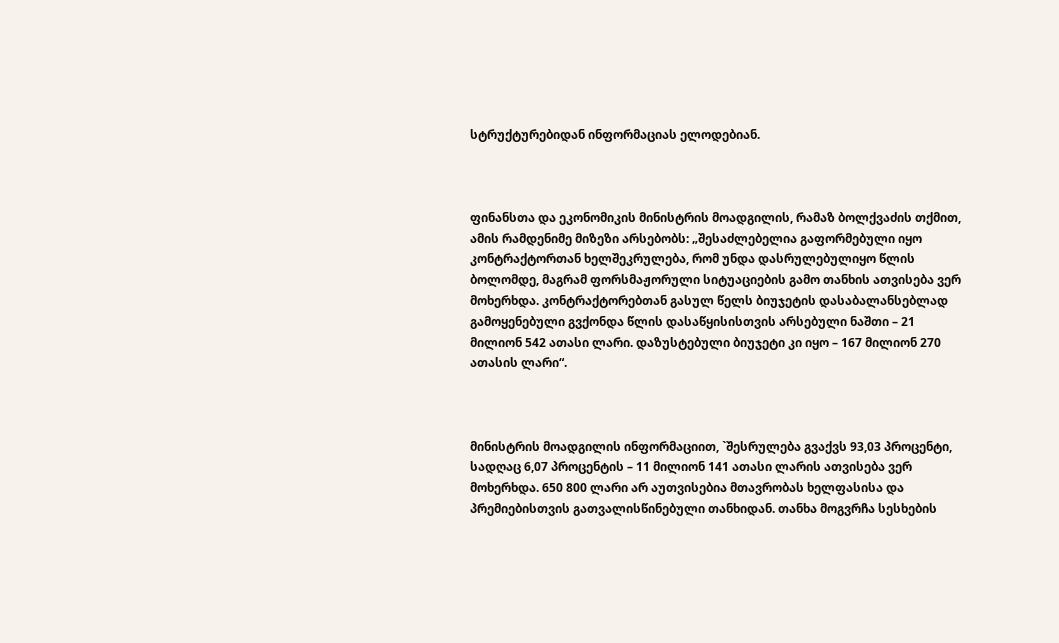სტრუქტურებიდან ინფორმაციას ელოდებიან.



ფინანსთა და ეკონომიკის მინისტრის მოადგილის, რამაზ ბოლქვაძის თქმით, ამის რამდენიმე მიზეზი არსებობს: „შესაძლებელია გაფორმებული იყო კონტრაქტორთან ხელშეკრულება, რომ უნდა დასრულებულიყო წლის ბოლომდე, მაგრამ ფორსმაჟორული სიტუაციების გამო თანხის ათვისება ვერ მოხერხდა. კონტრაქტორებთან გასულ წელს ბიუჯეტის დასაბალანსებლად გამოყენებული გვქონდა წლის დასაწყისისთვის არსებული ნაშთი – 21 მილიონ 542 ათასი ლარი. დაზუსტებული ბიუჯეტი კი იყო – 167 მილიონ 270 ათასის ლარი“.



მინისტრის მოადგილის ინფორმაციით, `შესრულება გვაქვს 93,03 პროცენტი, სადღაც 6,07 პროცენტის – 11 მილიონ 141 ათასი ლარის ათვისება ვერ მოხერხდა. 650 800 ლარი არ აუთვისებია მთავრობას ხელფასისა და პრემიებისთვის გათვალისწინებული თანხიდან. თანხა მოგვრჩა სესხების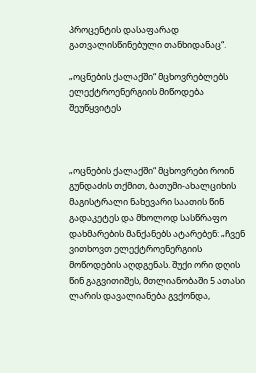პროცენტის დასაფარად გათვალისწინებული თანხიდანაც“.

„ოცნების ქალაქში“ მცხოვრებლებს ელექტროენერგიის მიწოდება შეუწყვიტეს



„ოცნების ქალაქში“ მცხოვრები როინ გუნდაძის თქმით, ბათუმი-ახალციხის მაგისტრალი ნახევარი საათის წინ გადაკეტეს და მხოლოდ სასწრაფო დახმარების მანქანებს ატარებენ: „ჩვენ ვითხოვთ ელექტროენერგიის მოწოდების აღდგენას. შუქი ორი დღის წინ გაგვითიშეს, მთლიანობაში 5 ათასი ლარის დავალიანება გვქონდა,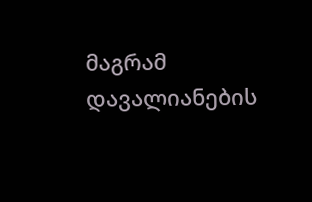მაგრამ დავალიანების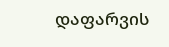დაფარვის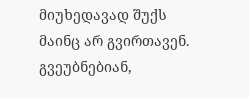მიუხედავად შუქს მაინც არ გვირთავენ. გვეუბნებიან,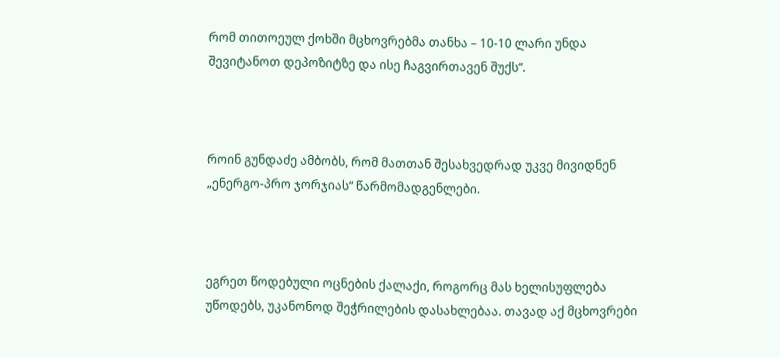რომ თითოეულ ქოხში მცხოვრებმა თანხა – 10-10 ლარი უნდა შევიტანოთ დეპოზიტზე და ისე ჩაგვირთავენ შუქს“.



როინ გუნდაძე ამბობს, რომ მათთან შესახვედრად უკვე მივიდნენ „ენერგო-პრო ჯორჯიას“ წარმომადგენლები.



ეგრეთ წოდებული ოცნების ქალაქი, როგორც მას ხელისუფლება უწოდებს, უკანონოდ შეჭრილების დასახლებაა. თავად აქ მცხოვრები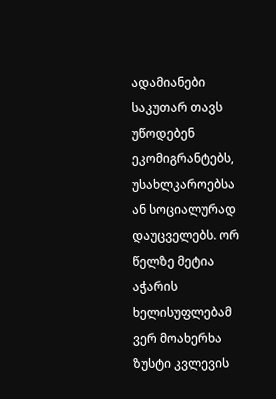ადამიანები საკუთარ თავს უწოდებენ ეკომიგრანტებს, უსახლკაროებსა ან სოციალურად დაუცველებს. ორ წელზე მეტია აჭარის ხელისუფლებამ ვერ მოახერხა ზუსტი კვლევის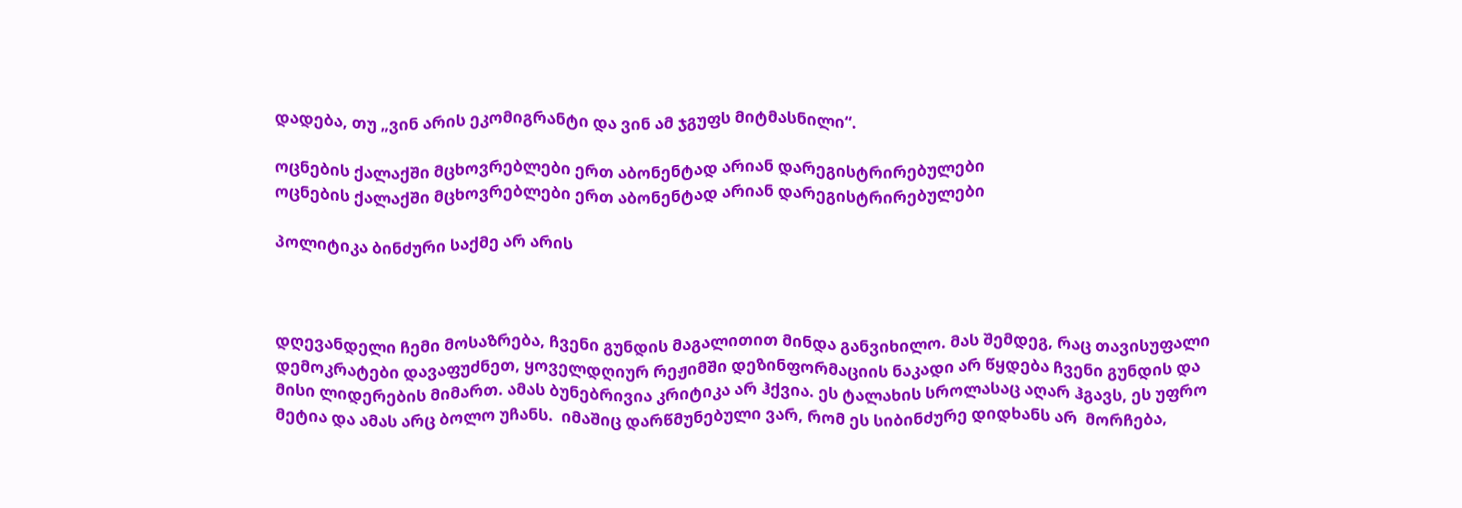დადება, თუ „ვინ არის ეკომიგრანტი და ვინ ამ ჯგუფს მიტმასნილი“.

ოცნების ქალაქში მცხოვრებლები ერთ აბონენტად არიან დარეგისტრირებულები
ოცნების ქალაქში მცხოვრებლები ერთ აბონენტად არიან დარეგისტრირებულები

პოლიტიკა ბინძური საქმე არ არის



დღევანდელი ჩემი მოსაზრება, ჩვენი გუნდის მაგალითით მინდა განვიხილო. მას შემდეგ, რაც თავისუფალი დემოკრატები დავაფუძნეთ, ყოველდღიურ რეჟიმში დეზინფორმაციის ნაკადი არ წყდება ჩვენი გუნდის და მისი ლიდერების მიმართ. ამას ბუნებრივია კრიტიკა არ ჰქვია. ეს ტალახის სროლასაც აღარ ჰგავს, ეს უფრო მეტია და ამას არც ბოლო უჩანს.  იმაშიც დარწმუნებული ვარ, რომ ეს სიბინძურე დიდხანს არ  მორჩება,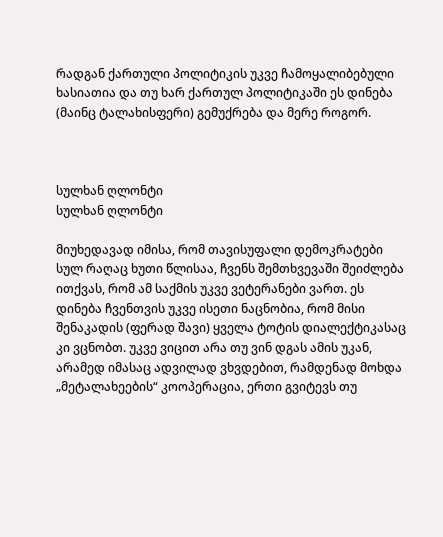რადგან ქართული პოლიტიკის უკვე ჩამოყალიბებული ხასიათია და თუ ხარ ქართულ პოლიტიკაში ეს დინება (მაინც ტალახისფერი) გემუქრება და მერე როგორ.



სულხან ღლონტი
სულხან ღლონტი

მიუხედავად იმისა, რომ თავისუფალი დემოკრატები სულ რაღაც ხუთი წლისაა, ჩვენს შემთხვევაში შეიძლება ითქვას, რომ ამ საქმის უკვე ვეტერანები ვართ. ეს დინება ჩვენთვის უკვე ისეთი ნაცნობია, რომ მისი შენაკადის (ფერად შავი) ყველა ტოტის დიალექტიკასაც კი ვცნობთ. უკვე ვიცით არა თუ ვინ დგას ამის უკან, არამედ იმასაც ადვილად ვხვდებით, რამდენად მოხდა „მეტალახეების“ კოოპერაცია, ერთი გვიტევს თუ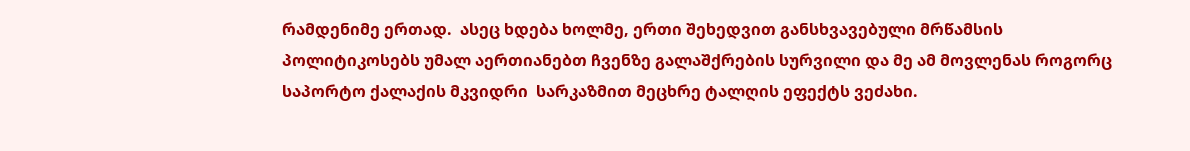რამდენიმე ერთად.  ასეც ხდება ხოლმე, ერთი შეხედვით განსხვავებული მრწამსის პოლიტიკოსებს უმალ აერთიანებთ ჩვენზე გალაშქრების სურვილი და მე ამ მოვლენას როგორც საპორტო ქალაქის მკვიდრი  სარკაზმით მეცხრე ტალღის ეფექტს ვეძახი.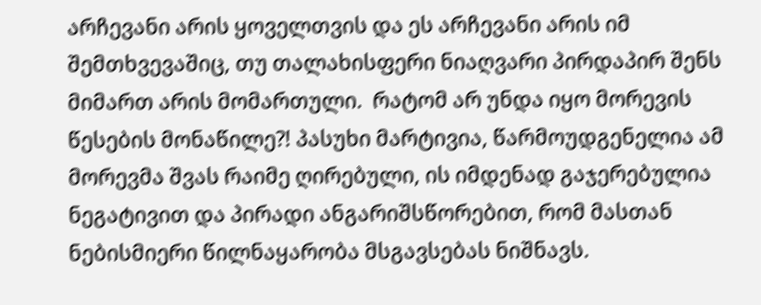არჩევანი არის ყოველთვის და ეს არჩევანი არის იმ შემთხვევაშიც, თუ თალახისფერი ნიაღვარი პირდაპირ შენს  მიმართ არის მომართული.  რატომ არ უნდა იყო მორევის წესების მონაწილე?! პასუხი მარტივია, წარმოუდგენელია ამ მორევმა შვას რაიმე ღირებული, ის იმდენად გაჯერებულია ნეგატივით და პირადი ანგარიშსწორებით, რომ მასთან ნებისმიერი წილნაყარობა მსგავსებას ნიშნავს.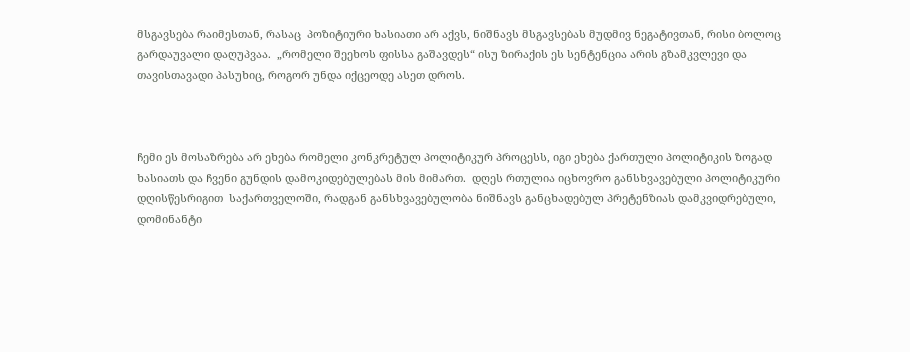მსგავსება რაიმესთან, რასაც  პოზიტიური ხასიათი არ აქვს, ნიშნავს მსგავსებას მუდმივ ნეგატივთან, რისი ბოლოც გარდაუვალი დაღუპვაა.  „რომელი შეეხოს ფისსა გაშავდეს“ ისუ ზირაქის ეს სენტენცია არის გზამკვლევი და თავისთავადი პასუხიც, როგორ უნდა იქცეოდე ასეთ დროს.



ჩემი ეს მოსაზრება არ ეხება რომელი კონკრეტულ პოლიტიკურ პროცესს, იგი ეხება ქართული პოლიტიკის ზოგად ხასიათს და ჩვენი გუნდის დამოკიდებულებას მის მიმართ.  დღეს რთულია იცხოვრო განსხვავებული პოლიტიკური დღისწესრიგით  საქართველოში, რადგან განსხვავებულობა ნიშნავს განცხადებულ პრეტენზიას დამკვიდრებული, დომინანტი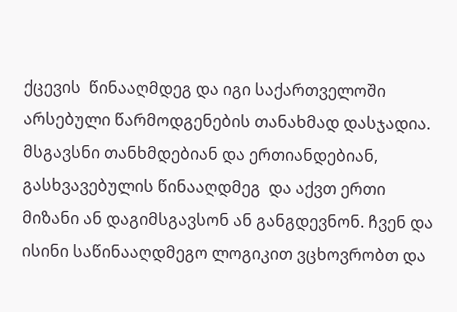ქცევის  წინააღმდეგ და იგი საქართველოში არსებული წარმოდგენების თანახმად დასჯადია. მსგავსნი თანხმდებიან და ერთიანდებიან, გასხვავებულის წინააღდმეგ  და აქვთ ერთი მიზანი ან დაგიმსგავსონ ან განგდევნონ. ჩვენ და ისინი საწინააღდმეგო ლოგიკით ვცხოვრობთ და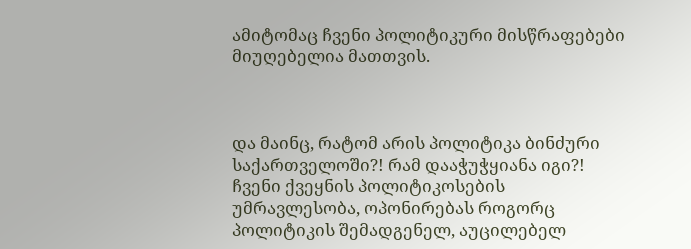ამიტომაც ჩვენი პოლიტიკური მისწრაფებები მიუღებელია მათთვის.



და მაინც, რატომ არის პოლიტიკა ბინძური საქართველოში?! რამ დააჭუჭყიანა იგი?! ჩვენი ქვეყნის პოლიტიკოსების უმრავლესობა, ოპონირებას როგორც პოლიტიკის შემადგენელ, აუცილებელ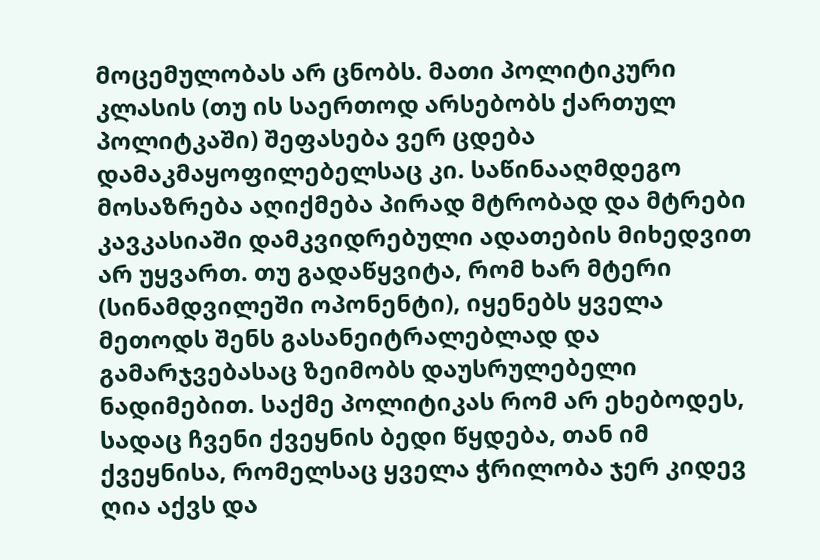მოცემულობას არ ცნობს. მათი პოლიტიკური კლასის (თუ ის საერთოდ არსებობს ქართულ პოლიტკაში) შეფასება ვერ ცდება დამაკმაყოფილებელსაც კი. საწინააღმდეგო მოსაზრება აღიქმება პირად მტრობად და მტრები კავკასიაში დამკვიდრებული ადათების მიხედვით არ უყვართ. თუ გადაწყვიტა, რომ ხარ მტერი (სინამდვილეში ოპონენტი), იყენებს ყველა მეთოდს შენს გასანეიტრალებლად და გამარჯვებასაც ზეიმობს დაუსრულებელი ნადიმებით. საქმე პოლიტიკას რომ არ ეხებოდეს, სადაც ჩვენი ქვეყნის ბედი წყდება, თან იმ ქვეყნისა, რომელსაც ყველა ჭრილობა ჯერ კიდევ ღია აქვს და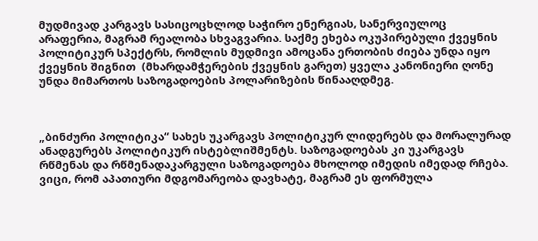მუდმივად კარგავს სასიცოცხლოდ საჭირო ენერგიას, სანერვიულოც არაფერია, მაგრამ რეალობა სხვაგვარია. საქმე ეხება ოკუპირებული ქვეყნის პოლიტიკურ სპექტრს, რომლის მუდმივი ამოცანა ერთობის ძიება უნდა იყო ქვეყნის შიგნით  (მხარდამჭერების ქვეყნის გარეთ) ყველა კანონიერი ღონე უნდა მიმართოს საზოგადოების პოლარიზების წინააღდმეგ.



„ბინძური პოლიტიკა“ სახეს უკარგავს პოლიტიკურ ლიდერებს და მორალურად ანადგურებს პოლიტიკურ ისტებლიშმენტს. საზოგადოებას კი უკარგავს რწმენას და რწმენადაკარგული საზოგადოება მხოლოდ იმედის იმედად რჩება. ვიცი, რომ აპათიური მდგომარეობა დავხატე, მაგრამ ეს ფორმულა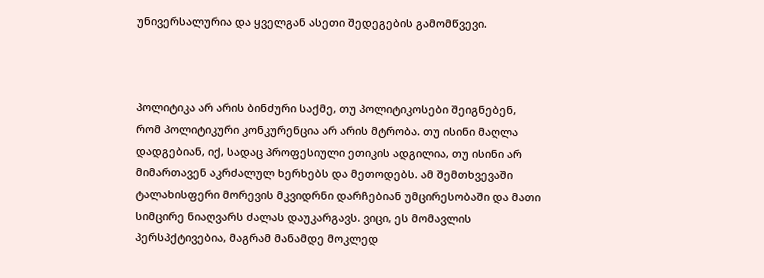უნივერსალურია და ყველგან ასეთი შედეგების გამომწვევი.



პოლიტიკა არ არის ბინძური საქმე, თუ პოლიტიკოსები შეიგნებენ, რომ პოლიტიკური კონკურენცია არ არის მტრობა. თუ ისინი მაღლა დადგებიან, იქ, სადაც პროფესიული ეთიკის ადგილია, თუ ისინი არ მიმართავენ აკრძალულ ხერხებს და მეთოდებს. ამ შემთხვევაში ტალახისფერი მორევის მკვიდრნი დარჩებიან უმცირესობაში და მათი სიმცირე ნიაღვარს ძალას დაუკარგავს. ვიცი, ეს მომავლის პერსპქტივებია, მაგრამ მანამდე მოკლედ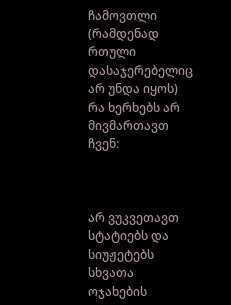ჩამოვთლი (რამდენად რთული დასაჯერებელიც არ უნდა იყოს) რა ხერხებს არ მივმართავთ ჩვენ:



არ ვუკვეთავთ სტატიებს და სიუჟეტებს სხვათა ოჯახების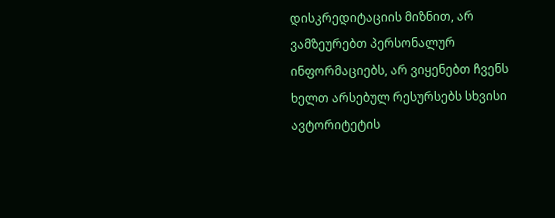დისკრედიტაციის მიზნით, არ ვამზეურებთ პერსონალურ ინფორმაციებს, არ ვიყენებთ ჩვენს ხელთ არსებულ რესურსებს სხვისი ავტორიტეტის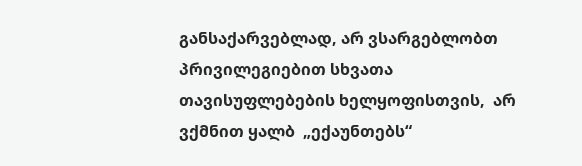განსაქარვებლად, არ ვსარგებლობთ პრივილეგიებით სხვათა თავისუფლებების ხელყოფისთვის,  არ ვქმნით ყალბ  „ექაუნთებს“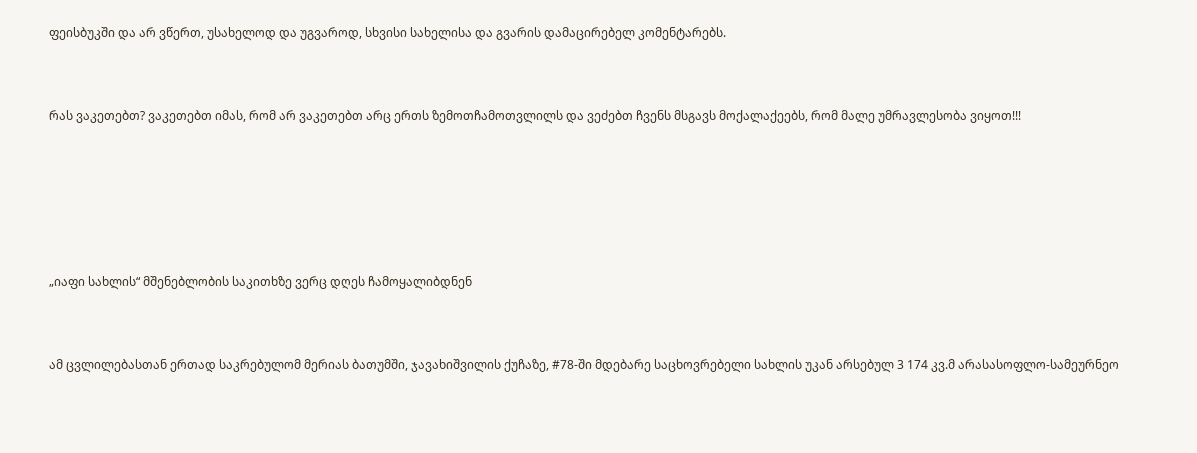ფეისბუკში და არ ვწერთ, უსახელოდ და უგვაროდ, სხვისი სახელისა და გვარის დამაცირებელ კომენტარებს.



რას ვაკეთებთ? ვაკეთებთ იმას, რომ არ ვაკეთებთ არც ერთს ზემოთჩამოთვლილს და ვეძებთ ჩვენს მსგავს მოქალაქეებს, რომ მალე უმრავლესობა ვიყოთ!!!







„იაფი სახლის“ მშენებლობის საკითხზე ვერც დღეს ჩამოყალიბდნენ



ამ ცვლილებასთან ერთად საკრებულომ მერიას ბათუმში, ჯავახიშვილის ქუჩაზე, #78-ში მდებარე საცხოვრებელი სახლის უკან არსებულ 3 174 კვ.მ არასასოფლო-სამეურნეო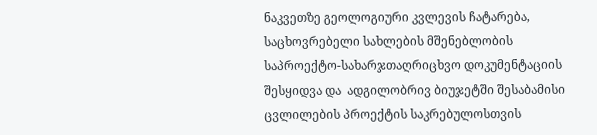ნაკვეთზე გეოლოგიური კვლევის ჩატარება, საცხოვრებელი სახლების მშენებლობის საპროექტო-სახარჯთაღრიცხვო დოკუმენტაციის შესყიდვა და  ადგილობრივ ბიუჯეტში შესაბამისი ცვლილების პროექტის საკრებულოსთვის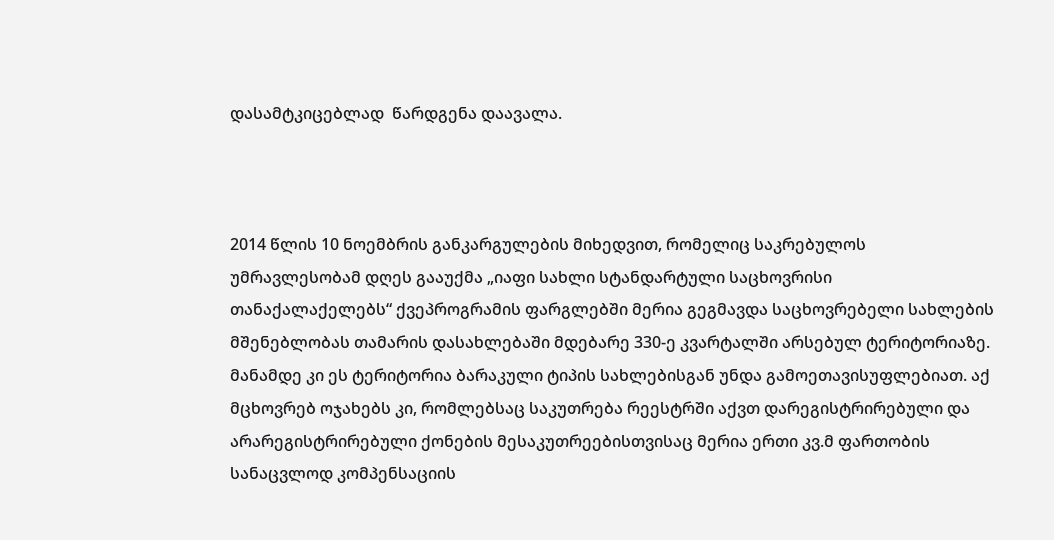დასამტკიცებლად  წარდგენა დაავალა.



2014 წლის 10 ნოემბრის განკარგულების მიხედვით, რომელიც საკრებულოს უმრავლესობამ დღეს გააუქმა „იაფი სახლი სტანდარტული საცხოვრისი თანაქალაქელებს“ ქვეპროგრამის ფარგლებში მერია გეგმავდა საცხოვრებელი სახლების მშენებლობას თამარის დასახლებაში მდებარე 330-ე კვარტალში არსებულ ტერიტორიაზე. მანამდე კი ეს ტერიტორია ბარაკული ტიპის სახლებისგან უნდა გამოეთავისუფლებიათ. აქ მცხოვრებ ოჯახებს კი, რომლებსაც საკუთრება რეესტრში აქვთ დარეგისტრირებული და არარეგისტრირებული ქონების მესაკუთრეებისთვისაც მერია ერთი კვ.მ ფართობის სანაცვლოდ კომპენსაციის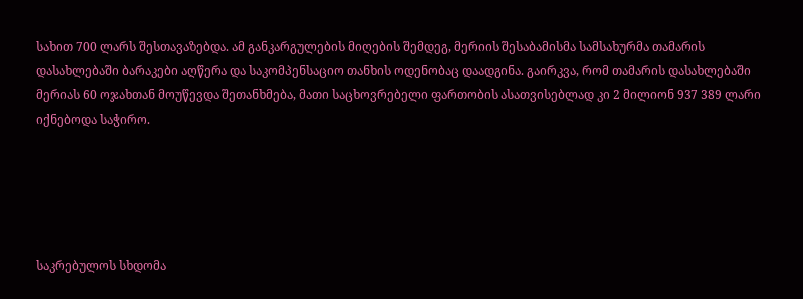სახით 700 ლარს შესთავაზებდა. ამ განკარგულების მიღების შემდეგ, მერიის შესაბამისმა სამსახურმა თამარის დასახლებაში ბარაკები აღწერა და საკომპენსაციო თანხის ოდენობაც დაადგინა. გაირკვა, რომ თამარის დასახლებაში მერიას 60 ოჯახთან მოუწევდა შეთანხმება, მათი საცხოვრებელი ფართობის ასათვისებლად კი 2 მილიონ 937 389 ლარი იქნებოდა საჭირო.





საკრებულოს სხდომა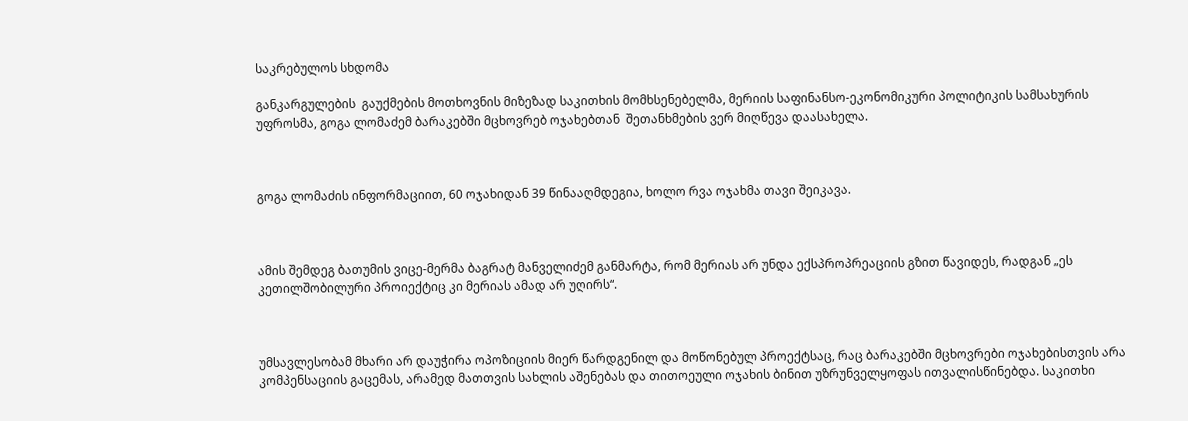საკრებულოს სხდომა

განკარგულების  გაუქმების მოთხოვნის მიზეზად საკითხის მომხსენებელმა, მერიის საფინანსო-ეკონომიკური პოლიტიკის სამსახურის უფროსმა, გოგა ლომაძემ ბარაკებში მცხოვრებ ოჯახებთან  შეთანხმების ვერ მიღწევა დაასახელა.



გოგა ლომაძის ინფორმაციით, 60 ოჯახიდან 39 წინააღმდეგია, ხოლო რვა ოჯახმა თავი შეიკავა.



ამის შემდეგ ბათუმის ვიცე-მერმა ბაგრატ მანველიძემ განმარტა, რომ მერიას არ უნდა ექსპროპრეაციის გზით წავიდეს, რადგან „ეს კეთილშობილური პროიექტიც კი მერიას ამად არ უღირს“.



უმსავლესობამ მხარი არ დაუჭირა ოპოზიციის მიერ წარდგენილ და მოწონებულ პროექტსაც, რაც ბარაკებში მცხოვრები ოჯახებისთვის არა კომპენსაციის გაცემას, არამედ მათთვის სახლის აშენებას და თითოეული ოჯახის ბინით უზრუნველყოფას ითვალისწინებდა. საკითხი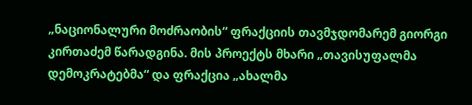„ნაციონალური მოძრაობის“ ფრაქციის თავმჯდომარემ გიორგი კირთაძემ წარადგინა. მის პროექტს მხარი „თავისუფალმა დემოკრატებმა“ და ფრაქცია „ახალმა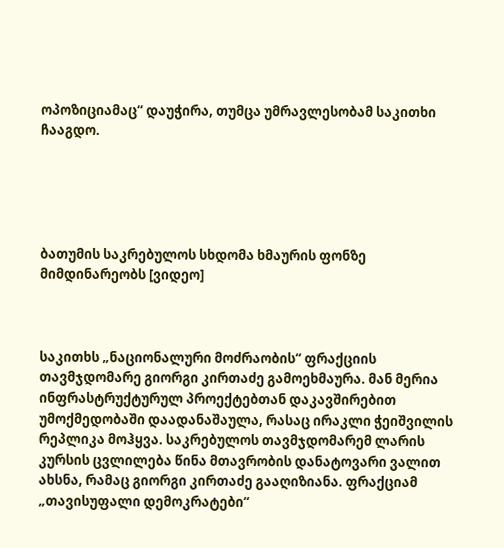ოპოზიციამაც“ დაუჭირა, თუმცა უმრავლესობამ საკითხი ჩააგდო.





ბათუმის საკრებულოს სხდომა ხმაურის ფონზე მიმდინარეობს [ვიდეო]



საკითხს „ნაციონალური მოძრაობის“ ფრაქციის თავმჯდომარე გიორგი კირთაძე გამოეხმაურა. მან მერია ინფრასტრუქტურულ პროექტებთან დაკავშირებით უმოქმედობაში დაადანაშაულა, რასაც ირაკლი ჭეიშვილის რეპლიკა მოჰყვა. საკრებულოს თავმჯდომარემ ლარის კურსის ცვლილება წინა მთავრობის დანატოვარი ვალით ახსნა, რამაც გიორგი კირთაძე გააღიზიანა. ფრაქციამ „თავისუფალი დემოკრატები“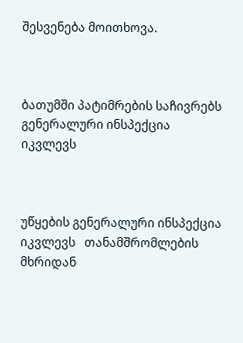შესვენება მოითხოვა.



ბათუმში პატიმრების საჩივრებს გენერალური ინსპექცია იკვლევს



უწყების გენერალური ინსპექცია იკვლევს   თანამშრომლების მხრიდან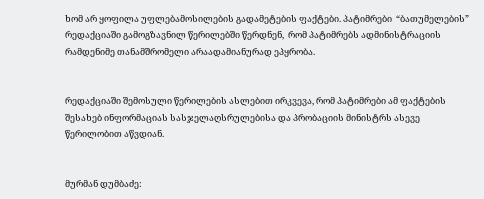ხომ არ ყოფილა უფლებამოსილების გადამეტების ფაქტები. პატიმრები  “ბათუმელების” რედაქციაში გამოგზავნილ წერილებში წერდნენ,  რომ პატიმრებს ადმინისტრაციის რამდენიმე თანამშრომელი არაადამიანურად ეპყრობა.


რედაქციაში შემოსული წერილების ასლებით ირკვევა, რომ პატიმრები ამ ფაქტების შესახებ ინფორმაციას სასჯელაღსრულებისა და პრობაციის მინისტრს ასევე წერილობით აწვდიან.


მურმან დუმბაძე: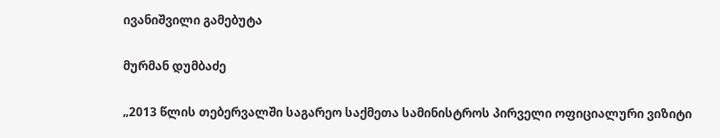ივანიშვილი გამებუტა

მურმან დუმბაძე

„2013 წლის თებერვალში საგარეო საქმეთა სამინისტროს პირველი ოფიციალური ვიზიტი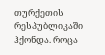თურქეთის რესპუბლიკაში ჰქონდა. როცა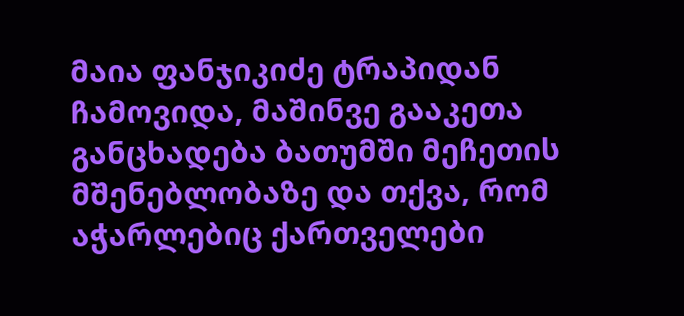მაია ფანჯიკიძე ტრაპიდან ჩამოვიდა, მაშინვე გააკეთა განცხადება ბათუმში მეჩეთის მშენებლობაზე და თქვა, რომ აჭარლებიც ქართველები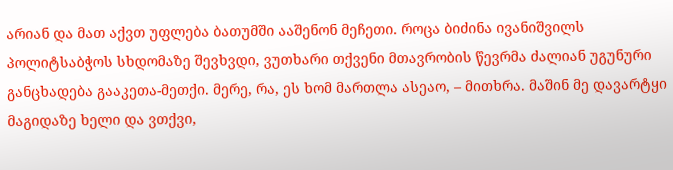არიან და მათ აქვთ უფლება ბათუმში ააშენონ მეჩეთი. როცა ბიძინა ივანიშვილს პოლიტსაბჭოს სხდომაზე შევხვდი, ვუთხარი თქვენი მთავრობის წევრმა ძალიან უგუნური განცხადება გააკეთა-მეთქი. მერე, რა, ეს ხომ მართლა ასეაო, – მითხრა. მაშინ მე დავარტყი მაგიდაზე ხელი და ვთქვი,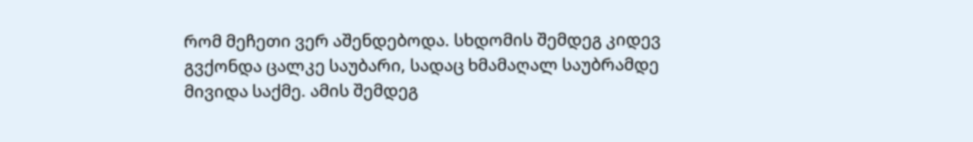რომ მეჩეთი ვერ აშენდებოდა. სხდომის შემდეგ კიდევ გვქონდა ცალკე საუბარი, სადაც ხმამაღალ საუბრამდე მივიდა საქმე. ამის შემდეგ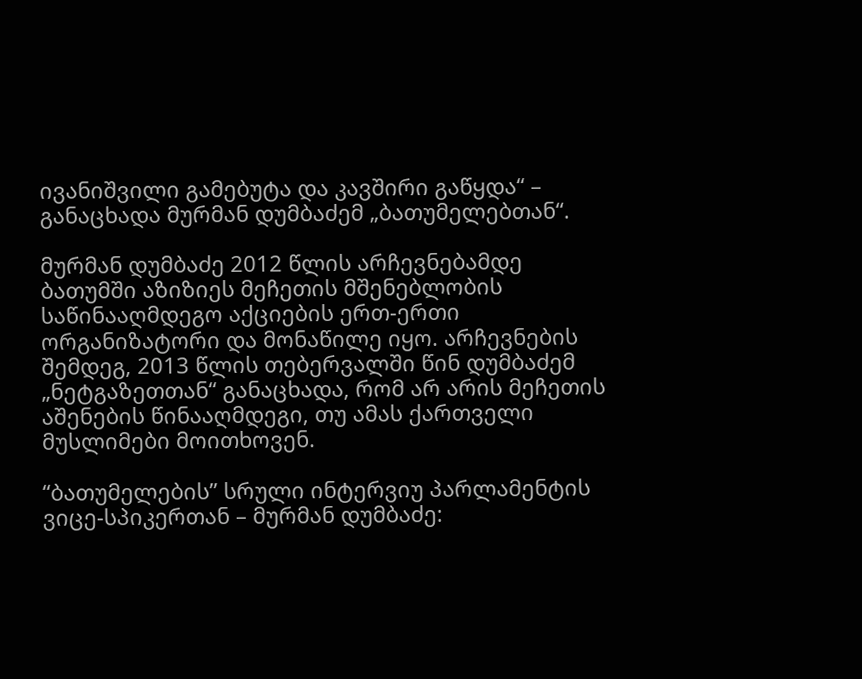ივანიშვილი გამებუტა და კავშირი გაწყდა“ – განაცხადა მურმან დუმბაძემ „ბათუმელებთან“.

მურმან დუმბაძე 2012 წლის არჩევნებამდე ბათუმში აზიზიეს მეჩეთის მშენებლობის საწინააღმდეგო აქციების ერთ-ერთი ორგანიზატორი და მონაწილე იყო. არჩევნების შემდეგ, 2013 წლის თებერვალში წინ დუმბაძემ „ნეტგაზეთთან“ განაცხადა, რომ არ არის მეჩეთის აშენების წინააღმდეგი, თუ ამას ქართველი მუსლიმები მოითხოვენ.

“ბათუმელების” სრული ინტერვიუ პარლამენტის ვიცე-სპიკერთან – მურმან დუმბაძე: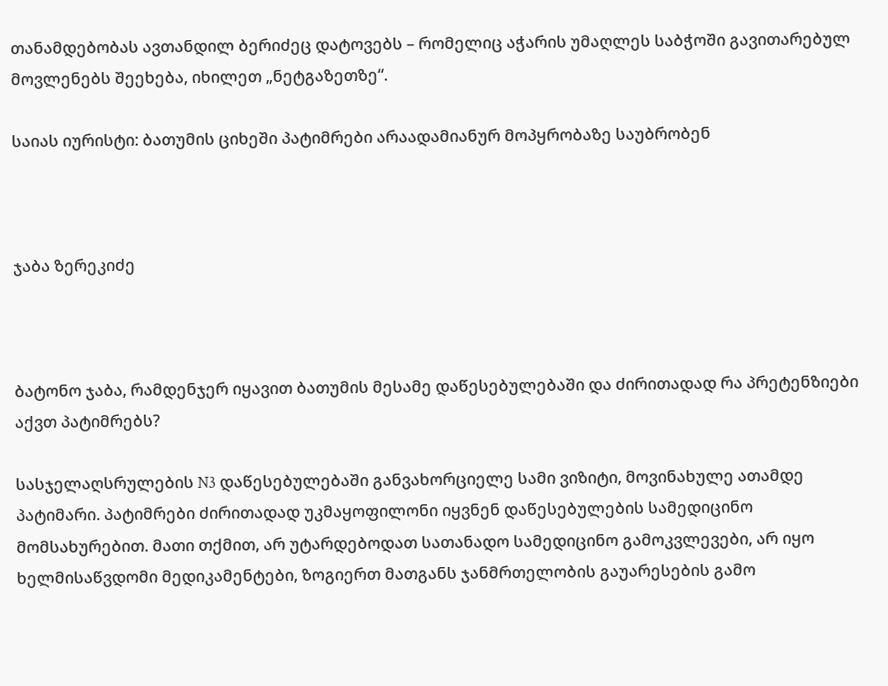თანამდებობას ავთანდილ ბერიძეც დატოვებს – რომელიც აჭარის უმაღლეს საბჭოში გავითარებულ მოვლენებს შეეხება, იხილეთ „ნეტგაზეთზე“.

საიას იურისტი: ბათუმის ციხეში პატიმრები არაადამიანურ მოპყრობაზე საუბრობენ



ჯაბა ზერეკიძე



ბატონო ჯაბა, რამდენჯერ იყავით ბათუმის მესამე დაწესებულებაში და ძირითადად რა პრეტენზიები აქვთ პატიმრებს?

სასჯელაღსრულების N3 დაწესებულებაში განვახორციელე სამი ვიზიტი, მოვინახულე ათამდე პატიმარი. პატიმრები ძირითადად უკმაყოფილონი იყვნენ დაწესებულების სამედიცინო მომსახურებით. მათი თქმით, არ უტარდებოდათ სათანადო სამედიცინო გამოკვლევები, არ იყო ხელმისაწვდომი მედიკამენტები, ზოგიერთ მათგანს ჯანმრთელობის გაუარესების გამო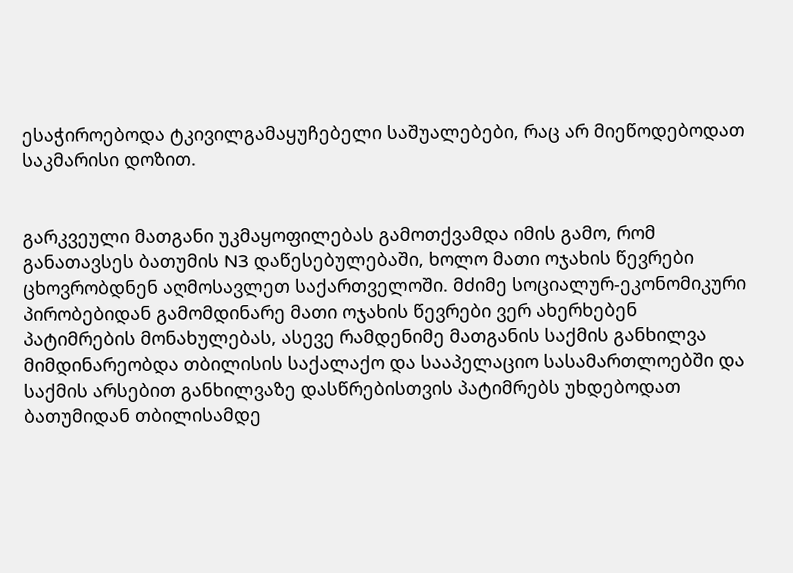ესაჭიროებოდა ტკივილგამაყუჩებელი საშუალებები, რაც არ მიეწოდებოდათ საკმარისი დოზით.


გარკვეული მათგანი უკმაყოფილებას გამოთქვამდა იმის გამო, რომ განათავსეს ბათუმის N3 დაწესებულებაში, ხოლო მათი ოჯახის წევრები ცხოვრობდნენ აღმოსავლეთ საქართველოში. მძიმე სოციალურ‐ეკონომიკური პირობებიდან გამომდინარე მათი ოჯახის წევრები ვერ ახერხებენ პატიმრების მონახულებას, ასევე რამდენიმე მათგანის საქმის განხილვა მიმდინარეობდა თბილისის საქალაქო და სააპელაციო სასამართლოებში და საქმის არსებით განხილვაზე დასწრებისთვის პატიმრებს უხდებოდათ ბათუმიდან თბილისამდე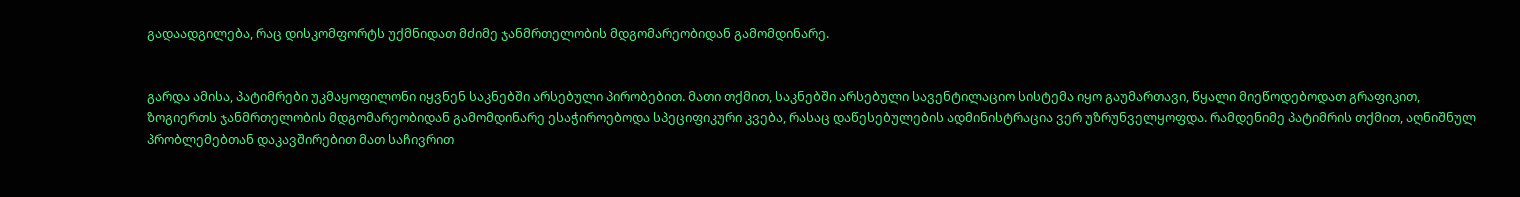გადაადგილება, რაც დისკომფორტს უქმნიდათ მძიმე ჯანმრთელობის მდგომარეობიდან გამომდინარე.


გარდა ამისა, პატიმრები უკმაყოფილონი იყვნენ საკნებში არსებული პირობებით. მათი თქმით, საკნებში არსებული სავენტილაციო სისტემა იყო გაუმართავი, წყალი მიეწოდებოდათ გრაფიკით, ზოგიერთს ჯანმრთელობის მდგომარეობიდან გამომდინარე ესაჭიროებოდა სპეციფიკური კვება, რასაც დაწესებულების ადმინისტრაცია ვერ უზრუნველყოფდა. რამდენიმე პატიმრის თქმით, აღნიშნულ პრობლემებთან დაკავშირებით მათ საჩივრით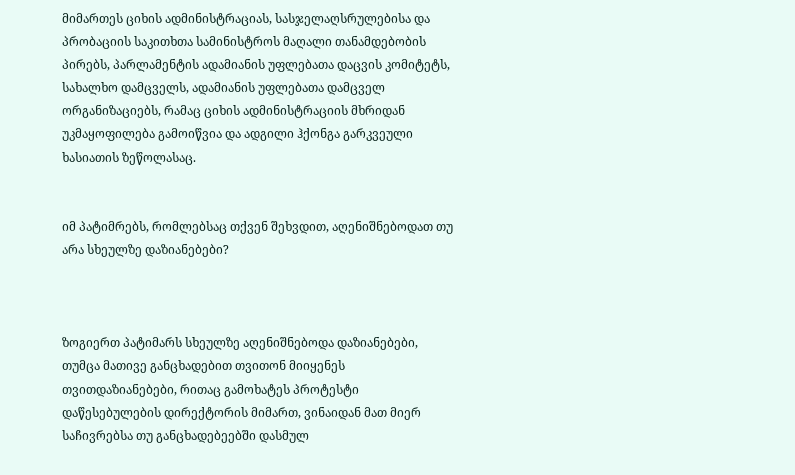მიმართეს ციხის ადმინისტრაციას, სასჯელაღსრულებისა და პრობაციის საკითხთა სამინისტროს მაღალი თანამდებობის პირებს, პარლამენტის ადამიანის უფლებათა დაცვის კომიტეტს, სახალხო დამცველს, ადამიანის უფლებათა დამცველ ორგანიზაციებს, რამაც ციხის ადმინისტრაციის მხრიდან უკმაყოფილება გამოიწვია და ადგილი ჰქონგა გარკვეული ხასიათის ზეწოლასაც.


იმ პატიმრებს, რომლებსაც თქვენ შეხვდით, აღენიშნებოდათ თუ არა სხეულზე დაზიანებები?



ზოგიერთ პატიმარს სხეულზე აღენიშნებოდა დაზიანებები, თუმცა მათივე განცხადებით თვითონ მიიყენეს თვითდაზიანებები, რითაც გამოხატეს პროტესტი დაწესებულების დირექტორის მიმართ, ვინაიდან მათ მიერ საჩივრებსა თუ განცხადებეებში დასმულ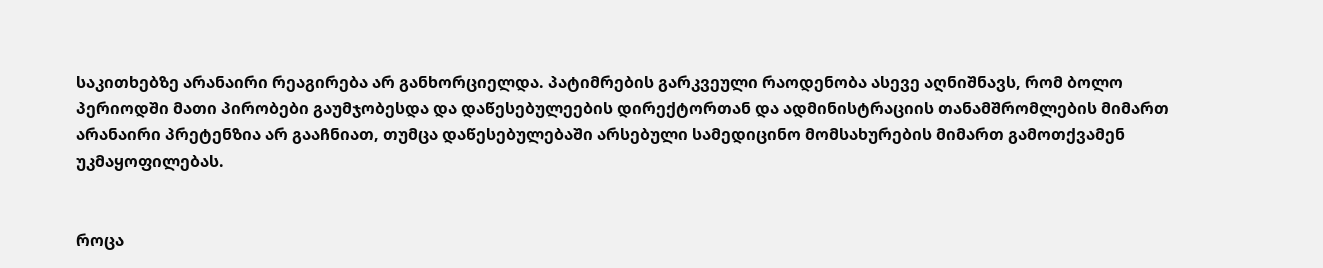საკითხებზე არანაირი რეაგირება არ განხორციელდა. პატიმრების გარკვეული რაოდენობა ასევე აღნიშნავს, რომ ბოლო პერიოდში მათი პირობები გაუმჯობესდა და დაწესებულეების დირექტორთან და ადმინისტრაციის თანამშრომლების მიმართ არანაირი პრეტენზია არ გააჩნიათ, თუმცა დაწესებულებაში არსებული სამედიცინო მომსახურების მიმართ გამოთქვამენ უკმაყოფილებას.


როცა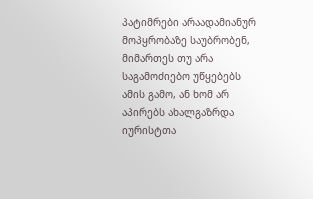პატიმრები არაადამიანურ მოპყრობაზე საუბრობენ, მიმართეს თუ არა საგამოძიებო უწყებებს ამის გამო, ან ხომ არ აპირებს ახალგაზრდა იურისტთა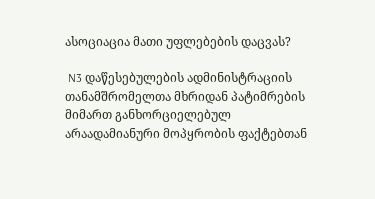ასოციაცია მათი უფლებების დაცვას?

 N3 დაწესებულების ადმინისტრაციის თანამშრომელთა მხრიდან პატიმრების მიმართ განხორციელებულ არაადამიანური მოპყრობის ფაქტებთან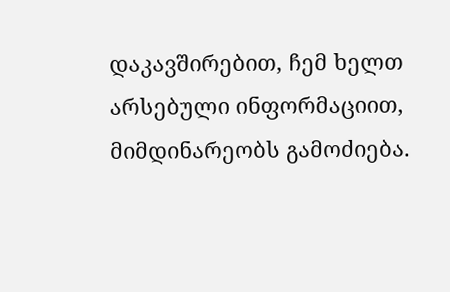დაკავშირებით, ჩემ ხელთ არსებული ინფორმაციით, მიმდინარეობს გამოძიება.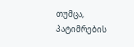თუმცა, პატიმრების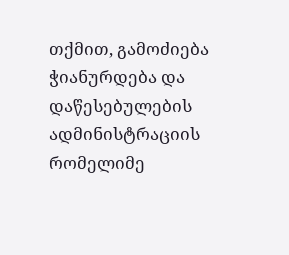თქმით, გამოძიება ჭიანურდება და დაწესებულების ადმინისტრაციის რომელიმე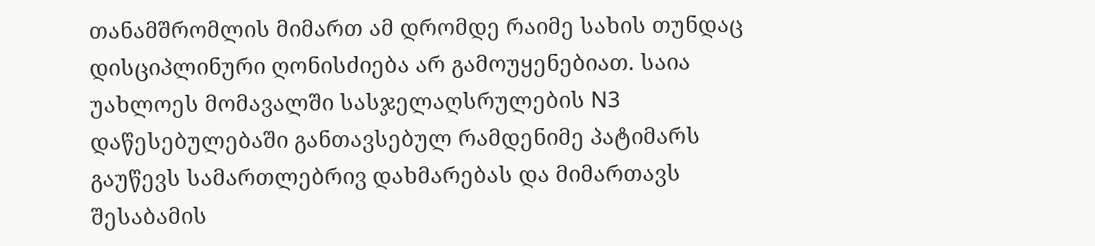თანამშრომლის მიმართ ამ დრომდე რაიმე სახის თუნდაც დისციპლინური ღონისძიება არ გამოუყენებიათ. საია უახლოეს მომავალში სასჯელაღსრულების N3 დაწესებულებაში განთავსებულ რამდენიმე პატიმარს გაუწევს სამართლებრივ დახმარებას და მიმართავს შესაბამის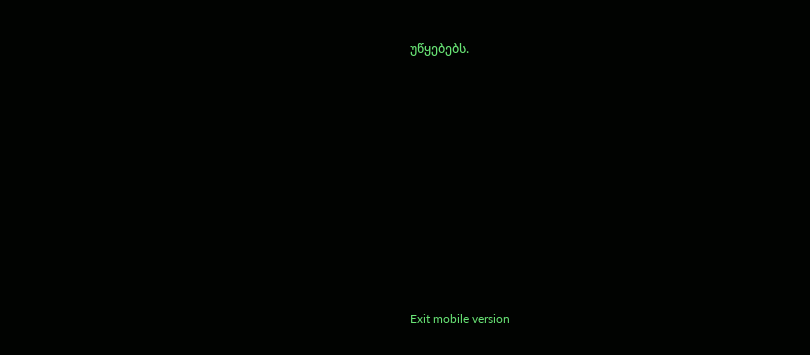უწყებებს.










Exit mobile version